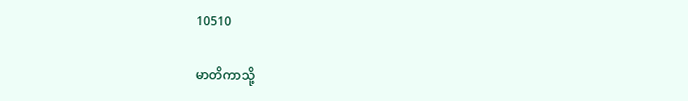10510

မာတိကာသို့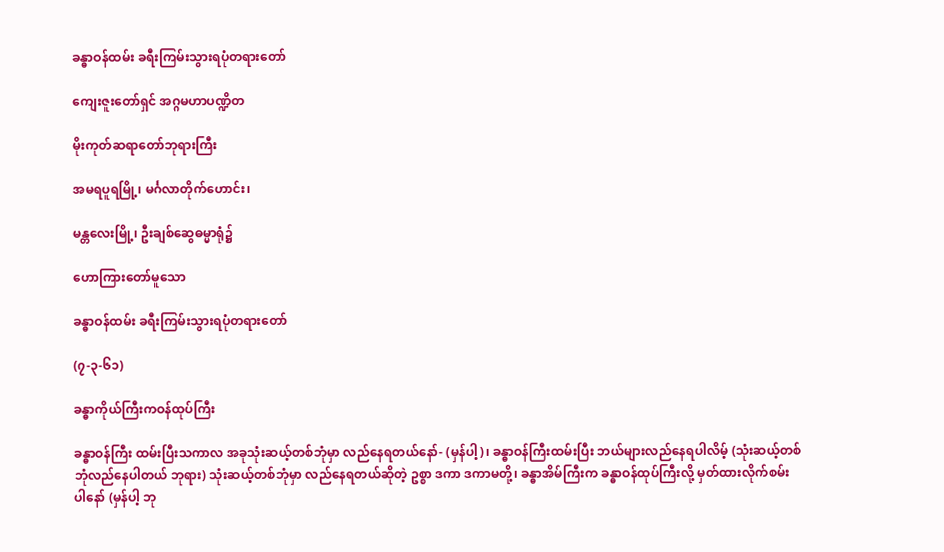ခန္ဓာဝန်ထမ်း ခရီးကြမ်းသွားရပုံတရားတော်

ကျေးဇူးတော်ရှင် အဂ္ဂမဟာပဏ္ဍိတ

မိုးကုတ်ဆရာတော်ဘုရားကြီး

အမရပူရမြို့၊ မင်္ဂလာတိုက်ဟောင်း၊

မန္တလေးမြို့၊ ဦးချစ်ဆွေဓမ္မာရုံ၌

ဟောကြားတော်မူသော

ခန္ဓာဝန်ထမ်း ခရီးကြမ်းသွားရပုံတရားတော်

(၇-၃-၆၁)

ခန္ဓာကိုယ်ကြီးကဝန်ထုပ်ကြီး

ခန္ဓာဝန်ကြီး ထမ်းပြီးသကာလ အခုသုံးဆယ့်တစ်ဘုံမှာ လည်နေရတယ်နော်- (မှန်ပါ့)၊ ခန္ဓာဝန်ကြီးထမ်းပြီး ဘယ်များလည်နေရပါလိမ့် (သုံးဆယ့်တစ်ဘုံလည်နေပါတယ် ဘုရား) သုံးဆယ့်တစ်ဘုံမှာ လည်နေရတယ်ဆိုတဲ့ ဥစ္စာ ဒကာ ဒကာမတို့၊ ခန္ဓာအိမ်ကြီးက ခန္ဓာဝန်ထုပ်ကြီးလို့ မှတ်ထားလိုက်စမ်းပါနော် (မှန်ပါ့ ဘု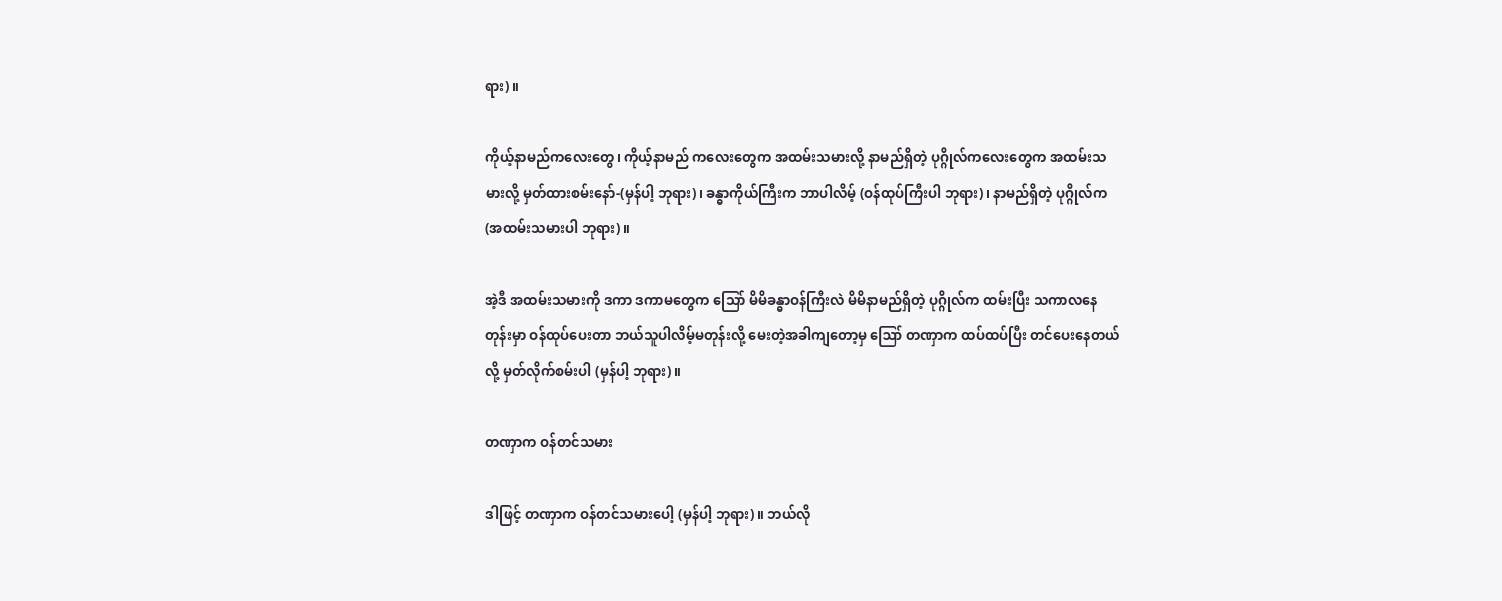ရား)။

ကိုယ့်နာမည်ကလေးတွေ၊ ကိုယ့်နာမည် ကလေးတွေက အထမ်းသမားလို့ နာမည်ရှိတဲ့ ပုဂ္ဂိုလ်ကလေးတွေက အထမ်းသမားလို့ မှတ်ထားစမ်းနော်-(မှန်ပါ့ ဘုရား)၊ ခန္ဓာကိုယ်ကြီးက ဘာပါလိမ့် (ဝန်ထုပ်ကြီးပါ ဘုရား)၊ နာမည်ရှိတဲ့ ပုဂ္ဂိုလ်က (အထမ်းသမားပါ ဘုရား)။

အဲ့ဒီ အထမ်းသမားကို ဒကာ ဒကာမတွေက သြော် မိမိခန္ဓာဝန်ကြီးလဲ မိမိနာမည်ရှိတဲ့ ပုဂ္ဂိုလ်က ထမ်းပြီး သကာလနေတုန်းမှာ ဝန်ထုပ်ပေးတာ ဘယ်သူပါလိမ့်မတုန်းလို့ မေးတဲ့အခါကျတော့မှ ဪ တဏှာက ထပ်ထပ်ပြီး တင်ပေးနေတယ်လို့ မှတ်လိုက်စမ်းပါ (မှန်ပါ့ ဘုရား)။

တဏှာက ဝန်တင်သမား

ဒါဖြင့် တဏှာက ဝန်တင်သမားပေါ့ (မှန်ပါ့ ဘုရား)။ ဘယ်လို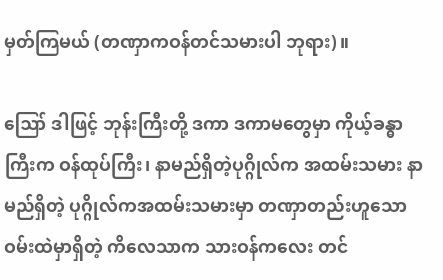မှတ်ကြမယ် (တဏှာကဝန်တင်သမားပါ ဘုရား)။

ဪ ဒါဖြင့် ဘုန်းကြီးတို့ ဒကာ ဒကာမတွေမှာ ကိုယ့်ခန္ဓာကြီးက ဝန်ထုပ်ကြီး၊ နာမည်ရှိတဲ့ပုဂ္ဂိုလ်က အထမ်းသမား နာမည်ရှိတဲ့ ပုဂ္ဂိုလ်ကအထမ်းသမားမှာ တဏှာတည်းဟူသော ဝမ်းထဲမှာရှိတဲ့ ကိလေသာက သားဝန်ကလေး တင်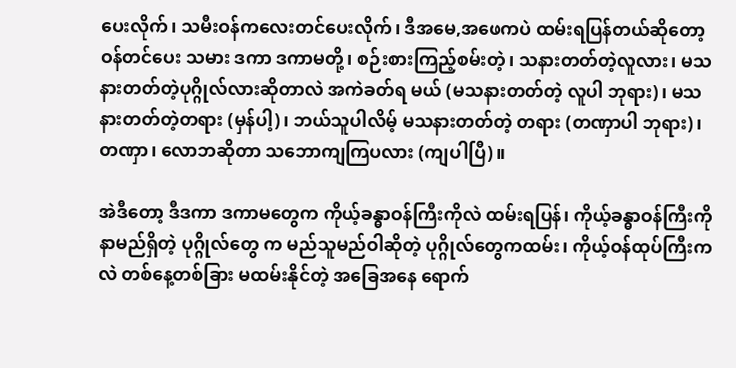ပေးလိုက်၊ သမီးဝန်ကလေးတင်ပေးလိုက်၊ ဒီအမေ,အဖေကပဲ ထမ်းရပြန်တယ်ဆိုတော့ ဝန်တင်ပေး သမား ဒကာ ဒကာမတို့၊ စဉ်းစားကြည့်စမ်းတဲ့၊ သနားတတ်တဲ့လူလား၊ မသနားတတ်တဲ့ပုဂ္ဂိုလ်လားဆိုတာလဲ အကဲခတ်ရ မယ် (မသနားတတ်တဲ့ လူပါ ဘုရား)၊ မသနားတတ်တဲ့တရား (မှန်ပါ့)၊ ဘယ်သူပါလိမ့် မသနားတတ်တဲ့ တရား (တဏှာပါ ဘုရား)၊ တဏှာ၊ လောဘဆိုတာ သဘောကျကြပလား (ကျပါပြီ)။

အဲဒီတော့ ဒီဒကာ ဒကာမတွေက ကိုယ့်ခန္ဓာဝန်ကြီးကိုလဲ ထမ်းရပြန်၊ ကိုယ့်ခန္ဓာဝန်ကြီးကို နာမည်ရှိတဲ့ ပုဂ္ဂိုလ်တွေ က မည်သူမည်ဝါဆိုတဲ့ ပုဂ္ဂိုလ်တွေကထမ်း၊ ကိုယ့်ဝန်ထုပ်ကြီးကလဲ တစ်နေ့တစ်ခြား မထမ်းနိုင်တဲ့ အခြေအနေ ရောက်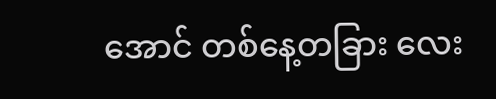အောင် တစ်နေ့တခြား လေး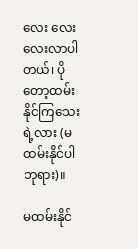လေး လေးလေးလာပါတယ်၊ ပိုတော့ထမ်းနိုင်ကြသေးရဲ့လား (မထမ်းနိုင်ပါ ဘုရား)။

မထမ်းနိုင်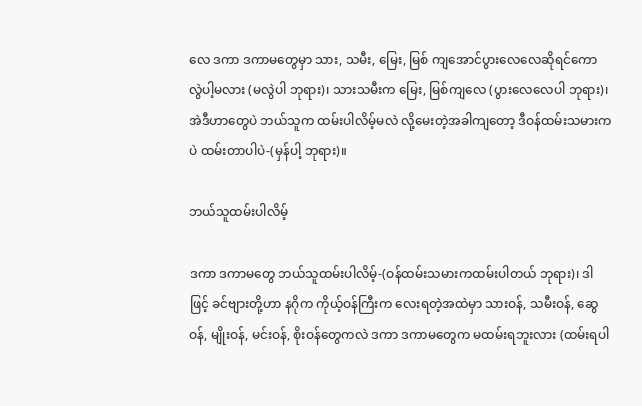လေ ဒကာ ဒကာမတွေမှာ သား, သမီး, မြေး, မြစ် ကျအောင်ပွားလေလေဆိုရင်ကော လွဲပါ့မလား (မလွဲပါ ဘုရား)၊ သားသမီးက မြေး, မြစ်ကျလေ (ပွားလေလေပါ ဘုရား)၊ အဲဒီဟာတွေပဲ ဘယ်သူက ထမ်းပါလိမ့်မလဲ လို့မေးတဲ့အခါကျတော့ ဒီဝန်ထမ်းသမားကပဲ ထမ်းတာပါပဲ-(မှန်ပါ့ ဘုရား)။

ဘယ်သူထမ်းပါလိမ့်

ဒကာ ဒကာမတွေ ဘယ်သူထမ်းပါလိမ့်-(ဝန်ထမ်းသမားကထမ်းပါတယ် ဘုရား)၊ ဒါဖြင့် ခင်ဗျားတို့ဟာ နဂိုက ကိုယ့်ဝန်ကြီးက လေးရတဲ့အထဲမှာ သားဝန်, သမီးဝန်, ဆွေဝန်, မျိုးဝန်, မင်းဝန်, စိုးဝန်တွေကလဲ ဒကာ ဒကာမတွေက မထမ်းရဘူးလား (ထမ်းရပါ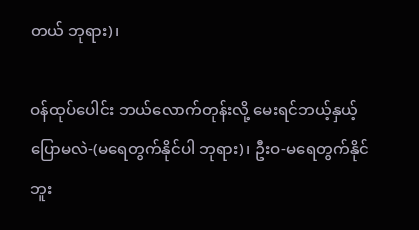တယ် ဘုရား)၊

ဝန်ထုပ်ပေါင်း ဘယ်လောက်တုန်းလို့ မေးရင်ဘယ့်နှယ့်ပြောမလဲ-(မရေတွက်နိုင်ပါ ဘုရား)၊ ဦးဝ-မရေတွက်နိုင် ဘူး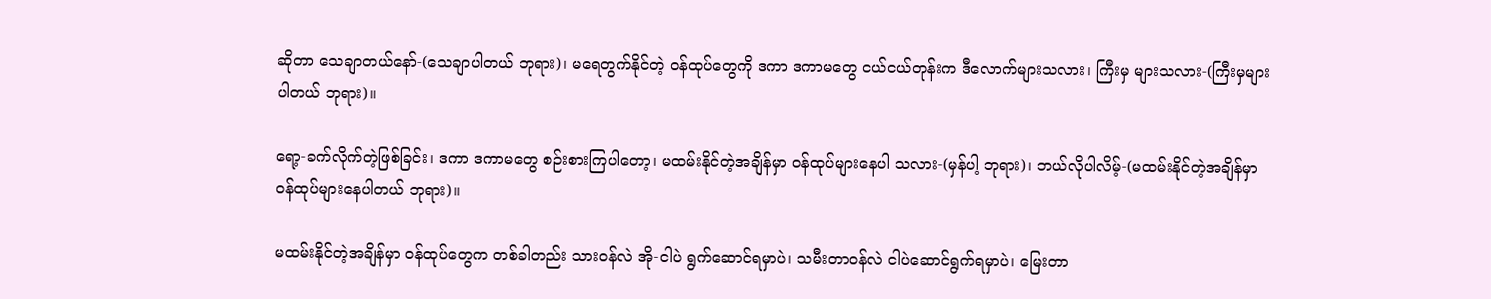ဆိုတာ သေချာတယ်နော်-(သေချာပါတယ် ဘုရား)၊ မရေတွက်နိုင်တဲ့ ဝန်ထုပ်တွေကို ဒကာ ဒကာမတွေ ငယ်ငယ်တုန်းက ဒီလောက်များသလား၊ ကြီးမှ များသလား-(ကြီးမှများပါတယ် ဘုရား)။

ရော့-ခက်လိုက်တဲ့ဖြစ်ခြင်း၊ ဒကာ ဒကာမတွေ စဉ်းစားကြပါတော့၊ မထမ်းနိုင်တဲ့အချိန်မှာ ဝန်ထုပ်များနေပါ သလား-(မှန်ပါ့ ဘုရား)၊ ဘယ်လိုပါလိမ့်-(မထမ်းနိုင်တဲ့အချိန်မှာ ဝန်ထုပ်များနေပါတယ် ဘုရား)။

မထမ်းနိုင်တဲ့အချိန်မှာ ဝန်ထုပ်တွေက တစ်ခါတည်း သားဝန်လဲ အို-ငါပဲ ရွက်ဆောင်ရမှာပဲ၊ သမီးတာဝန်လဲ ငါပဲဆောင်ရွက်ရမှာပဲ၊ မြေးတာ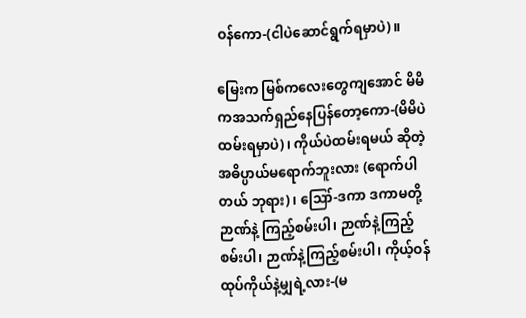ဝန်ကော-(ငါပဲဆောင်ရွက်ရမှာပဲ)။

မြေးက မြစ်ကလေးတွေကျအောင် မိမိကအသက်ရှည်နေပြန်တော့ကော-(မိမိပဲ ထမ်းရမှာပဲ)၊ ကိုယ်ပဲထမ်းရမယ် ဆိုတဲ့ အဓိပ္ပာယ်မရောက်ဘူးလား (ရောက်ပါတယ် ဘုရား)၊ ဪ-ဒကာ ဒကာမတို့ ဉာဏ်နဲ့ ကြည့်စမ်းပါ၊ ဉာဏ်နဲ့ကြည့် စမ်းပါ၊ ဉာဏ်နဲ့ကြည့်စမ်းပါ၊ ကိုယ့်ဝန်ထုပ်ကိုယ်နဲ့မျှရဲ့လား-(မ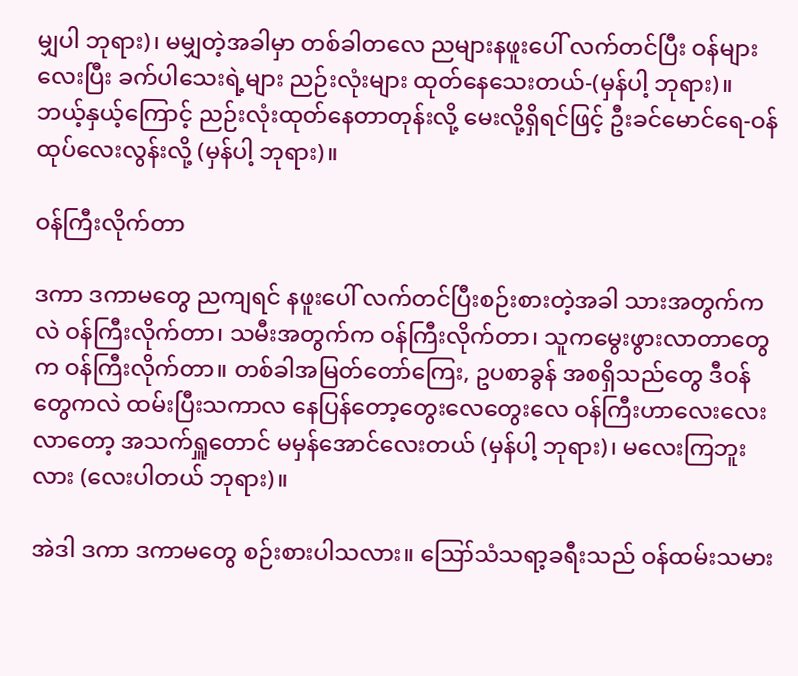မျှပါ ဘုရား)၊ မမျှတဲ့အခါမှာ တစ်ခါတလေ ညများနဖူးပေါ် လက်တင်ပြီး ဝန်များလေးပြီး ခက်ပါသေးရဲ့များ ညဉ်းလုံးများ ထုတ်နေသေးတယ်-(မှန်ပါ့ ဘုရား)။ ဘယ့်နှယ့်ကြောင့် ညဉ်းလုံးထုတ်နေတာတုန်းလို့ မေးလို့ရှိရင်ဖြင့် ဦးခင်မောင်ရေ-ဝန်ထုပ်လေးလွန်းလို့ (မှန်ပါ့ ဘုရား)။

ဝန်ကြီးလိုက်တာ

ဒကာ ဒကာမတွေ ညကျရင် နဖူးပေါ် လက်တင်ပြီးစဉ်းစားတဲ့အခါ သားအတွက်ကလဲ ဝန်ကြီးလိုက်တာ၊ သမီးအတွက်က ဝန်ကြီးလိုက်တာ၊ သူကမွေးဖွားလာတာတွေက ဝန်ကြီးလိုက်တာ။ တစ်ခါအမြတ်တော်ကြေး, ဥပစာခွန် အစရှိသည်တွေ ဒီဝန်တွေကလဲ ထမ်းပြီးသကာလ နေပြန်တော့တွေးလေတွေးလေ ဝန်ကြီးဟာလေးလေးလာတော့ အသက်ရှူတောင် မမှန်အောင်လေးတယ် (မှန်ပါ့ ဘုရား)၊ မလေးကြဘူးလား (လေးပါတယ် ဘုရား)။

အဲဒါ ဒကာ ဒကာမတွေ စဉ်းစားပါသလား။ ဪသံသရာ့ခရီးသည် ဝန်ထမ်းသမား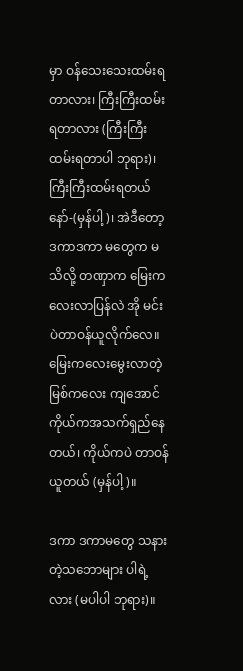မှာ ဝန်သေးသေးထမ်းရ တာလား၊ ကြီးကြီးထမ်းရတာလား (ကြီးကြီးထမ်းရတာပါ ဘုရား)၊ ကြီးကြီးထမ်းရတယ်နော်-(မှန်ပါ့)၊ အဲဒီတော့ဒကာဒကာ မတွေက မသိလို့ တဏှာက မြေးကလေးလာပြန်လဲ အို မင်းပဲတာဝန်ယူလိုက်လေ။ မြေးကလေးမွေးလာတဲ့ မြစ်ကလေး ကျအောင် ကိုယ်ကအသက်ရှည်နေတယ်၊ ကိုယ်ကပဲ တာဝန်ယူတယ် (မှန်ပါ့)။

ဒကာ ဒကာမတွေ သနားတဲ့သဘောများ ပါရဲ့လား (မပါပါ ဘုရား)။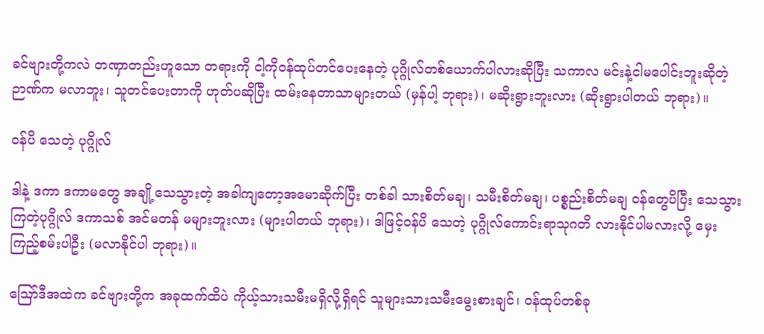ခင်ဗျားတို့ကလဲ တဏှာတည်းဟူသော တရားကို ငါ့ကိုဝန်ထုပ်တင်ပေးနေတဲ့ ပုဂ္ဂိုလ်တစ်ယောက်ပါလားဆိုပြီး သကာလ မင်းနဲ့ငါမပေါင်းဘူးဆိုတဲ့ ဉာဏ်က မလာဘူး၊ သူတင်ပေးတာကို ဟုတ်ပဆိုပြီး ထမ်းနေတာသာများတယ် (မှန်ပါ့ ဘုရား)၊ မဆိုးရွားဘူးလား (ဆိုးရွားပါတယ် ဘုရား)။

ဝန်ပိ သေတဲ့ ပုဂ္ဂိုလ်

ဒါနဲ့ ဒကာ ဒကာမတွေ အချို့သေသွားတဲ့ အခါကျတော့အမောဆိုက်ပြီး တစ်ခါ သားစိတ်မချ၊ သမီးစိတ်မချ၊ ပစ္စည်းစိတ်မချ ဝန်တွေပိပြီး သေသွားကြတဲ့ပုဂ္ဂိုလ် ဒကာသစ် အင်မတန် မများဘူးလား (များပါတယ် ဘုရား)၊ ဒါဖြင့်ဝန်ပိ သေတဲ့ ပုဂ္ဂိုလ်ကောင်းရာသုဂတိ လားနိုင်ပါမလားလို့ မှေးကြည့်စမ်းပါဦး (မလာနိုင်ပါ ဘုရား)။

ဪဒီအထဲက ခင်ဗျားတို့က အခုထက်ထိပဲ ကိုယ့်သားသမီးမရှိလို့ရှိရင် သူများသားသမီးမွေးစားချင်၊ ဝန်ထုပ်တစ်ခု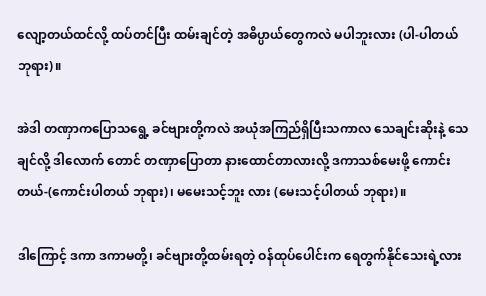လျော့တယ်ထင်လို့ ထပ်တင်ပြီး ထမ်းချင်တဲ့ အဓိပ္ပာယ်တွေကလဲ မပါဘူးလား (ပါ-ပါတယ် ဘုရား)။

အဲဒါ တဏှာကပြောသရွေ့ ခင်ဗျားတို့ကလဲ အယုံအကြည်ရှိပြီးသကာလ သေချင်းဆိုးနဲ့ သေချင်လို့ ဒါလောက် တောင် တဏှာပြောတာ နားထောင်တာလားလို့ ဒကာသစ်မေးဖို့ ကောင်းတယ်-(ကောင်းပါတယ် ဘုရား)၊ မမေးသင့်ဘူး လား (မေးသင့်ပါတယ် ဘုရား)။

ဒါကြောင့် ဒကာ ဒကာမတို့၊ ခင်ဗျားတို့ထမ်းရတဲ့ ဝန်ထုပ်ပေါင်းက ရေတွက်နိုင်သေးရဲ့လား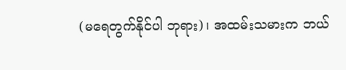(မရေတွက်နိုင်ပါ ဘုရား)၊ အထမ်းသမားက ဘယ်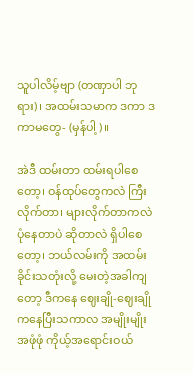သူပါလိမ့်ဗျာ (တဏှာပါ ဘုရား)၊ အထမ်းသမာက ဒကာ ဒကာမတွေ- (မှန်ပါ့)။

အဲဒီ ထမ်းတာ ထမ်းရပါစေတော့၊ ဝန်ထုပ်တွေကလဲ ကြီးလိုက်တာ၊ များလိုက်တာကလဲ ပုံနေတာပဲ ဆိုတာလဲ ရှိပါစေတော့၊ ဘယ်လမ်းကို အထမ်းခိုင်းသတုံးလို့ မေးတဲ့အခါကျတော့ ဒီကနေ ဈေးချို-ဈေးချိုကနေပြီးသကာလ အမျိုးမျိုးအဖုံဖုံ ကိုယ့်အရောင်းဝယ်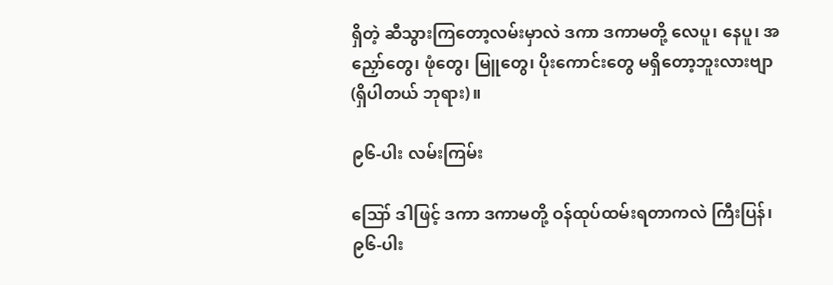ရှိတဲ့ ဆီသွားကြတော့လမ်းမှာလဲ ဒကာ ဒကာမတို့ လေပူ၊ နေပူ၊ အညှော်တွေ၊ ဖုံတွေ၊ မြူတွေ၊ ပိုးကောင်းတွေ မရှိတော့ဘူးလားဗျာ (ရှိပါတယ် ဘုရား)။

၉၆-ပါး လမ်းကြမ်း

ဪ ဒါဖြင့် ဒကာ ဒကာမတို့ ဝန်ထုပ်ထမ်းရတာကလဲ ကြီးပြန်၊ ၉၆-ပါး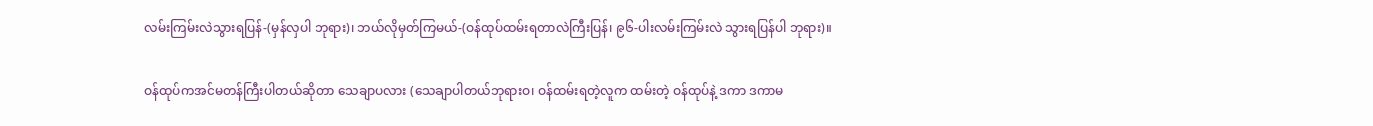လမ်းကြမ်းလဲသွားရပြန်-(မှန်လှပါ ဘုရား)၊ ဘယ်လိုမှတ်ကြမယ်-(ဝန်ထုပ်ထမ်းရတာလဲကြီးပြန်၊ ၉၆-ပါးလမ်းကြမ်းလဲ သွားရပြန်ပါ ဘုရား)။

ဝန်ထုပ်ကအင်မတန်ကြီးပါတယ်ဆိုတာ သေချာပလား (သေချာပါတယ်ဘုရားဝ၊ ဝန်ထမ်းရတဲ့လူက ထမ်းတဲ့ ဝန်ထုပ်နဲ့ ဒကာ ဒကာမ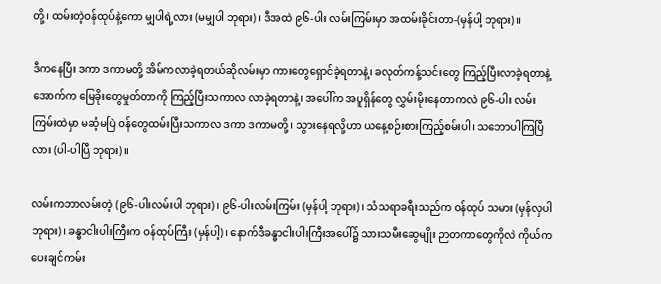တို့၊ ထမ်းတဲ့ဝန်ထုပ်နဲ့ကော မျှပါရဲ့လား (မမျှပါ ဘုရား)၊ ဒီအထဲ ၉၆-ပါး လမ်းကြမ်းမှာ အထမ်းခိုင်းတာ-(မှန်ပါ့ ဘုရား)။

ဒီကနေပြီး ဒကာ ဒကာမတို့ အိမ်ကလာခဲ့ရတယ်ဆိုလမ်းမှာ ကားတွေရှောင်ခဲ့ရတာနဲ့၊ ခလုတ်ကန့်သင်းတွေ ကြည့်ပြီးလာခဲ့ရတာနဲ့အောက်က မြေခိုးတွေမှုတ်တာကို ကြည့်ပြီးသကာလ လာခဲ့ရတာနဲ့၊ အပေါ်က အပူရှိန်တွေ လွှမ်းမိုးနေတာကလဲ ၉၆-ပါး လမ်းကြမ်းထဲမှာ မဆံ့မပြဲ ဝန်တွေထမ်းပြီးသကာလ ဒကာ ဒကာမတို့၊ သွားနေရလို့ဟာ ယနေ့စဉ်းစားကြည့်စမ်းပါ၊ သဘောပါကြပြီလား (ပါ-ပါပြီ ဘုရား)။

လမ်းကဘာလမ်းတဲ့ (၉၆-ပါးလမ်းပါ ဘုရား)၊ ၉၆-ပါးလမ်းကြမ်း (မှန်ပါ့ ဘုရား)၊ သံသရာခရီးသည်က ဝန်ထုပ် သမား (မှန်လှပါ ဘုရား)၊ ခန္ဓာငါးပါးကြီးက ဝန်ထုပ်ကြီး (မှန်ပါ့)၊ နောက်ဒီခန္ဓာငါးပါးကြီးအပေါ်၌ သားသမီးဆွေမျိုး ဉာတကာတွေကိုလဲ ကိုယ်ကပေးချင်ကမ်း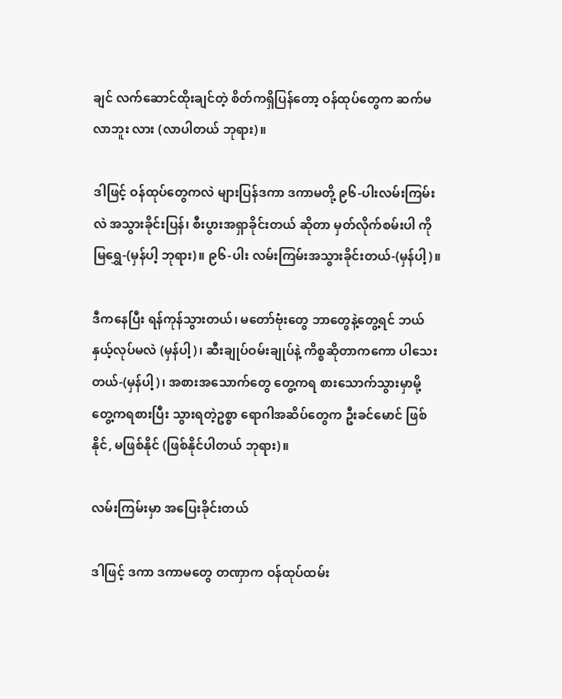ချင် လက်ဆောင်ထိုးချင်တဲ့ စိတ်ကရှိပြန်တော့ ဝန်ထုပ်တွေက ဆက်မလာဘူး လား (လာပါတယ် ဘုရား)။

ဒါဖြင့် ဝန်ထုပ်တွေကလဲ များပြန်ဒကာ ဒကာမတို့ ၉၆-ပါးလမ်းကြမ်းလဲ အသွားခိုင်းပြန်၊ စီးပွားအရှာခိုင်းတယ် ဆိုတာ မှတ်လိုက်စမ်းပါ ကိုမြရွှေ-(မှန်ပါ့ ဘုရား)။ ၉၆-ပါး လမ်းကြမ်းအသွားခိုင်းတယ်-(မှန်ပါ့)။

ဒီကနေပြီး ရန်ကုန်သွားတယ်၊ မတော်ဗုံးတွေ ဘာတွေနဲ့တွေ့ရင် ဘယ်နှယ့်လုပ်မလဲ (မှန်ပါ့)၊ ဆီးချုပ်ဝမ်းချုပ်နဲ့ ကိစ္စဆိုတာကကော ပါသေးတယ်-(မှန်ပါ့)၊ အစားအသောက်တွေ တွေ့ကရ စားသောက်သွားမှာမို့ တွေ့ကရစားပြီး သွားရတဲ့ဥစ္စာ ရောဂါအဆိပ်တွေက ဦးခင်မောင် ဖြစ်နိုင်, မဖြစ်နိုင် (ဖြစ်နိုင်ပါတယ် ဘုရား)။

လမ်းကြမ်းမှာ အပြေးခိုင်းတယ်

ဒါဖြင့် ဒကာ ဒကာမတွေ တဏှာက ဝန်ထုပ်ထမ်း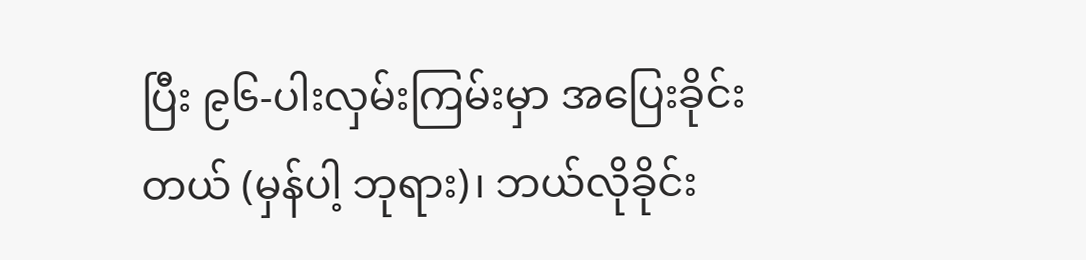ပြီး ၉၆-ပါးလှမ်းကြမ်းမှာ အပြေးခိုင်းတယ် (မှန်ပါ့ ဘုရား)၊ ဘယ်လိုခိုင်း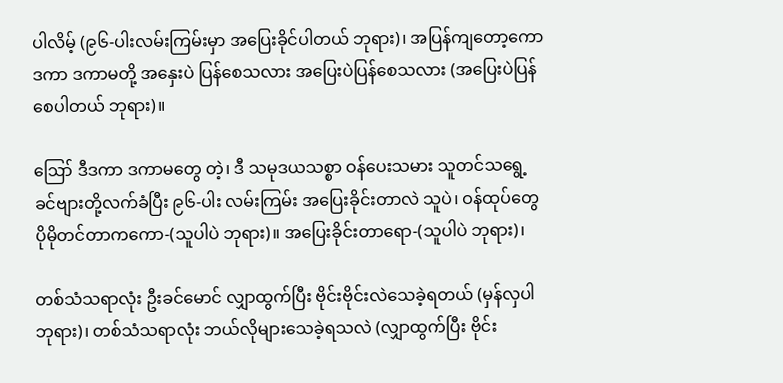ပါလိမ့် (၉၆-ပါးလမ်းကြမ်းမှာ အပြေးခိုင်ပါတယ် ဘုရား)၊ အပြန်ကျတော့ကော ဒကာ ဒကာမတို့ အနှေးပဲ ပြန်စေသလား အပြေးပဲပြန်စေသလား (အပြေးပဲပြန်စေပါတယ် ဘုရား)။

ဪ ဒီဒကာ ဒကာမတွေ တဲ့၊ ဒီ သမုဒယသစ္စာ ဝန်ပေးသမား သူတင်သရွေ့ ခင်ဗျားတို့လက်ခံပြီး ၉၆-ပါး လမ်းကြမ်း အပြေးခိုင်းတာလဲ သူပဲ၊ ဝန်ထုပ်တွေ ပိုမိုတင်တာကကော-(သူပါပဲ ဘုရား)။ အပြေးခိုင်းတာရော-(သူပါပဲ ဘုရား)၊

တစ်သံသရာလုံး ဦးခင်မောင် လျှာထွက်ပြီး ဗိုင်းဗိုင်းလဲသေခဲ့ရတယ် (မှန်လှပါ ဘုရား)၊ တစ်သံသရာလုံး ဘယ်လိုများသေခဲ့ရသလဲ (လျှာထွက်ပြီး ဗိုင်း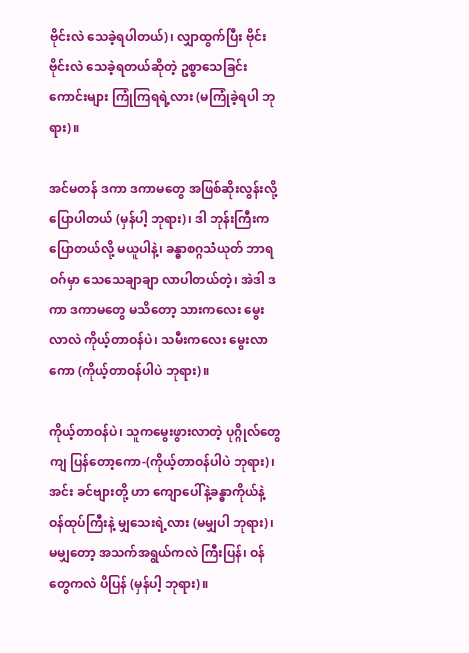ဗိုင်းလဲ သေခဲ့ရပါတယ်)၊ လျှာထွက်ပြီး ဗိုင်းဗိုင်းလဲ သေခဲ့ရတယ်ဆိုတဲ့ ဥစ္စာသေခြင်းကောင်းများ ကြုံကြရရဲ့လား (မကြုံခဲ့ရပါ ဘုရား)။

အင်မတန် ဒကာ ဒကာမတွေ အဖြစ်ဆိုးလွန်းလို့ ပြောပါတယ် (မှန်ပါ့ ဘုရား)၊ ဒါ ဘုန်းကြီးက ပြောတယ်လို့ မယူပါနဲ့၊ ခန္ဓာစဂ္ဂသံယုတ် ဘာရဝဂ်မှာ သေသေချာချာ လာပါတယ်တဲ့၊ အဲဒါ ဒကာ ဒကာမတွေ မသိတော့ သားကလေး မွေးလာလဲ ကိုယ့်တာဝန်ပဲ၊ သမီးကလေး မွေးလာကော (ကိုယ့်တာဝန်ပါပဲ ဘုရား)။

ကိုယ့်တာဝန်ပဲ၊ သူကမွေးဖွားလာတဲ့ ပုဂ္ဂိုလ်တွေကျ ပြန်တော့ကော-(ကိုယ့်တာဝန်ပါပဲ ဘုရား)၊ အင်း ခင်ဗျားတို့ ဟာ ကျောပေါ်နဲ့ခန္ဓာကိုယ်နဲ့ ဝန်ထုပ်ကြီးနဲ့ မျှသေးရဲ့လား (မမျှပါ ဘုရား)၊ မမျှတော့ အသက်အရွယ်ကလဲ ကြီးပြန်၊ ဝန်တွေကလဲ ပိပြန် (မှန်ပါ့ ဘုရား)။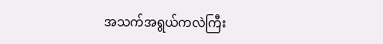အသက်အရွယ်ကလဲကြီး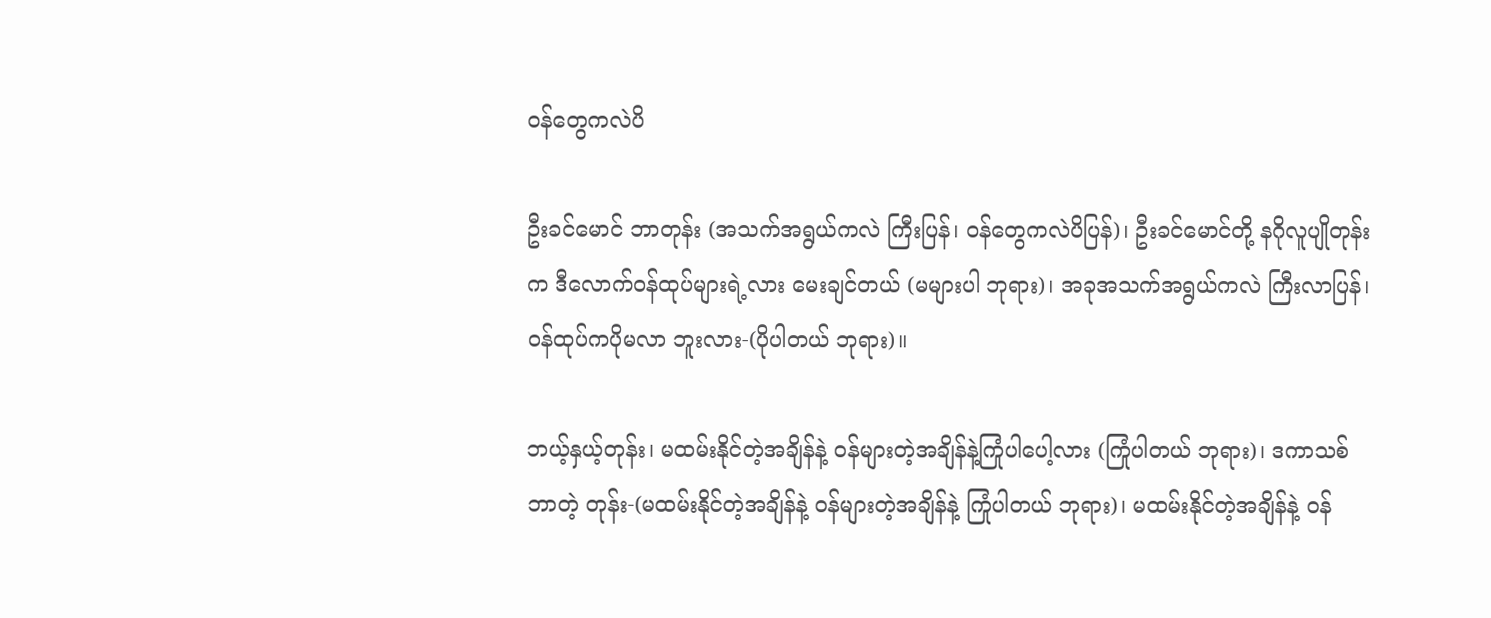ဝန်တွေကလဲပိ

ဦးခင်မောင် ဘာတုန်း (အသက်အရွယ်ကလဲ ကြီးပြန်၊ ဝန်တွေကလဲပိပြန်)၊ ဦးခင်မောင်တို့ နဂိုလူပျိုတုန်းက ဒီလောက်ဝန်ထုပ်များရဲ့လား မေးချင်တယ် (မများပါ ဘုရား)၊ အခုအသက်အရွယ်ကလဲ ကြီးလာပြန်၊ ဝန်ထုပ်ကပိုမလာ ဘူးလား-(ပိုပါတယ် ဘုရား)။

ဘယ့်နှယ့်တုန်း၊ မထမ်းနိုင်တဲ့အချိန်နဲ့ ဝန်များတဲ့အချိန်နဲ့ကြုံပါပေါ့လား (ကြုံပါတယ် ဘုရား)၊ ဒကာသစ် ဘာတဲ့ တုန်း-(မထမ်းနိုင်တဲ့အချိန်နဲ့ ဝန်များတဲ့အချိန်နဲ့ ကြုံပါတယ် ဘုရား)၊ မထမ်းနိုင်တဲ့အချိန်နဲ့ ဝန်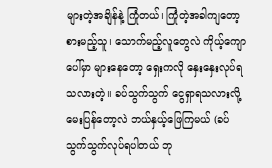များတဲ့အချိန်နဲ့ ကြုံတယ်၊ ကြုံတဲ့အခါကျတော့ စားမည့်သူ၊ သောက်မည့်လူတွေလဲ ကိုယ့်ကျောပေါ်မှာ များနေတော့ ရှေးကလို နှေးနှေးလုပ်ရ သလားတဲ့။ ခပ်သွက်သွက် ငွေရှာရသလားလို့ မေးပြန်တော့လဲ ဘယ်နှယ့်ဖြေကြမယ် (ခပ်သွက်သွက်လုပ်ရပါတယ် ဘု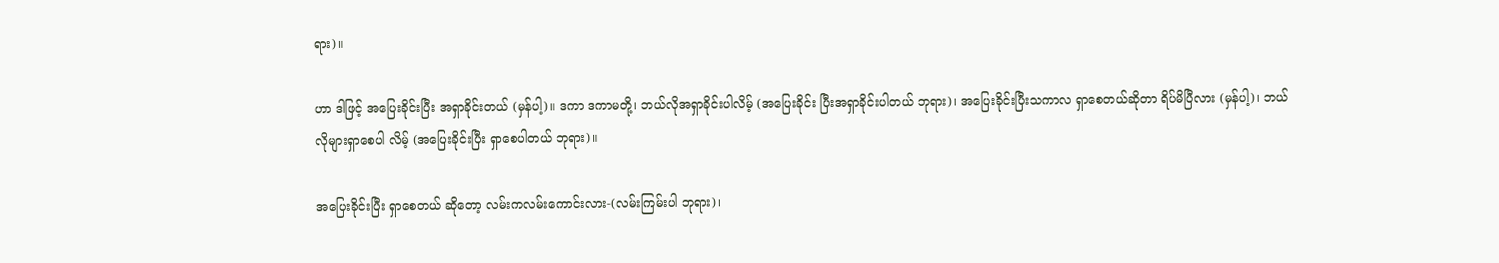ရား)။

ဟာ ဒါဖြင့် အပြေးခိုင်းပြီး အရှာခိုင်းတယ် (မှန်ပါ့)။ ဒကာ ဒကာမတို့၊ ဘယ်လိုအရှာခိုင်းပါလိမ့် (အပြေးခိုင်း ပြီးအရှာခိုင်းပါတယ် ဘုရား)၊ အပြေးခိုင်းပြီးသကာလ ရှာစေတယ်ဆိုတာ ရိပ်မိပြီလား (မှန်ပါ့)၊ ဘယ်လိုများရှာစေပါ လိမ့် (အပြေးခိုင်းပြီး ရှာစေပါတယ် ဘုရား)။

အပြေးခိုင်းပြီး ရှာစေတယ် ဆိုတော့ လမ်းကလမ်းကောင်းလား-(လမ်းကြမ်းပါ ဘုရား)၊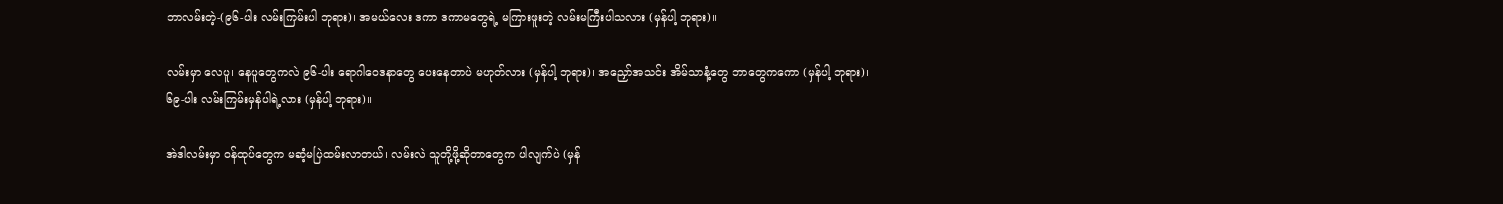ဘာလမ်းတဲ့-(၉၆-ပါး လမ်းကြမ်းပါ ဘုရား)၊ အမယ်လေး ဒကာ ဒကာမတွေရဲ့ မကြားဖူးတဲ့ လမ်းမကြီးပါသလား (မှန်ပါ့ ဘုရား)။

လမ်းမှာ လေပူ၊ နေပူတွေကလဲ ၉၆-ပါး ရောဂါဝေဒနာတွေ ပေးနေတာပဲ မဟုတ်လား (မှန်ပါ့ ဘုရား)၊ အညှော်အသင်း အိမ်သာနံ့တွေ ဘာတွေကကော (မှန်ပါ့ ဘုရား)၊ ၆၉-ပါး လမ်းကြမ်းမှန်ပါရဲ့လား (မှန်ပါ့ ဘုရား)။

အဲဒါလမ်းမှာ ဝန်ထုပ်တွေက မဆံ့မပြဲထမ်းလာတယ်၊ လမ်းလဲ သူတို့ဖို့ဆိုတာတွေက ပါလျက်ပဲ (မှန်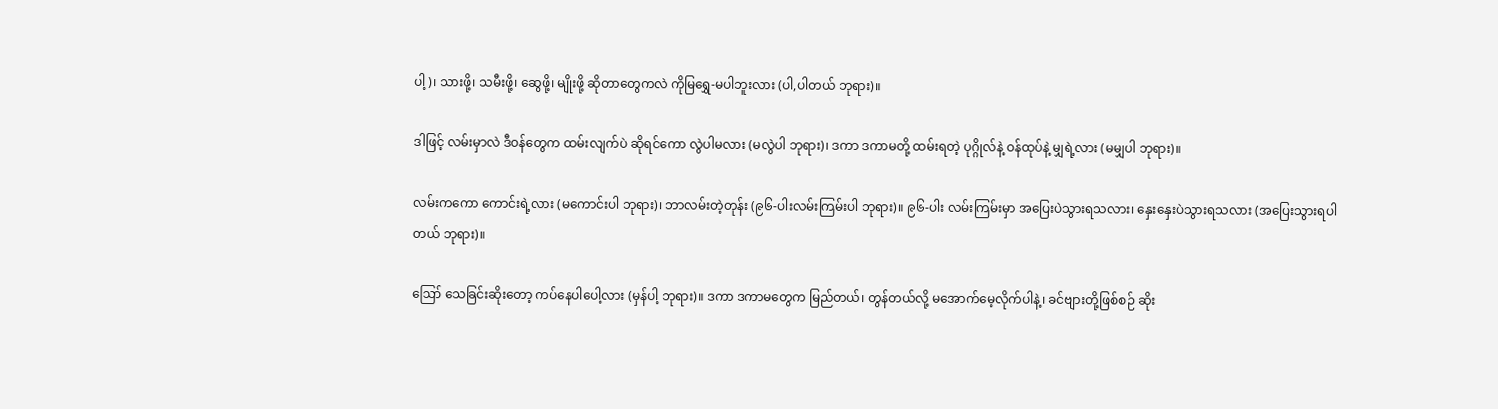ပါ့)၊ သားဖို့၊ သမီးဖို့၊ ဆွေဖို့၊ မျိုးဖို့ ဆိုတာတွေကလဲ ကိုမြရွှေ-မပါဘူးလား (ပါ,ပါတယ် ဘုရား)။

ဒါဖြင့် လမ်းမှာလဲ ဒီဝန်တွေက ထမ်းလျက်ပဲ ဆိုရင်ကော လွဲပါမလား (မလွဲပါ ဘုရား)၊ ဒကာ ဒကာမတို့ ထမ်းရတဲ့ ပုဂ္ဂိုလ်နဲ့ ဝန်ထုပ်နဲ့ မျှရဲ့လား (မမျှပါ ဘုရား)။

လမ်းကကော ကောင်းရဲ့လား (မကောင်းပါ ဘုရား)၊ ဘာလမ်းတဲ့တုန်း (၉၆-ပါးလမ်းကြမ်းပါ ဘုရား)။ ၉၆-ပါး လမ်းကြမ်းမှာ အပြေးပဲသွားရသလား၊ နှေးနှေးပဲသွားရသလား (အပြေးသွားရပါတယ် ဘုရား)။

ဪ သေခြင်းဆိုးတော့ ကပ်နေပါပေါ့လား (မှန်ပါ့ ဘုရား)။ ဒကာ ဒကာမတွေက မြည်တယ်၊ တွန်တယ်လို့ မအောက်မေ့လိုက်ပါနဲ့၊ ခင်ဗျားတို့ဖြစ်စဉ် ဆိုး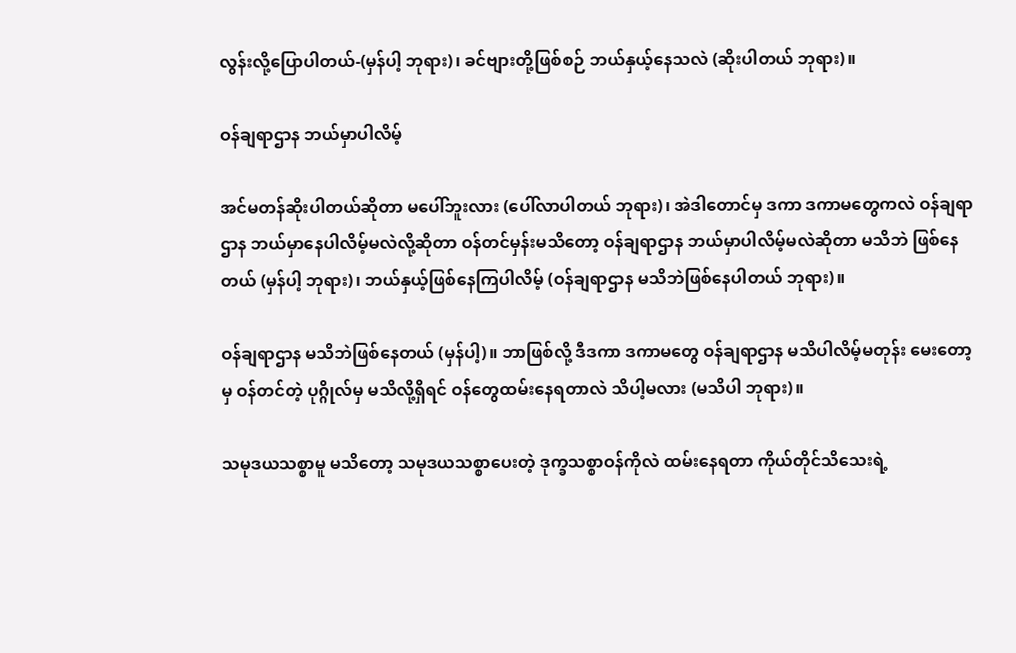လွန်းလို့ပြောပါတယ်-(မှန်ပါ့ ဘုရား)၊ ခင်ဗျားတို့ဖြစ်စဉ် ဘယ်နှယ့်နေသလဲ (ဆိုးပါတယ် ဘုရား)။

ဝန်ချရာဌာန ဘယ်မှာပါလိမ့်

အင်မတန်ဆိုးပါတယ်ဆိုတာ မပေါ်ဘူးလား (ပေါ်လာပါတယ် ဘုရား)၊ အဲဒါတောင်မှ ဒကာ ဒကာမတွေကလဲ ဝန်ချရာဌာန ဘယ်မှာနေပါလိမ့်မလဲလို့ဆိုတာ ဝန်တင်မှန်းမသိတော့ ဝန်ချရာဌာန ဘယ်မှာပါလိမ့်မလဲဆိုတာ မသိဘဲ ဖြစ်နေတယ် (မှန်ပါ့ ဘုရား)၊ ဘယ်နှယ့်ဖြစ်နေကြပါလိမ့် (ဝန်ချရာဌာန မသိဘဲဖြစ်နေပါတယ် ဘုရား)။

ဝန်ချရာဌာန မသိဘဲဖြစ်နေတယ် (မှန်ပါ့)။ ဘာဖြစ်လို့ ဒီဒကာ ဒကာမတွေ ဝန်ချရာဌာန မသိပါလိမ့်မတုန်း မေးတော့မှ ဝန်တင်တဲ့ ပုဂ္ဂိုလ်မှ မသိလို့ရှိရင် ဝန်တွေထမ်းနေရတာလဲ သိပါ့မလား (မသိပါ ဘုရား)။

သမုဒယသစ္စာမူ မသိတော့ သမုဒယသစ္စာပေးတဲ့ ဒုက္ခသစ္စာဝန်ကိုလဲ ထမ်းနေရတာ ကိုယ်တိုင်သိသေးရဲ့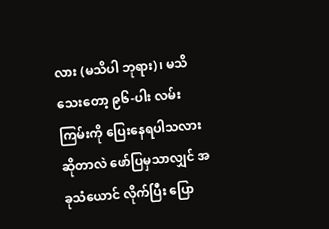လား (မသိပါ ဘုရား)၊ မသိသေးတော့ ၉၆-ပါး လမ်းကြမ်းကို ပြေးနေရပါသလားဆိုတာလဲ ဖော်ပြမှသာလျှင် အခုသံယောင် လိုက်ပြီး ပြော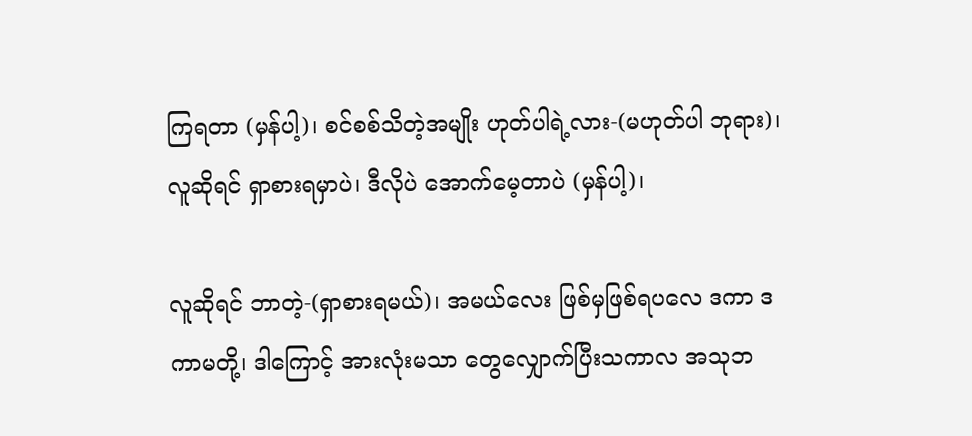ကြရတာ (မှန်ပါ့)၊ စင်စစ်သိတဲ့အမျိုး ဟုတ်ပါရဲ့လား-(မဟုတ်ပါ ဘုရား)၊ လူဆိုရင် ရှာစားရမှာပဲ၊ ဒီလိုပဲ အောက်မေ့တာပဲ (မှန်ပါ့)၊

လူဆိုရင် ဘာတဲ့-(ရှာစားရမယ်)၊ အမယ်လေး ဖြစ်မှဖြစ်ရပလေ ဒကာ ဒကာမတို့၊ ဒါကြောင့် အားလုံးမသာ တွေလျှောက်ပြီးသကာလ အသုဘ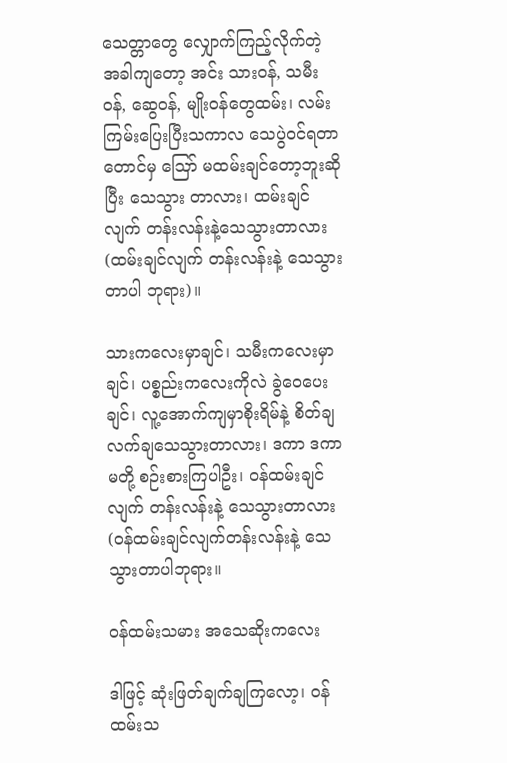သေတ္တာတွေ လျှောက်ကြည့်လိုက်တဲ့ အခါကျတော့ အင်း သားဝန်, သမီးဝန်, ဆွေဝန်, မျိုးဝန်တွေထမ်း၊ လမ်းကြမ်းပြေးပြီးသကာလ သေပွဲဝင်ရတာတောင်မှ ဪ မထမ်းချင်တော့ဘူးဆိုပြီး သေသွား တာလား၊ ထမ်းချင်လျက် တန်းလန်းနဲ့သေသွားတာလား (ထမ်းချင်လျက် တန်းလန်းနဲ့ သေသွားတာပါ ဘုရား)။

သားကလေးမှာချင်၊ သမီးကလေးမှာချင်၊ ပစ္စည်းကလေးကိုလဲ ခွဲဝေပေးချင်၊ လူ့အောက်ကျမှာစိုးရိမ်နဲ့ စိတ်ချ လက်ချသေသွားတာလား၊ ဒကာ ဒကာမတို့ စဉ်းစားကြပါဦး၊ ဝန်ထမ်းချင်လျက် တန်းလန်းနဲ့ သေသွားတာလား (ဝန်ထမ်းချင်လျက်တန်းလန်းနဲ့ သေသွားတာပါဘုရား။

ဝန်ထမ်းသမား အသေဆိုးကလေး

ဒါဖြင့် ဆုံးဖြတ်ချက်ချကြလော့၊ ဝန်ထမ်းသ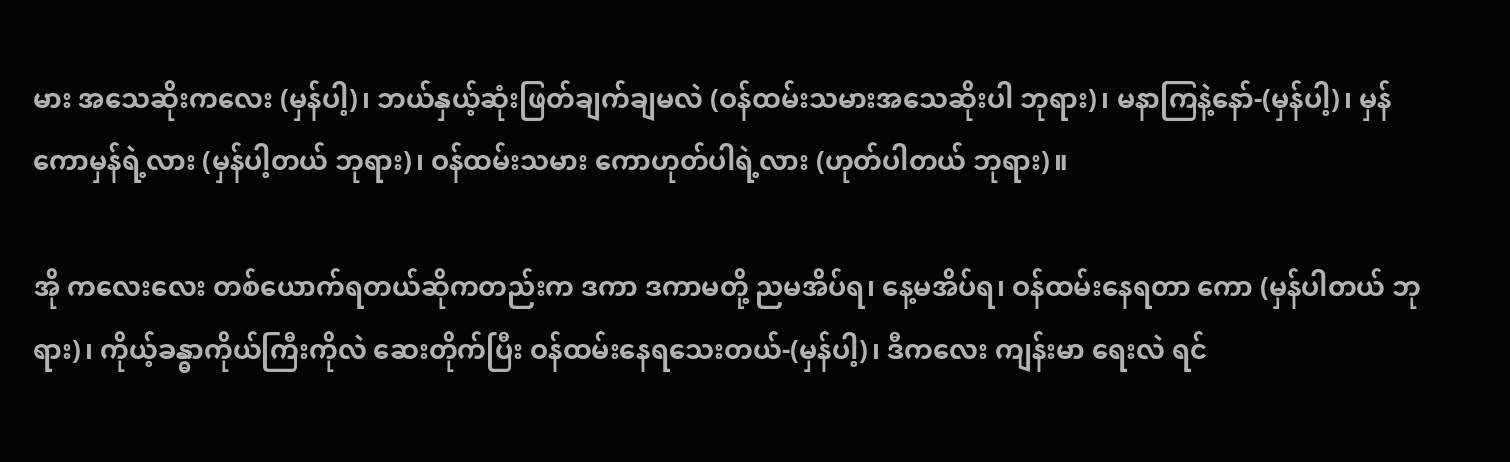မား အသေဆိုးကလေး (မှန်ပါ့)၊ ဘယ်နှယ့်ဆုံးဖြတ်ချက်ချမလဲ (ဝန်ထမ်းသမားအသေဆိုးပါ ဘုရား)၊ မနာကြနဲ့နော်-(မှန်ပါ့)၊ မှန်ကောမှန်ရဲ့လား (မှန်ပါ့တယ် ဘုရား)၊ ဝန်ထမ်းသမား ကောဟုတ်ပါရဲ့လား (ဟုတ်ပါတယ် ဘုရား)။

အို ကလေးလေး တစ်ယောက်ရတယ်ဆိုကတည်းက ဒကာ ဒကာမတို့ ညမအိပ်ရ၊ နေ့မအိပ်ရ၊ ဝန်ထမ်းနေရတာ ကော (မှန်ပါတယ် ဘုရား)၊ ကိုယ့်ခန္ဓာကိုယ်ကြီးကိုလဲ ဆေးတိုက်ပြီး ဝန်ထမ်းနေရသေးတယ်-(မှန်ပါ့)၊ ဒီကလေး ကျန်းမာ ရေးလဲ ရင်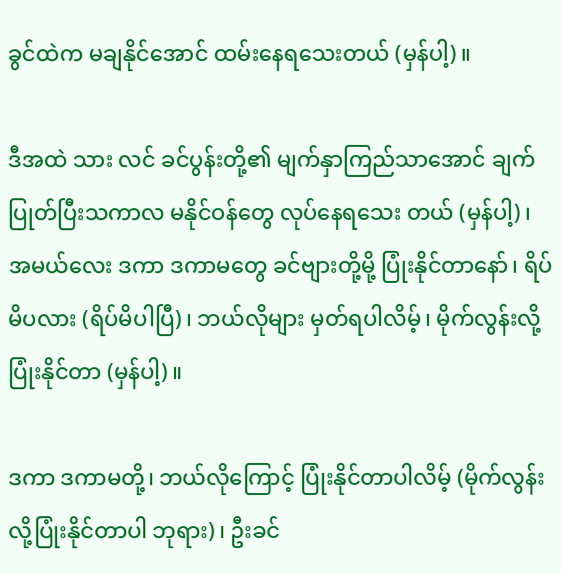ခွင်ထဲက မချနိုင်အောင် ထမ်းနေရသေးတယ် (မှန်ပါ့)။

ဒီအထဲ သား လင် ခင်ပွန်းတို့၏ မျက်နှာကြည်သာအောင် ချက်ပြုတ်ပြီးသကာလ မနိုင်ဝန်တွေ လုပ်နေရသေး တယ် (မှန်ပါ့)၊ အမယ်လေး ဒကာ ဒကာမတွေ ခင်ဗျားတို့မို့ ပြုံးနိုင်တာနော်၊ ရိပ်မိပလား (ရိပ်မိပါပြီ)၊ ဘယ်လိုများ မှတ်ရပါလိမ့်၊ မိုက်လွန်းလို့ ပြုံးနိုင်တာ (မှန်ပါ့)။

ဒကာ ဒကာမတို့၊ ဘယ်လိုကြောင့် ပြုံးနိုင်တာပါလိမ့် (မိုက်လွန်းလို့ပြုံးနိုင်တာပါ ဘုရား)၊ ဦးခင်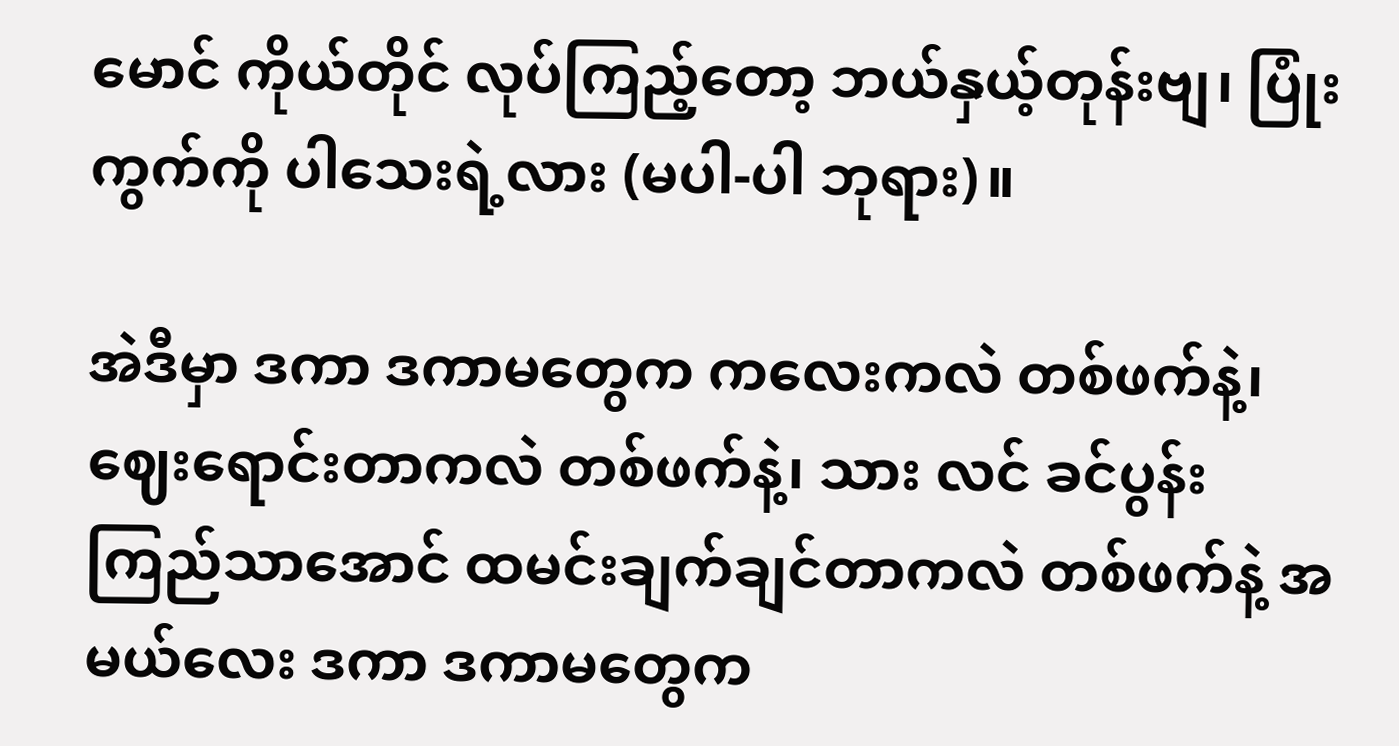မောင် ကိုယ်တိုင် လုပ်ကြည့်တော့ ဘယ်နှယ့်တုန်းဗျ၊ ပြုံးကွက်ကို ပါသေးရဲ့လား (မပါ-ပါ ဘုရား)။

အဲဒီမှာ ဒကာ ဒကာမတွေက ကလေးကလဲ တစ်ဖက်နဲ့၊ ဈေးရောင်းတာကလဲ တစ်ဖက်နဲ့၊ သား လင် ခင်ပွန်း ကြည်သာအောင် ထမင်းချက်ချင်တာကလဲ တစ်ဖက်နဲ့ အမယ်လေး ဒကာ ဒကာမတွေက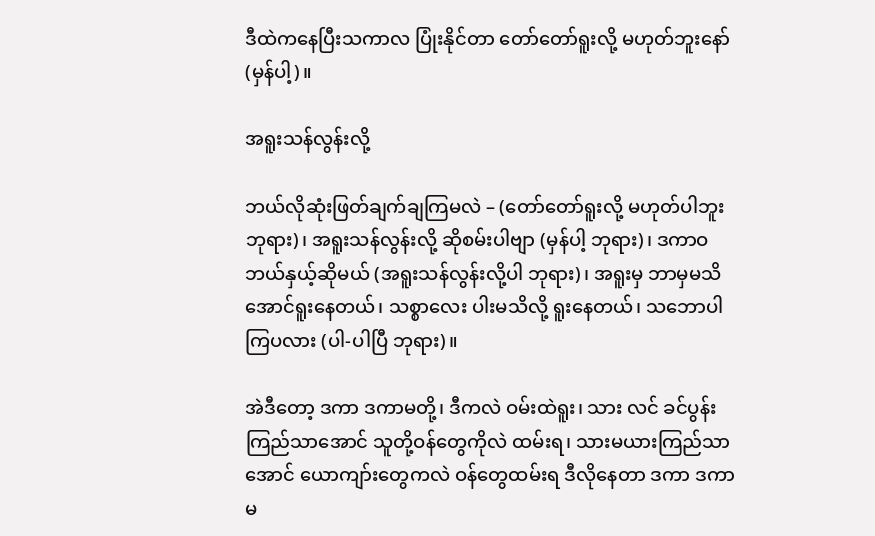ဒီထဲကနေပြီးသကာလ ပြုံးနိုင်တာ တော်တော်ရူးလို့ မဟုတ်ဘူးနော် (မှန်ပါ့)။

အရူးသန်လွန်းလို့

ဘယ်လိုဆုံးဖြတ်ချက်ချကြမလဲ – (တော်တော်ရူးလို့ မဟုတ်ပါဘူး ဘုရား)၊ အရူးသန်လွန်းလို့ ဆိုစမ်းပါဗျာ (မှန်ပါ့ ဘုရား)၊ ဒကာဝ ဘယ်နှယ့်ဆိုမယ် (အရူးသန်လွန်းလို့ပါ ဘုရား)၊ အရူးမှ ဘာမှမသိအောင်ရူးနေတယ်၊ သစ္စာလေး ပါးမသိလို့ ရူးနေတယ်၊ သဘောပါကြပလား (ပါ-ပါပြီ ဘုရား)။

အဲဒီတော့ ဒကာ ဒကာမတို့၊ ဒီကလဲ ဝမ်းထဲရူး၊ သား လင် ခင်ပွန်း ကြည်သာအောင် သူတို့ဝန်တွေကိုလဲ ထမ်းရ၊ သားမယားကြည်သာအောင် ယောကျာ်းတွေကလဲ ဝန်တွေထမ်းရ ဒီလိုနေတာ ဒကာ ဒကာမ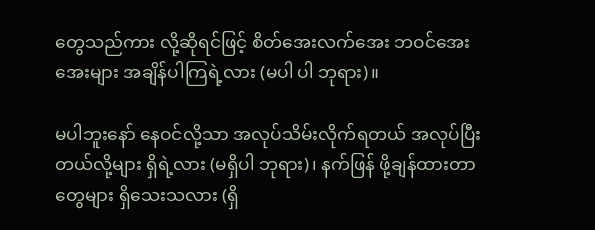တွေသည်ကား လို့ဆိုရင်ဖြင့် စိတ်အေးလက်အေး ဘဝင်အေးအေးများ အချိန်ပါကြရဲ့လား (မပါ ပါ ဘုရား)။

မပါဘူးနော် နေဝင်လို့သာ အလုပ်သိမ်းလိုက်ရတယ် အလုပ်ပြီးတယ်လို့များ ရှိရဲ့လား (မရှိပါ ဘုရား)၊ နက်ဖြန် ဖို့ချန်ထားတာတွေများ ရှိသေးသလား (ရှိ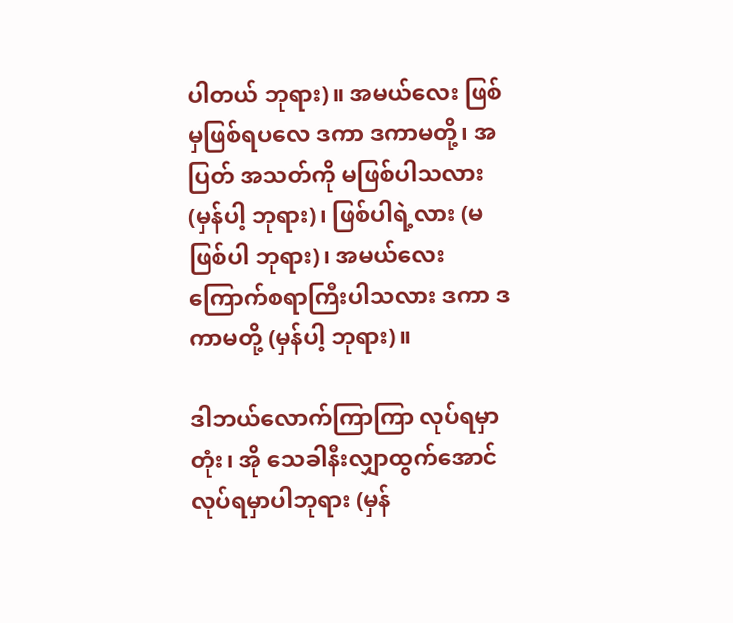ပါတယ် ဘုရား)။ အမယ်လေး ဖြစ်မှဖြစ်ရပလေ ဒကာ ဒကာမတို့၊ အပြတ် အသတ်ကို မဖြစ်ပါသလား (မှန်ပါ့ ဘုရား)၊ ဖြစ်ပါရဲ့လား (မဖြစ်ပါ ဘုရား)၊ အမယ်လေး ကြောက်စရာကြီးပါသလား ဒကာ ဒကာမတို့ (မှန်ပါ့ ဘုရား)။

ဒါဘယ်လောက်ကြာကြာ လုပ်ရမှာတုံး၊ အို သေခါနီးလျှာထွက်အောင် လုပ်ရမှာပါဘုရား (မှန်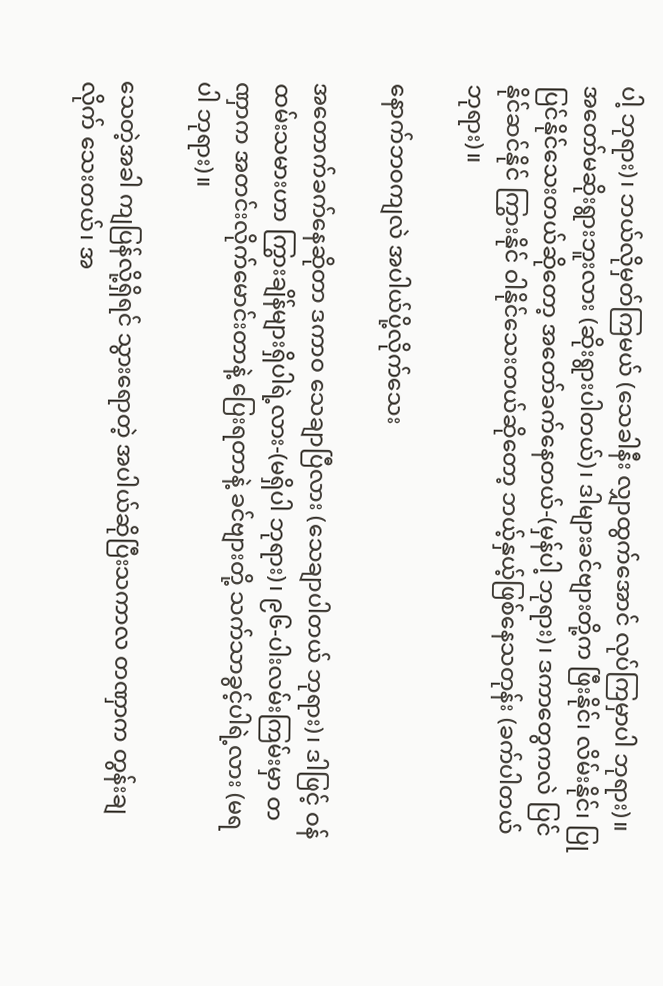ပါ့ ဘုရား)၊ ဘယ်လိုမှတ်ကြမယ် (သေခါနီး လျှာထွက်အောင် လုပ်ကြမှာပါ ဘုရား)။ အတော်မဆိုးရွားဘူးလား (ဆိုးရွားပါတယ်)၊ ဒါများခင်ဗျားတို့က ဖြီးနိုင်၊ လိမ်းနိုင်၊ ပြုပြင်နိုင်သေးတယ်ဆိုတော့ အတော်ခက်နေတယ်-(မှန်ပါ့ ဘုရား)၊ ဒကာတွေကလဲ ပြင်နိုင်ဆင်နိုင် ကြွားနိုင် ဝါနိုင်သေးတယ်ဆိုတော့ ဘယ့်နှယ့်ဖြစ်နေသတုန်း (ခက်ပါတယ် ဘုရား)။

နောက်ဘဝကျလဲ အပါယ်ပို့လိုက်သေး

အတောက်ခက်နေဆိုတာ ဒကာဝ သေချာပြီလား (သေချာပါတယ် ဘုရား)၊ ဒါဖြင့် ဝန်ထမ်းသမားဟာ ကြွားချိန်များရှိပါရဲ့လား-(မရှိပါ ဘုရား)၊ ၉၆-ပါးလမ်းကြမ်းမှာ တဏှာက အတင်းလိုက်မောင်းတာနဲ့ ပြေးရတာနဲ့ ခင်ဗျားတို့ သက်သာခွင့်ပါရဲ့လား (မရပါ ဘုရား)။

သေတဲ့အခါ ကျပြန်လို့ရှိရင် သွားရောတဲ့ အပါယ်ဆိုပြီးသကာလ တဏှာက တွန်းချလိုက် သေးတယ်၊ အ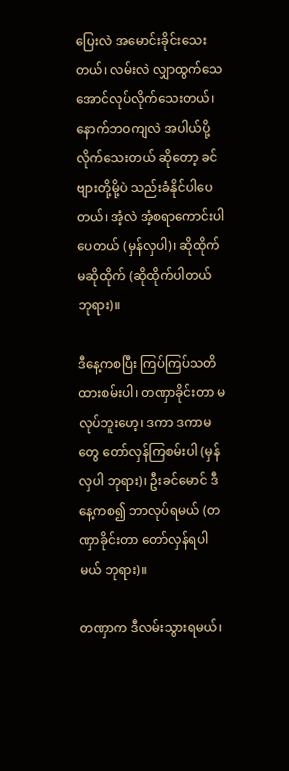ပြေးလဲ အမောင်းခိုင်းသေးတယ်၊ လမ်းလဲ လျှာထွက်သေအောင်လုပ်လိုက်သေးတယ်၊ နောက်ဘဝကျလဲ အပါယ်ပို့လိုက်သေးတယ် ဆိုတော့ ခင်ဗျားတို့မို့ပဲ သည်းခံနိုင်ပါပေတယ်၊ အံ့လဲ အံ့စရာကောင်းပါပေတယ် (မှန်လှပါ)၊ ဆိုထိုက် မဆိုထိုက် (ဆိုထိုက်ပါတယ် ဘုရား)။

ဒီနေ့ကစပြီး ကြပ်ကြပ်သတိထားစမ်းပါ၊ တဏှာခိုင်းတာ မလုပ်ဘူးဟေ့၊ ဒကာ ဒကာမတွေ တော်လှန်ကြစမ်းပါ (မှန်လှပါ ဘုရား)၊ ဦးခင်မောင် ဒီနေ့ကစ၍ ဘာလုပ်ရမယ် (တဏှာခိုင်းတာ တော်လှန်ရပါမယ် ဘုရား)။

တဏှာက ဒီလမ်းသွားရမယ်၊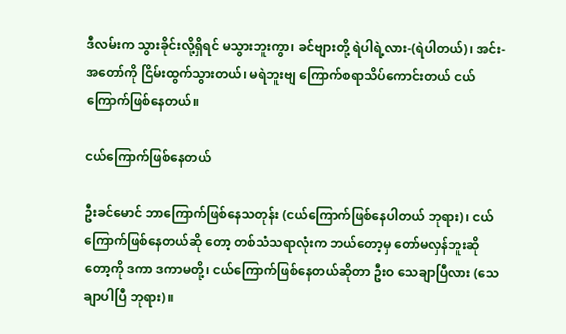ဒီလမ်းက သွားခိုင်းလို့ရှိရင် မသွားဘူးကွာ၊ ခင်ဗျားတို့ ရဲပါရဲ့လား-(ရဲပါတယ်)၊ အင်း-အတော်ကို ငြိမ်းထွက်သွားတယ်၊ မရဲဘူးဗျ ကြောက်စရာသိပ်ကောင်းတယ် ငယ်ကြောက်ဖြစ်နေတယ်။

ငယ်ကြောက်ဖြစ်နေတယ်

ဦးခင်မောင် ဘာကြောက်ဖြစ်နေသတုန်း (ငယ်ကြောက်ဖြစ်နေပါတယ် ဘုရား)၊ ငယ်ကြောက်ဖြစ်နေတယ်ဆို တော့ တစ်သံသရာလုံးက ဘယ်တော့မှ တော်မလှန်ဘူးဆိုတော့ကို ဒကာ ဒကာမတို့၊ ငယ်ကြောက်ဖြစ်နေတယ်ဆိုတာ ဦးဝ သေချာပြီလား (သေချာပါပြီ ဘုရား)။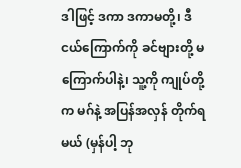ဒါဖြင့် ဒကာ ဒကာမတို့၊ ဒီငယ်ကြောက်ကို ခင်ဗျားတို့ မကြောက်ပါနဲ့၊ သူ့ကို ကျုပ်တို့က မဂ်နဲ့ အပြန်အလှန် တိုက်ရမယ် (မှန်ပါ့ ဘု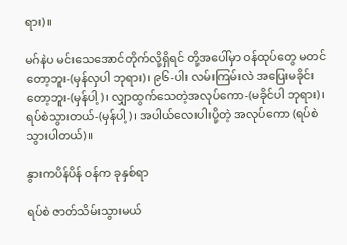ရား)။

မဂ်နဲပ မင်းသေအောင်တိုက်လို့ရှိရင် တို့အပေါ်မှာ ဝန်ထုပ်တွေ မတင်တော့ဘူး-(မှန်လှပါ ဘုရား)၊ ၉၆-ပါး လမ်းကြမ်းလဲ အပြေးမခိုင်းတော့ဘူး-(မှန်ပါ့)၊ လျှာထွက်သေတဲ့အလုပ်ကော-(မခိုင်ပါ ဘုရား)၊ ရပ်စဲသွားတယ်-(မှန်ပါ့)၊ အပါယ်လေးပါးပို့တဲ့ အလုပ်ကော (ရပ်စဲသွားပါတယ်)။

နွားကပိန်ပိန် ဝန်က ခုနှစ်ရာ

ရပ်စဲ ဇာတ်သိမ်းသွားမယ်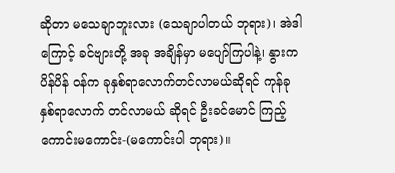ဆိုတာ မသေချာဘူးလား (သေချာပါတယ် ဘုရား)၊ အဲဒါကြောင့် ခင်ဗျားတို့ အခု အချိန်မှာ မပျော်ကြပါနဲ့၊ နွားကပိန်ပိန် ဝန်က ခုနှစ်ရာလောက်တင်လာမယ်ဆိုရင် ကုန်ခုနှစ်ရာလောက် တင်လာမယ် ဆိုရင် ဦးခင်မောင် ကြည့်ကောင်းမကောင်း-(မကောင်းပါ ဘုရား)။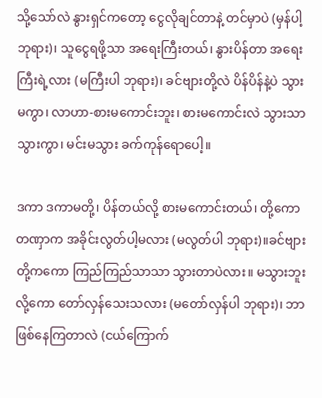သို့သော်လဲ နွားရှင်ကတော့ ငွေလိုချင်တာနဲ့ တင်မှာပဲ (မှန်ပါ့ ဘုရား)၊ သူငွေရဖို့သာ အရေးကြီးတယ်၊ နွားပိန်တာ အရေးကြီးရဲ့လား (မကြီးပါ ဘုရား)၊ ခင်ဗျားတို့လဲ ပိန်ပိန်နဲ့ပဲ သွားမကွာ၊ လာဟာ-စားမကောင်းဘူး၊ စားမကောင်းလဲ သွားသာသွားကွာ၊ မင်းမသွား ခက်ကုန်ရောပေါ့။

ဒကာ ဒကာမတို့၊ ပိန်တယ်လို့ စားမကောင်းတယ်၊ တို့ကောတဏှာက အခိုင်းလွတ်ပါ့မလား (မလွတ်ပါ ဘုရား)။ခင်ဗျားတို့ကကော ကြည်ကြည်သာသာ သွားတာပဲလား။ မသွားဘူးလို့ကော တော်လှန်သေးသလား (မတော်လှန်ပါ ဘုရား)၊ ဘာဖြစ်နေကြတာလဲ (ငယ်ကြောက်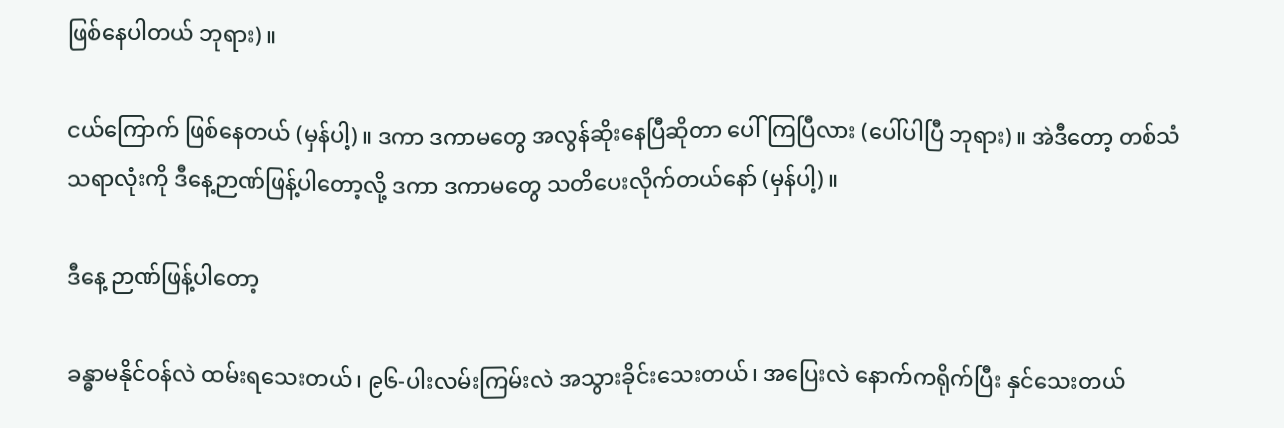ဖြစ်နေပါတယ် ဘုရား)။

ငယ်ကြောက် ဖြစ်နေတယ် (မှန်ပါ့)။ ဒကာ ဒကာမတွေ အလွန်ဆိုးနေပြီဆိုတာ ပေါ်ကြပြီလား (ပေါ်ပါပြီ ဘုရား)။ အဲဒီတော့ တစ်သံသရာလုံးကို ဒီနေ့ဉာဏ်ဖြန့်ပါတော့လို့ ဒကာ ဒကာမတွေ သတိပေးလိုက်တယ်နော် (မှန်ပါ့)။

ဒီနေ့ ဉာဏ်ဖြန့်ပါတော့

ခန္ဓာမနိုင်ဝန်လဲ ထမ်းရသေးတယ်၊ ၉၆-ပါးလမ်းကြမ်းလဲ အသွားခိုင်းသေးတယ်၊ အပြေးလဲ နောက်ကရိုက်ပြီး နှင်သေးတယ်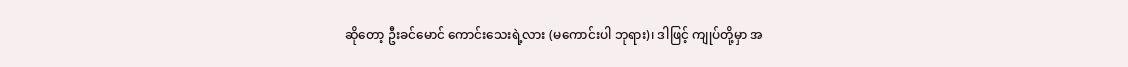ဆိုတော့ ဦးခင်မောင် ကောင်းသေးရဲ့လား (မကောင်းပါ ဘုရား)၊ ဒါဖြင့် ကျုပ်တို့မှာ အ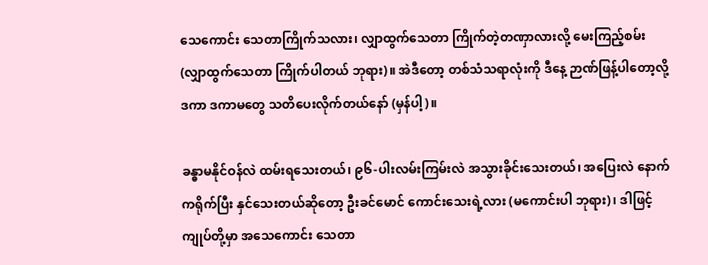သေကောင်း သေတာကြိုက်သလား၊ လျှာထွက်သေတာ ကြိုက်တဲ့တဏှာလားလို့ မေးကြည့်စမ်း (လျှာထွက်သေတာ ကြိုက်ပါတယ် ဘုရား)။ အဲဒီတော့ တစ်သံသရာလုံးကို ဒီနေ့ ဉာဏ်ဖြန့်ပါတော့လို့ ဒကာ ဒကာမတွေ သတိပေးလိုက်တယ်နော် (မှန်ပါ့)။

ခန္ဓာမနိုင်ဝန်လဲ ထမ်းရသေးတယ်၊ ၉၆-ပါးလမ်းကြမ်းလဲ အသွားခိုင်းသေးတယ်၊ အပြေးလဲ နောက်ကရိုက်ပြီး နှင်သေးတယ်ဆိုတော့ ဦးခင်မောင် ကောင်းသေးရဲ့လား (မကောင်းပါ ဘုရား)၊ ဒါဖြင့် ကျုပ်တို့မှာ အသေကောင်း သေတာ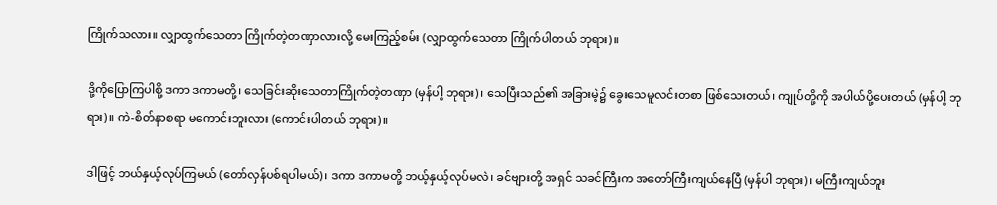ကြိုက်သလား။ လျှာထွက်သေတာ ကြိုက်တဲ့တဏှာလားလို့ မေးကြည့်စမ်း (လျှာထွက်သေတာ ကြိုက်ပါတယ် ဘုရား)။

ဒို့ကိုပြောကြပါစို့ ဒကာ ဒကာမတို့၊ သေခြင်းဆိုးသေတာကြိုက်တဲ့တဏှာ (မှန်ပါ့ ဘုရား)၊ သေပြီးသည်၏ အခြားမဲ့၌ ခွေးသေမူလင်းတစာ ဖြစ်သေးတယ်၊ ကျုပ်တို့ကို အပါယ်ပို့ပေးတယ် (မှန်ပါ့ ဘုရား)။ ကဲ-စိတ်နာစရာ မကောင်းဘူးလား (ကောင်းပါတယ် ဘုရား)။

ဒါဖြင့် ဘယ်နှယ့်လုပ်ကြမယ် (တော်လှန်ပစ်ရပါမယ်)၊ ဒကာ ဒကာမတို့ ဘယ့်နှယ့်လုပ်မလဲ၊ ခင်ဗျားတို့ အရှင် သခင်ကြီးက အတော်ကြီးကျယ်နေပြီ (မှန်ပါ ဘုရား)၊ မကြီးကျယ်ဘူး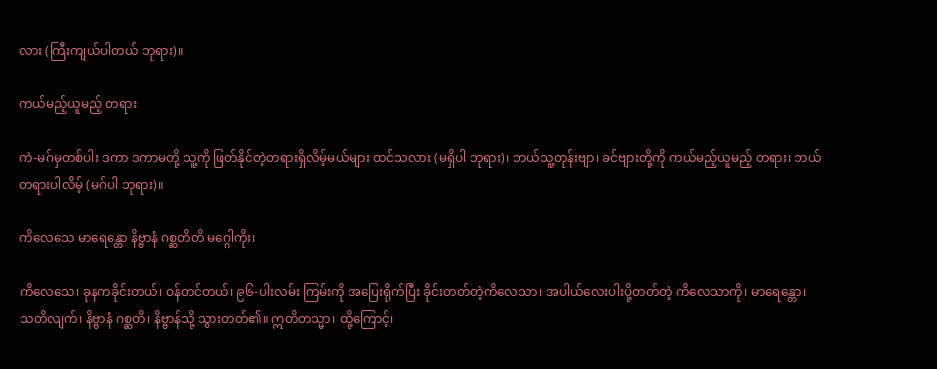လား (ကြီးကျယ်ပါတယ် ဘုရား)။

ကယ်မည့်ယူမည့် တရား

ကဲ-မဂ်မှတစ်ပါး ဒကာ ဒကာမတို့ သူ့ကို ဖြတ်နိုင်တဲ့တရားရှိလိမ့်မယ်များ ထင်သလား (မရှိပါ ဘုရား)၊ ဘယ်သူ့တုန်းဗျာ၊ ခင်ဗျားတို့ကို ကယ်မည့်ယူမည့် တရား၊ ဘယ်တရားပါလိမ့် (မဂ်ပါ ဘုရား)။

ကိလေသေ မာရေန္တော နိဗ္ဗာနံ ဂစ္ဆတိတိ မဂ္ဂေါကိုး၊

ကိလေသေ၊ ခုနကခိုင်းတယ်၊ ဝန်တင်တယ်၊ ၉၆-ပါးလမ်း ကြမ်းကို အပြေးရိုက်ပြီး ခိုင်းတတ်တဲ့ကိလေသာ၊ အပါယ်လေးပါးပို့တတ်တဲ့ ကိလေသာကို၊ မာရေန္တော၊ သတိလျက်၊ နိဗ္ဗာနံ ဂစ္ဆတိ၊ နိဗ္ဗာန်သို့ သွားတတ်၏။ ဣတိတသ္မာ၊ ထို့ကြောင့်၊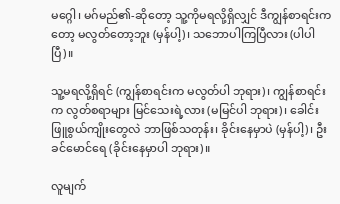မဂ္ဂေါ၊ မဂ်မည်၏-ဆိုတော့ သူ့ကိုမရလို့ရှိလျှင် ဒီကျွန်စာရင်းကတော့ မလွတ်တော့ဘူး (မှန်ပါ့)၊ သဘောပါကြပြီလား (ပါပါပြီ)။

သူ့မရလို့ရှိရင် (ကျွန်စာရင်းက မလွတ်ပါ ဘုရား)၊ ကျွန်စာရင်းက လွတ်စရာများ မြင်သေးရဲ့လား (မမြင်ပါ ဘုရား)၊ ခေါင်းဖြူစွယ်ကျိုးတွေလဲ ဘာဖြစ်သတုန်း၊ ခိုင်းနေမှာပဲ (မှန်ပါ့)၊ ဦးခင်မောင်ရေ (ခိုင်းနေမှာပါ ဘုရား)။

လူမျက်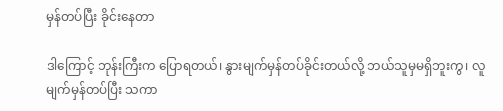မှန်တပ်ပြီး ခိုင်းနေတာ

ဒါကြောင့် ဘုန်းကြီးက ပြောရတယ်၊ နွားမျက်မှန်တပ်ခိုင်းတယ်လို့ ဘယ်သူမှမရှိဘူးကွ၊ လူမျက်မှန်တပ်ပြီး သကာ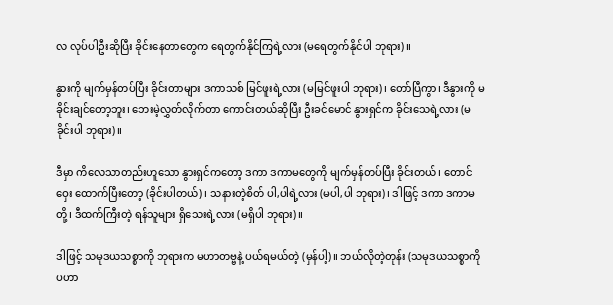လ လုပ်ပါဦးဆိုပြီး ခိုင်းနေတာတွေက ရေတွက်နိုင်ကြရဲ့လား (မရေတွက်နိုင်ပါ ဘုရား)။

နွားကို မျက်မှန်တပ်ပြီး ခိုင်းတာများ ဒကာသစ် မြင်ဖူးရဲ့လား (မမြင်ဖူးပါ ဘုရား)၊ တော်ပြီကွာ၊ ဒီနွားကို မခိုင်းချင်တော့ဘူး၊ ဘေးမဲ့လွှတ်လိုက်တာ ကောင်းတယ်ဆိုပြီး ဦးခင်မောင် နွားရှင်က ခိုင်းသေရဲ့လား (မခိုင်းပါ ဘုရား)။

ဒီမှာ ကိလေသာတည်းဟူသော နွားရှင်ကတော့ ဒကာ ဒကာမတွေကို မျက်မှန်တပ်ပြီး ခိုင်းတယ်၊ တောင်ဝှေး ထောက်ပြီးတော့ (ခိုင်းပါတယ်)၊ သနားတဲ့စိတ် ပါ,ပါရဲ့လား (မပါ,ပါ ဘုရား)၊ ဒါဖြင့် ဒကာ ဒကာမတို့၊ ဒီထက်ကြီးတဲ့ ရန်သူများ ရှိသေးရဲ့လား (မရှိပါ ဘုရား)။

ဒါဖြင့် သမုဒယသစ္စာကို ဘုရားက မဟာတဗ္ဗနဲ့ ပယ်ရမယ်တဲ့ (မှန်ပါ့)။ ဘယ်လိုတဲ့တုန်း (သမုဒယသစ္စာကို ပဟာ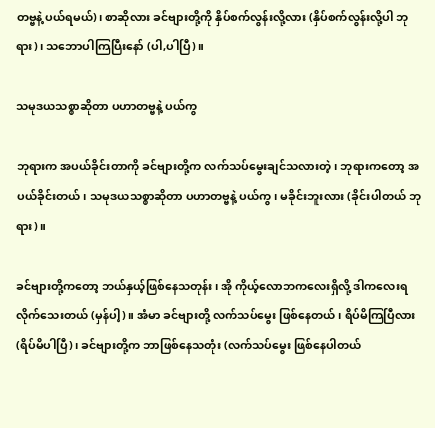တဗ္ဗနဲ့ ပယ်ရမယ်)၊ စာဆိုလား ခင်ဗျားတို့ကို နှိပ်စက်လွန်းလို့လား (နှိပ်စက်လွန်းလို့ပါ ဘုရား)၊ သဘောပါကြပြီးနော် (ပါ,ပါပြီ)။

သမုဒယသစ္စာဆိုတာ ပဟာတဗ္ဗနဲ့ ပယ်ကွ

ဘုရားက အပယ်ခိုင်းတာကို ခင်ဗျားတို့က လက်သပ်မွေးချင်သလားတဲ့၊ ဘုရားကတော့ အပယ်ခိုင်းတယ်၊ သမုဒယသစ္စာဆိုတာ ပဟာတဗ္ဗနဲ့ ပယ်ကွ၊ မခိုင်းဘူးလား (ခိုင်းပါတယ် ဘုရား)။

ခင်ဗျားတို့ကတော့ ဘယ်နှယ့်ဖြစ်နေသတုန်း၊ အို ကိုယ့်လောဘကလေးရှိလို့ ဒါကလေးရလိုက်သေးတယ် (မှန်ပါ့)။ အံမာ ခင်ဗျားတို့ လက်သပ်မွေး ဖြစ်နေတယ်၊ ရိပ်မိကြပြီလား (ရိပ်မိပါပြီ)၊ ခင်ဗျားတို့က ဘာဖြစ်နေသတုံး (လက်သပ်မွေး ဖြစ်နေပါတယ်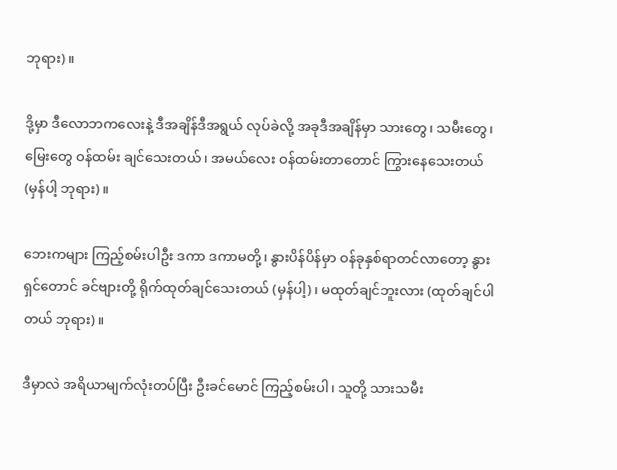ဘုရား)။

ဒို့မှာ ဒီလောဘကလေးနဲ့ ဒီအချိန်ဒီအရွယ် လုပ်ခဲလို့ အခုဒီအချိန်မှာ သားတွေ၊ သမီးတွေ၊ မြေးတွေ ဝန်ထမ်း ချင်သေးတယ်၊ အမယ်လေး ဝန်ထမ်းတာတောင် ကြွားနေသေးတယ် (မှန်ပါ့ ဘုရား)။

ဘေးကများ ကြည့်စမ်းပါဦး ဒကာ ဒကာမတို့၊ နွားပိန်ပိန်မှာ ဝန်ခုနှစ်ရာတင်လာတော့ နွားရှင်တောင် ခင်ဗျားတို့ ရိုက်ထုတ်ချင်သေးတယ် (မှန်ပါ့)၊ မထုတ်ချင်ဘူးလား (ထုတ်ချင်ပါတယ် ဘုရား)။

ဒီမှာလဲ အရိယာမျက်လုံးတပ်ပြီး ဦးခင်မောင် ကြည့်စမ်းပါ၊ သူတို့ သားသမီး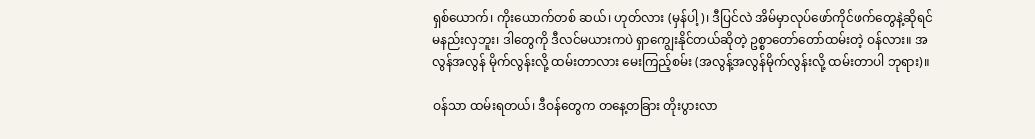ရှစ်ယောက်၊ ကိုးယောက်တစ် ဆယ်၊ ဟုတ်လား (မှန်ပါ့)၊ ဒီပြင်လဲ အိမ်မှာလုပ်ဖော်ကိုင်ဖက်တွေနဲ့ဆိုရင် မနည်းလှဘူး၊ ဒါတွေကို ဒီလင်မယားကပဲ ရှာကျွေးနိုင်တယ်ဆိုတဲ့ ဥစ္စာတော်တော်ထမ်းတဲ့ ဝန်လား။ အလွန်အလွန် မိုက်လွန်းလို့ ထမ်းတာလား မေးကြည့်စမ်း (အလွန့်အလွန်မိုက်လွန်းလို့ ထမ်းတာပါ ဘုရား)။

ဝန်သာ ထမ်းရတယ်၊ ဒီဝန်တွေက တနေ့တခြား တိုးပွားလာ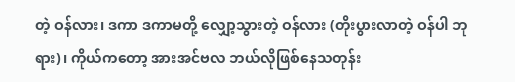တဲ့ ဝန်လား၊ ဒကာ ဒကာမတို့ လျှော့သွားတဲ့ ဝန်လား (တိုးပွားလာတဲ့ ဝန်ပါ ဘုရား)၊ ကိုယ်ကတော့ အားအင်ဗလ ဘယ်လိုဖြစ်နေသတုန်း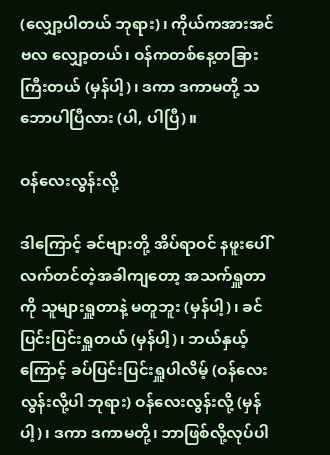(လျှော့ပါတယ် ဘုရား)၊ ကိုယ်ကအားအင်ဗလ လျှော့တယ်၊ ဝန်ကတစ်နေ့တခြား ကြီးတယ် (မှန်ပါ့)၊ ဒကာ ဒကာမတို့ သဘောပါပြီလား (ပါ, ပါပြီ)။

ဝန်လေးလွန်းလို့

ဒါကြောင့် ခင်ဗျားတို့ အိပ်ရာဝင် နဖူးပေါ်လက်တင်တဲ့အခါကျတော့ အသက်ရှူတာကို သူများရှူတာနဲ့ မတူဘူး (မှန်ပါ့)၊ ခင်ပြင်းပြင်းရှူတယ် (မှန်ပါ့)၊ ဘယ်နှယ့်ကြောင့် ခပ်ပြင်းပြင်းရှူပါလိမ့် (ဝန်လေးလွန်းလို့ပါ ဘုရား) ဝန်လေးလွန်းလို့ (မှန်ပါ့)၊ ဒကာ ဒကာမတို့၊ ဘာဖြစ်လို့လုပ်ပါ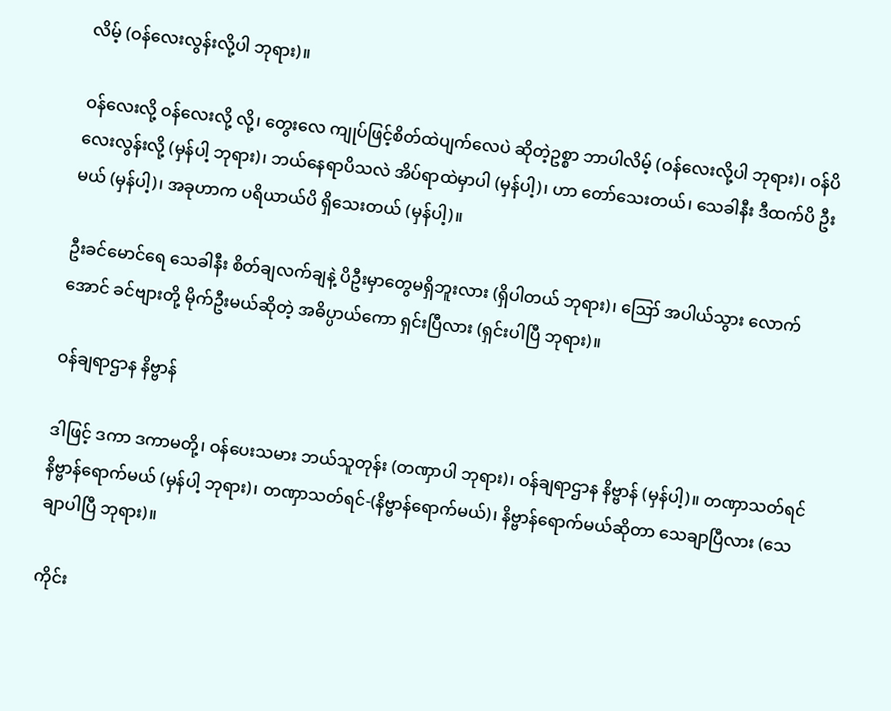လိမ့် (ဝန်လေးလွန်းလို့ပါ ဘုရား)။

ဝန်လေးလို့ ဝန်လေးလို့ လို့၊ တွေးလေ ကျုပ်ဖြင့်စိတ်ထဲပျက်လေပဲ ဆိုတဲ့ဥစ္စာ ဘာပါလိမ့် (ဝန်လေးလို့ပါ ဘုရား)၊ ဝန်ပိလေးလွန်းလို့ (မှန်ပါ့ ဘုရား)၊ ဘယ်နေရာပိသလဲ အိပ်ရာထဲမှာပါ (မှန်ပါ့)၊ ဟာ တော်သေးတယ်၊ သေခါနီး ဒီထက်ပိ ဦးမယ် (မှန်ပါ့)၊ အခုဟာက ပရိယာယ်ပိ ရှိသေးတယ် (မှန်ပါ့)။

ဦးခင်မောင်ရေ သေခါနီး စိတ်ချလက်ချနဲ့ ပိဦးမှာတွေမရှိဘူးလား (ရှိပါတယ် ဘုရား)၊ ဪ အပါယ်သွား လောက်အောင် ခင်ဗျားတို့ မိုက်ဦးမယ်ဆိုတဲ့ အဓိပ္ပာယ်ကော ရှင်းပြီလား (ရှင်းပါပြီ ဘုရား)။

ဝန်ချရာဌာန နိဗ္ဗာန်

ဒါဖြင့် ဒကာ ဒကာမတို့၊ ဝန်ပေးသမား ဘယ်သူတုန်း (တဏှာပါ ဘုရား)၊ ဝန်ချရာဌာန နိဗ္ဗာန် (မှန်ပါ့)။ တဏှာသတ်ရင် နိဗ္ဗာန်ရောက်မယ် (မှန်ပါ့ ဘုရား)၊ တဏှာသတ်ရင်-(နိဗ္ဗာန်ရောက်မယ်)၊ နိဗ္ဗာန်ရောက်မယ်ဆိုတာ သေချာပြီလား (သေချာပါပြီ ဘုရား)။

ကိုင်း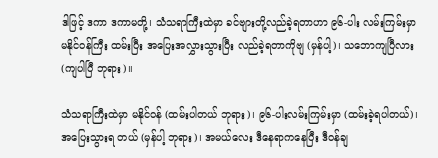ဒါဖြင့် ဒကာ ဒကာမတို့၊ သံသရာကြီးထဲမှာ ခင်ဗျားတို့လည်ခဲ့ရတာဟာ ၉၆-ပါး လမ်းကြမ်းမှာ မနိုင်ဝန်ကြီး ထမ်းပြီး အပြေးအလွှားသွားပြီး လည်ခဲ့ရတာကိုဗျ (မှန်ပါ့)၊ သဘောကျပြီလား (ကျပါပြီ ဘုရား)။

သံသရာကြီးထဲမှာ မနိုင်ဝန် (ထမ်းပါတယ် ဘုရား)၊ ၉၆-ပါးလမ်းကြမ်းမှာ (ထမ်းခဲ့ရပါတယ်)၊ အပြေးသွားရ တယ် (မှန်ပါ့ ဘုရား)၊ အမယ်လေး ဒီနေရာကနေပြီး ဒီဝန်ချ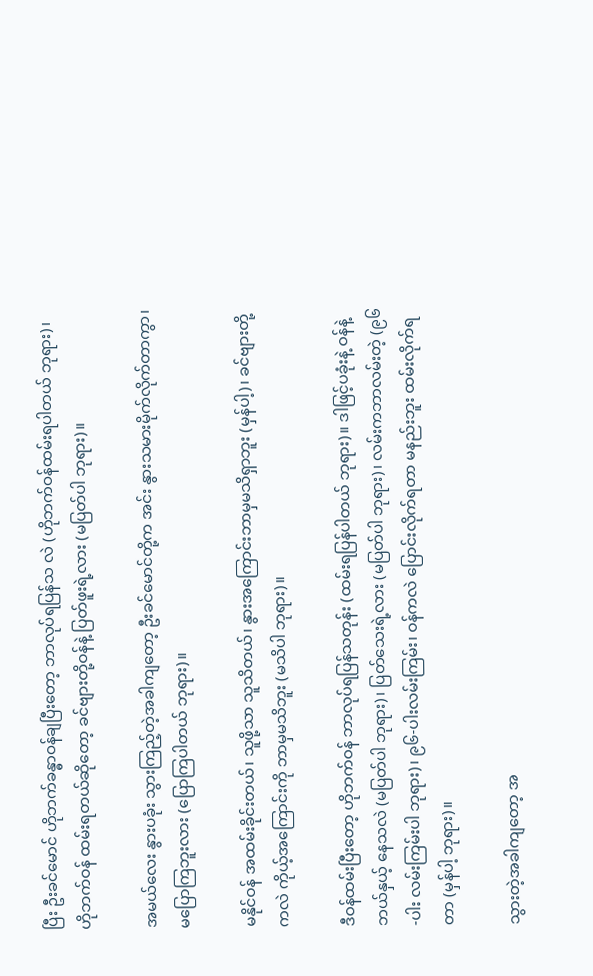ပြီး ဦးခင်မောင် ဟိုဘက်ခန္ဓာဝန်ချပြီးတော့ ဘာလုပ်ရပြန်သ လဲ (ဟိုဘက်ဝန်ထမ်းရပါတယ် ဘုရား)၊ ဟိုဘက်ဝန် ထမ်းရတယ်ဆိုတော့ ခင်ဗျားတို့ဝန်နဲ့ ပြတ်ဖူးရဲ့လား (မပြတ်ပါ ဘုရား)။

အမယ်လေး နွားပခုံး သွားကြည့်တဲ့အခါကျတော့ ဦးခင်မောင်တို့က အင်း နွားသမားမိုက်လိုက်တာကွာ၊ မပြောကြဘူးလား (ပြောကြပါတယ် ဘုရား)။

မနိုင်ဝန် အထမ်းခိုင်းတယ်၊ သူဖို့သာ သူသိတယ်၊ နွားအကြောင်းဘာမှမသိရှာဘူး (မှန်ပါ့)၊ ခင်ဗျားတို့ကလဲ ကိုယ့်အကြောင်းကို ဘာမှမသိဘူး (မသိပါ ဘုရား)။

ဒီဝန်ထမ်းပြီးတော့ ဟိုဘက်ဝန် ဘာလုပ်ရပြန်သတုန်း (ထမ်းရပြန်ပါတယ် ဘုရား)။ ဒါဖြင့်ပခုံးနဲ့ ဝန်နဲ့ဘယ်နှယ့် နေသလဲ (မပြတ်ပါ ဘုရား)၊ ပြတ်သေးရဲ့လား (မပြတ်ပါ ဘုရား)၊ လမ်းကဘာလမ်းတဲ့ (၉၆-ပါး လမ်းကြမ်းပါ ဘုရား)၊ ၉၆-ပါးလမ်းကြမ်း၊ ဝန်ကလဲ ပြောင်းလိုက်ရတာ မနည်းဘူး ထမ်းလိုက်ရတာ (မှန်ပါ့ ဘုရား)။

သွားတဲ့အခါကျတော့ အ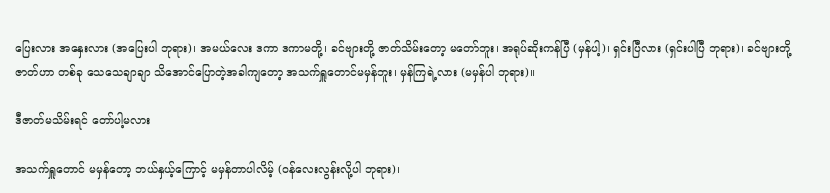ပြေးလား အနှေးလား (အပြေးပါ ဘုရား)၊ အမယ်လေး ဒကာ ဒကာမတို့၊ ခင်ဗျားတို့ ဇာတ်သိမ်းတော့ မတော်ဘူး၊ အရုပ်ဆိုးကန်ပြီ (မှန်ပါ့)၊ ရှင်းပြီလား (ရှင်းပါပြီ ဘုရား)၊ ခင်ဗျားတို့ဇာတ်ဟာ တစ်ခု သေသေချာချာ သိအောင်ပြောတဲ့အခါကျတော့ အသက်ရှူတောင်မမှန်ဘူး၊ မှန်ကြရဲ့လား (မမှန်ပါ ဘုရား)။

ဒီဇာတ်မသိမ်းရင် တော်ပါ့မလား

အသက်ရှူတောင် မမှန်တော့ ဘယ်နှယ့်ကြောင့် မမှန်တာပါလိမ့် (ဝန်လေးလွန်းလို့ပါ ဘုရား)၊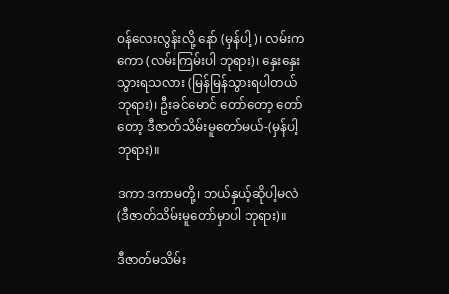ဝန်လေးလွန်းလို့ နော် (မှန်ပါ့)၊ လမ်းကကော (လမ်းကြမ်းပါ ဘုရား)၊ နှေးနှေးသွားရသလား (မြန်မြန်သွားရပါတယ် ဘုရား)၊ ဦးခင်မောင် တော်တော့ တော်တော့ ဒီဇာတ်သိမ်းမူတော်မယ်-(မှန်ပါ့ ဘုရား)။

ဒကာ ဒကာမတို့၊ ဘယ်နှယ့်ဆိုပါ့မလဲ (ဒီဇာတ်သိမ်းမူတော်မှာပါ ဘုရား)။

ဒီဇာတ်မသိမ်း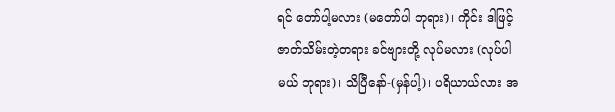ရင် တော်ပါ့မလား (မတော်ပါ ဘုရား)၊ ကိုင်း ဒါဖြင့် ဇာတ်သိမ်းတဲ့တရား ခင်ဗျားတို့ လုပ်မလား (လုပ်ပါမယ် ဘုရား)၊ သိပြီနော်-(မှန်ပါ့)၊ ပရိယာယ်လား အ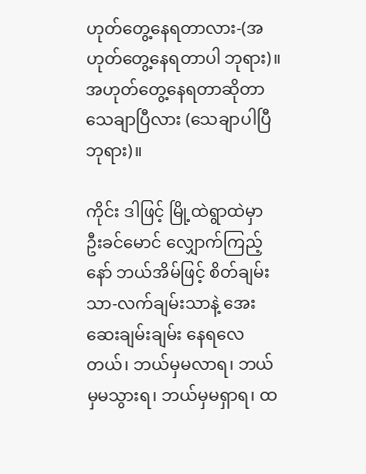ဟုတ်တွေ့နေရတာလား-(အဟုတ်တွေ့နေရတာပါ ဘုရား)။ အဟုတ်တွေ့နေရတာဆိုတာ သေချာပြီလား (သေချာပါပြီ ဘုရား)။

ကိုင်း ဒါဖြင့် မြို့ထဲရွာထဲမှာ ဦးခင်မောင် လျှောက်ကြည့်နော် ဘယ်အိမ်ဖြင့် စိတ်ချမ်းသာ-လက်ချမ်းသာနဲ့ အေးဆေးချမ်းချမ်း နေရလေတယ်၊ ဘယ်မှမလာရ၊ ဘယ်မှမသွားရ၊ ဘယ်မှမရှာရ၊ ထ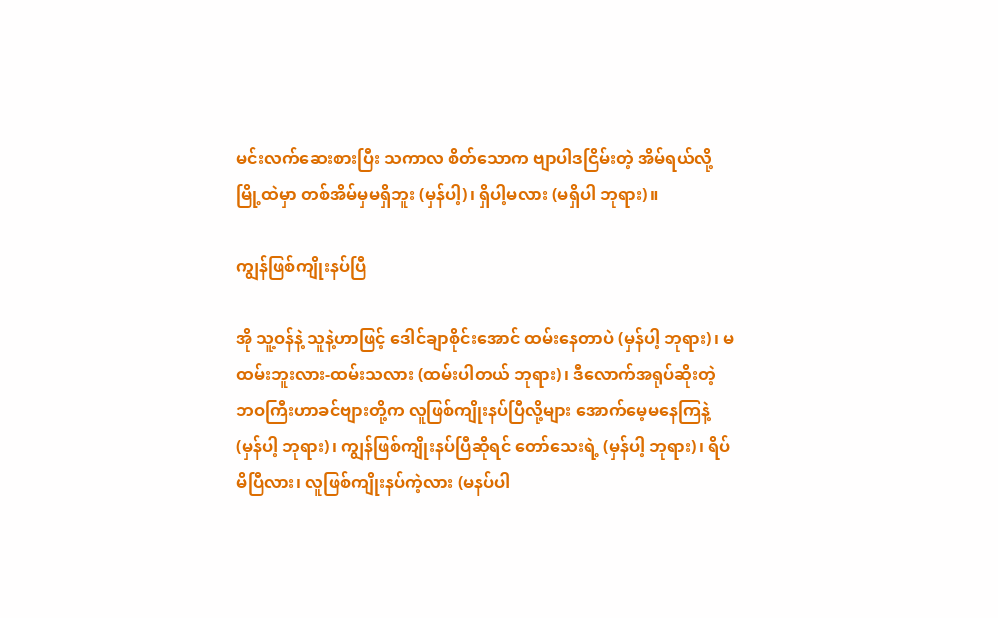မင်းလက်ဆေးစားပြီး သကာလ စိတ်သောက ဗျာပါဒငြိမ်းတဲ့ အိမ်ရယ်လို့ မြို့ထဲမှာ တစ်အိမ်မှမရှိဘူး (မှန်ပါ့)၊ ရှိပါ့မလား (မရှိပါ ဘုရား)။

ကျွန်ဖြစ်ကျိုးနပ်ပြီ

အို သူ့ဝန်နဲ့ သူနဲ့ဟာဖြင့် ဒေါင်ချာစိုင်းအောင် ထမ်းနေတာပဲ (မှန်ပါ့ ဘုရား)၊ မထမ်းဘူးလား-ထမ်းသလား (ထမ်းပါတယ် ဘုရား)၊ ဒီလောက်အရုပ်ဆိုးတဲ့ ဘဝကြီးဟာခင်ဗျားတို့က လူဖြစ်ကျိုးနပ်ပြီလို့များ အောက်မေ့မနေကြနဲ့ (မှန်ပါ့ ဘုရား)၊ ကျွန်ဖြစ်ကျိုးနပ်ပြီဆိုရင် တော်သေးရဲ့ (မှန်ပါ့ ဘုရား)၊ ရိပ်မိပြီလား၊ လူဖြစ်ကျိုးနပ်ကဲ့လား (မနပ်ပါ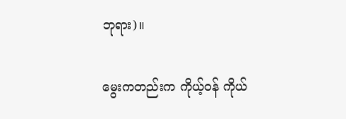ဘုရား)။

မွေးကတည်းက ကိုယ့်ဝန် ကိုယ်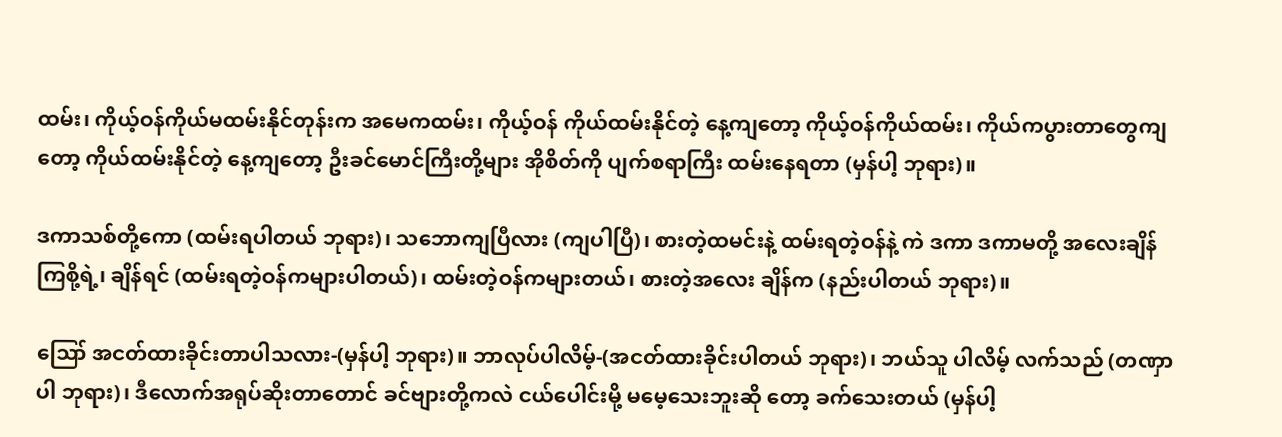ထမ်း၊ ကိုယ့်ဝန်ကိုယ်မထမ်းနိုင်တုန်းက အမေကထမ်း၊ ကိုယ့်ဝန် ကိုယ်ထမ်းနိုင်တဲ့ နေ့ကျတော့ ကိုယ့်ဝန်ကိုယ်ထမ်း၊ ကိုယ်ကပွားတာတွေကျတော့ ကိုယ်ထမ်းနိုင်တဲ့ နေ့ကျတော့ ဦးခင်မောင်ကြီးတို့များ အိုစိတ်ကို ပျက်စရာကြီး ထမ်းနေရတာ (မှန်ပါ့ ဘုရား)။

ဒကာသစ်တို့ကော (ထမ်းရပါတယ် ဘုရား)၊ သဘောကျပြီလား (ကျပါပြီ)၊ စားတဲ့ထမင်းနဲ့ ထမ်းရတဲ့ဝန်နဲ့ ကဲ ဒကာ ဒကာမတို့ အလေးချိန်ကြစို့ရဲ့၊ ချိန်ရင် (ထမ်းရတဲ့ဝန်ကများပါတယ်)၊ ထမ်းတဲ့ဝန်ကများတယ်၊ စားတဲ့အလေး ချိန်က (နည်းပါတယ် ဘုရား)။

ဪ အငတ်ထားခိုင်းတာပါသလား-(မှန်ပါ့ ဘုရား)။ ဘာလုပ်ပါလိမ့်-(အငတ်ထားခိုင်းပါတယ် ဘုရား)၊ ဘယ်သူ ပါလိမ့် လက်သည် (တဏှာပါ ဘုရား)၊ ဒီလောက်အရုပ်ဆိုးတာတောင် ခင်ဗျားတို့ကလဲ ငယ်ပေါင်းမို့ မမေ့သေးဘူးဆို တော့ ခက်သေးတယ် (မှန်ပါ့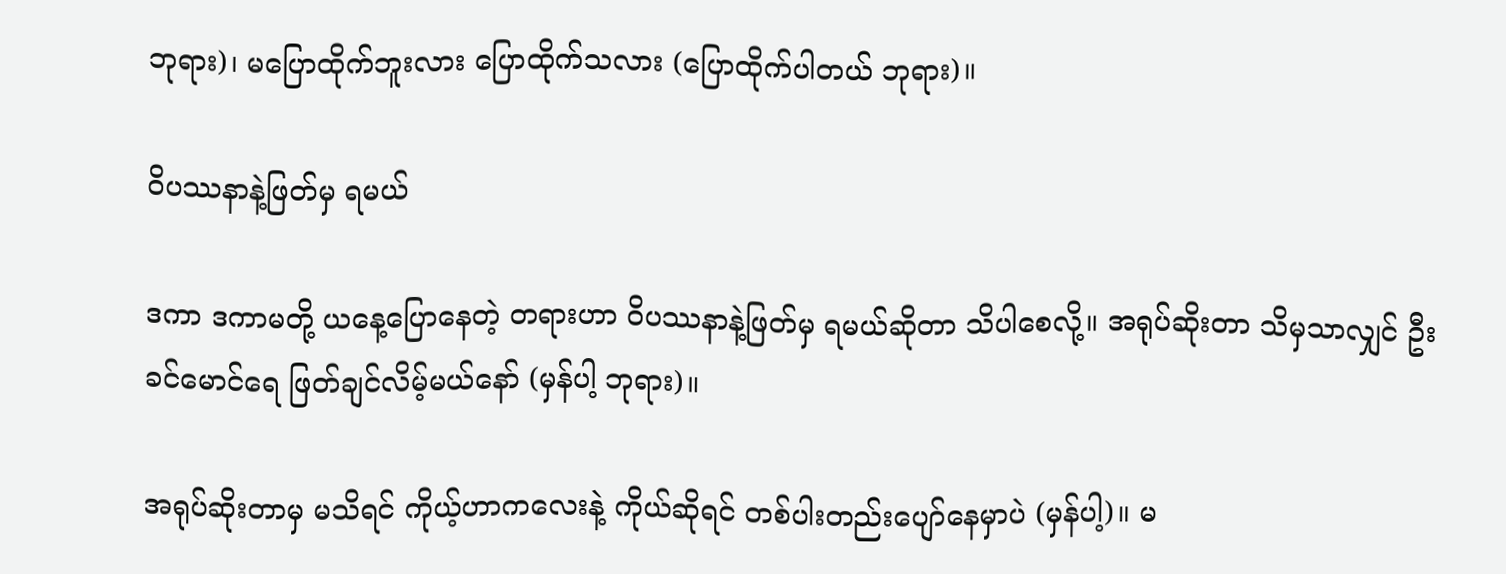ဘုရား)၊ မပြောထိုက်ဘူးလား ပြောထိုက်သလား (ပြောထိုက်ပါတယ် ဘုရား)။

ဝိပဿနာနဲ့ဖြတ်မှ ရမယ်

ဒကာ ဒကာမတို့ ယနေ့ပြောနေတဲ့ တရားဟာ ဝိပဿနာနဲ့ဖြတ်မှ ရမယ်ဆိုတာ သိပါစေလို့။ အရုပ်ဆိုးတာ သိမှသာလျှင် ဦးခင်မောင်ရေ ဖြတ်ချင်လိမ့်မယ်နော် (မှန်ပါ့ ဘုရား)။

အရုပ်ဆိုးတာမှ မသိရင် ကိုယ့်ဟာကလေးနဲ့ ကိုယ်ဆိုရင် တစ်ပါးတည်းပျော်နေမှာပဲ (မှန်ပါ့)။ မ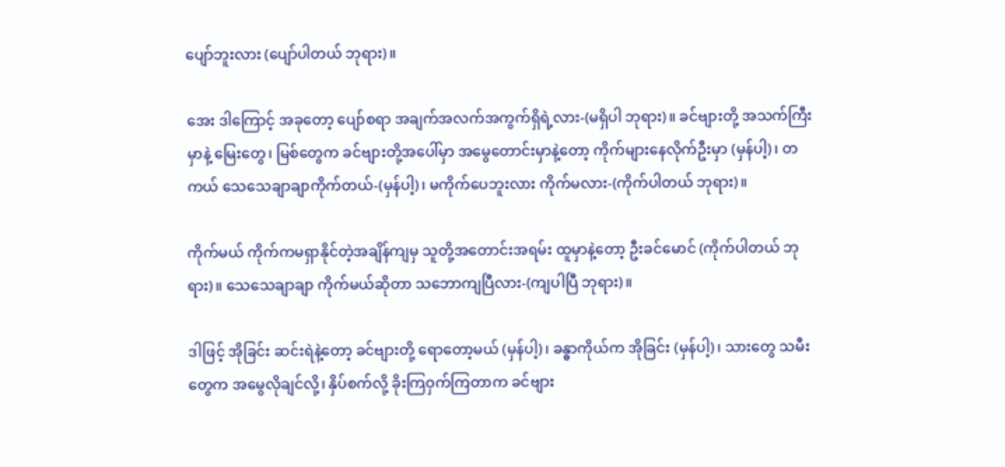ပျော်ဘူးလား (ပျော်ပါတယ် ဘုရား)။

အေး ဒါကြောင့် အခုတော့ ပျော်စရာ အချက်အလက်အကွက်ရှိရဲ့လား-(မရှိပါ ဘုရား)။ ခင်ဗျားတို့ အသက်ကြီး မှာနဲ့ မြေးတွေ၊ မြစ်တွေက ခင်ဗျားတို့အပေါ်မှာ အမွေတောင်းမှာနဲ့တော့ ကိုက်များနေလိုက်ဦးမှာ (မှန်ပါ့)၊ တကယ် သေသေချာချာကိုက်တယ်-(မှန်ပါ့)၊ မကိုက်ပေဘူးလား ကိုက်မလား-(ကိုက်ပါတယ် ဘုရား)။

ကိုက်မယ် ကိုက်ကမရှာနိုင်တဲ့အချိန်ကျမှ သူတို့အတောင်းအရမ်း ထူမှာနဲ့တော့ ဦးခင်မောင် (ကိုက်ပါတယ် ဘုရား)။ သေသေချာချာ ကိုက်မယ်ဆိုတာ သဘောကျပြီလား-(ကျပါပြီ ဘုရား)။

ဒါဖြင့် အိုခြင်း ဆင်းရဲနဲ့တော့ ခင်ဗျားတို့ ရောတော့မယ် (မှန်ပါ့)၊ ခန္ဓာကိုယ်က အိုခြင်း (မှန်ပါ့)၊ သားတွေ သမီးတွေက အမွေလိုချင်လို့၊ နှိပ်စက်လို့ ခိုးကြဝှက်ကြတာက ခင်ဗျား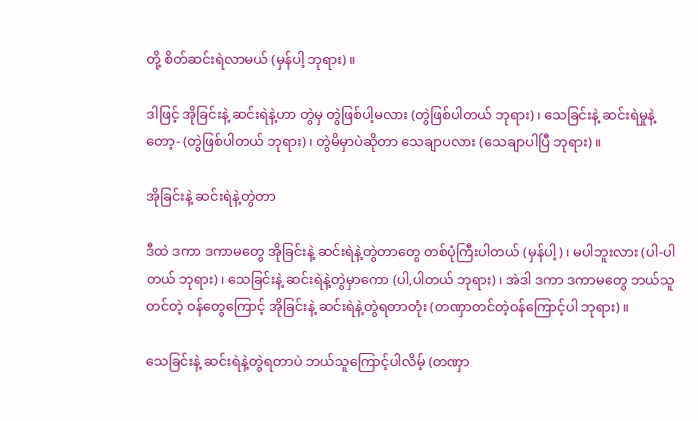တို့ စိတ်ဆင်းရဲလာမယ် (မှန်ပါ့ ဘုရား)။

ဒါဖြင့် အိုခြင်းနဲ့ ဆင်းရဲနဲ့ဟာ တွဲမှ တွဲဖြစ်ပါ့မလား (တွဲဖြစ်ပါတယ် ဘုရား)၊ သေခြင်းနဲ့ ဆင်းရဲမှုနဲ့တော့- (တွဲဖြစ်ပါတယ် ဘုရား)၊ တွဲမိမှာပဲဆိုတာ သေချာပလား (သေချာပါပြီ ဘုရား)။

အိုခြင်းနဲ့ ဆင်းရဲနဲ့တွဲတာ

ဒီထဲ ဒကာ ဒကာမတွေ အိုခြင်းနဲ့ ဆင်းရဲနဲ့တွဲတာတွေ တစ်ပုံကြီးပါတယ် (မှန်ပါ့)၊ မပါဘူးလား (ပါ-ပါတယ် ဘုရား)၊ သေခြင်းနဲ့ ဆင်းရဲနဲ့တွဲမှာကော (ပါ,ပါတယ် ဘုရား)၊ အဲဒါ ဒကာ ဒကာမတွေ ဘယ်သူတင်တဲ့ ဝန်တွေကြောင့် အိုခြင်းနဲ့ ဆင်းရဲနဲ့တွဲရတာတုံး (တဏှာတင်တဲ့ဝန်ကြောင့်ပါ ဘုရား)။

သေခြင်းနဲ့ ဆင်းရဲနဲ့တွဲရတာပဲ ဘယ်သူကြောင့်ပါလိမ့် (တဏှာ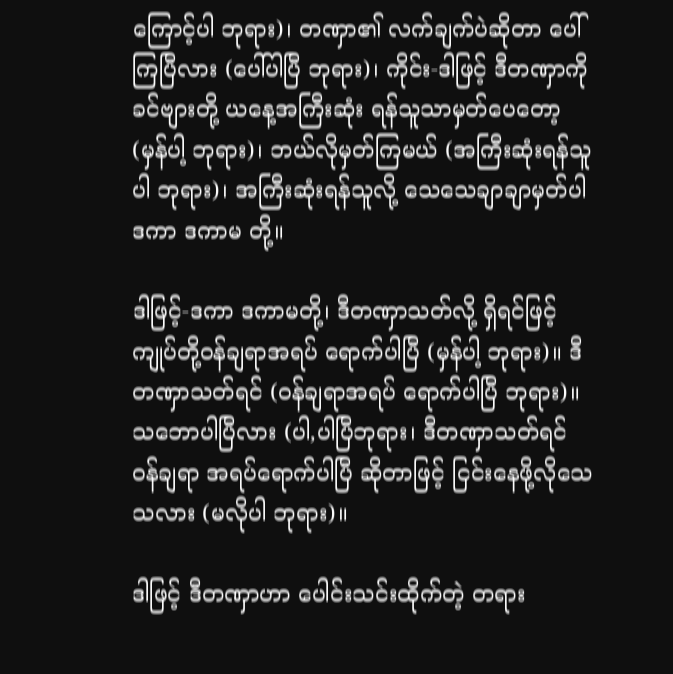ကြောင့်ပါ ဘုရား)၊ တဏှာ၏ လက်ချက်ပဲဆိုတာ ပေါ်ကြပြီလား (ပေါ်ပါပြီ ဘုရား)၊ ကိုင်း-ဒါဖြင့် ဒီတဏှာကို ခင်ဗျားတို့ ယနေ့အကြီးဆုံး ရန်သူသာမှတ်ပေတော့ (မှန်ပါ့ ဘုရား)၊ ဘယ်လိုမှတ်ကြမယ် (အကြီးဆုံးရန်သူပါ ဘုရား)၊ အကြီးဆုံးရန်သူလို့ သေသေချာချာမှတ်ပါ ဒကာ ဒကာမ တို့။

ဒါဖြင့်-ဒကာ ဒကာမတို့၊ ဒီတဏှာသတ်လို့ ရှိရင်ဖြင့် ကျုပ်တို့ဝန်ချရာအရပ် ရောက်ပါပြီ (မှန်ပါ့ ဘုရား)။ ဒီတဏှာသတ်ရင် (ဝန်ချရာအရပ် ရောက်ပါပြီ ဘုရား)။ သဘောပါပြီလား (ပါ,ပါပြီဘုရား၊ ဒီတဏှာသတ်ရင် ဝန်ချရာ အရပ်ရောက်ပါပြီ ဆိုတာဖြင့် ငြင်းနေဖို့လိုသေသလား (မလိုပါ ဘုရား)။

ဒါဖြင့် ဒီတဏှာဟာ ပေါင်းသင်းထိုက်တဲ့ တရား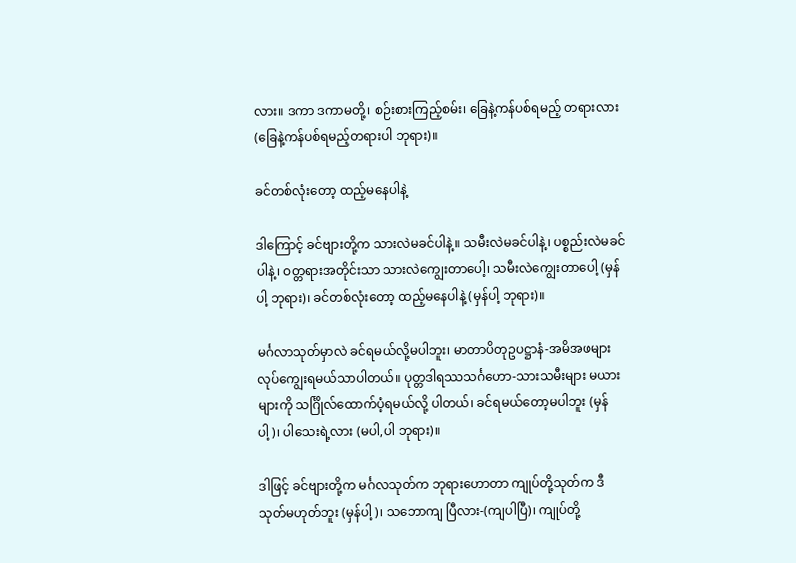လား။ ဒကာ ဒကာမတို့၊ စဉ်းစားကြည့်စမ်း၊ ခြေနဲ့ကန်ပစ်ရမည့် တရားလား (ခြေနဲ့ကန်ပစ်ရမည့်တရားပါ ဘုရား)။

ခင်တစ်လုံးတော့ ထည့်မနေပါနဲ့

ဒါကြောင့် ခင်ဗျားတို့က သားလဲမခင်ပါနဲ့။ သမီးလဲမခင်ပါနဲ့၊ ပစ္စည်းလဲမခင်ပါနဲ့၊ ဝတ္တရားအတိုင်းသာ သားလဲကျွေးတာပေါ့၊ သမီးလဲကျွေးတာပေါ့ (မှန်ပါ့ ဘုရား)၊ ခင်တစ်လုံးတော့ ထည့်မနေပါနဲ့ (မှန်ပါ့ ဘုရား)။

မင်္ဂလာသုတ်မှာလဲ ခင်ရမယ်လို့မပါဘူး၊ မာတာပိတုဥပဋ္ဌာနံ-အမိအဖများ လုပ်ကျွေးရမယ်သာပါတယ်။ ပုတ္တဒါရဿသင်္ဂဟော-သားသမီးများ မယားများကို သင်္ဂြိုလ်ထောက်ပံ့ရမယ်လို့ ပါတယ်၊ ခင်ရမယ်တော့မပါဘူး (မှန်ပါ့)၊ ပါသေးရဲ့လား (မပါ,ပါ ဘုရား)။

ဒါဖြင့် ခင်ဗျားတို့က မင်္ဂလသုတ်က ဘုရားဟောတာ ကျုပ်တို့သုတ်က ဒီသုတ်မဟုတ်ဘူး (မှန်ပါ့)၊ သဘောကျ ပြီလား-(ကျပါပြီ)၊ ကျုပ်တို့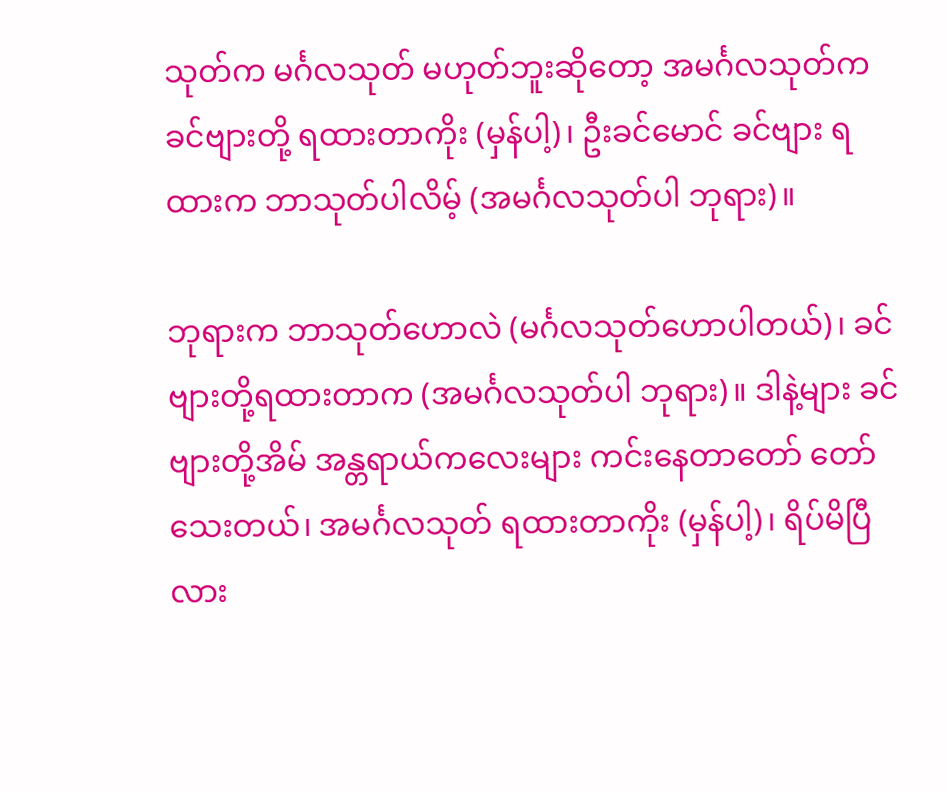သုတ်က မင်္ဂလသုတ် မဟုတ်ဘူးဆိုတော့ အမင်္ဂလသုတ်က ခင်ဗျားတို့ ရထားတာကိုး (မှန်ပါ့)၊ ဦးခင်မောင် ခင်ဗျား ရထားက ဘာသုတ်ပါလိမ့် (အမင်္ဂလသုတ်ပါ ဘုရား)။

ဘုရားက ဘာသုတ်ဟောလဲ (မင်္ဂလသုတ်ဟောပါတယ်)၊ ခင်ဗျားတို့ရထားတာက (အမင်္ဂလသုတ်ပါ ဘုရား)။ ဒါနဲ့များ ခင်ဗျားတို့အိမ် အန္တရာယ်ကလေးများ ကင်းနေတာတော် တော်သေးတယ်၊ အမင်္ဂလသုတ် ရထားတာကိုး (မှန်ပါ့)၊ ရိပ်မိပြီလား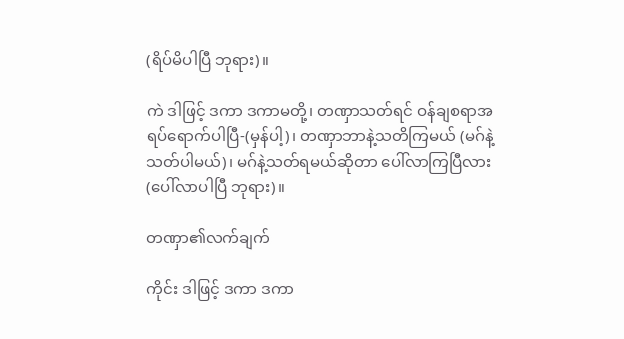(ရိပ်မိပါပြီ ဘုရား)။

ကဲ ဒါဖြင့် ဒကာ ဒကာမတို့၊ တဏှာသတ်ရင် ဝန်ချစရာအရပ်ရောက်ပါပြီ-(မှန်ပါ့)၊ တဏှာဘာနဲ့သတိကြမယ် (မဂ်နဲ့သတ်ပါမယ်)၊ မဂ်နဲ့သတ်ရမယ်ဆိုတာ ပေါ်လာကြပြီလား (ပေါ်လာပါပြီ ဘုရား)။

တဏှာ၏လက်ချက်

ကိုင်း ဒါဖြင့် ဒကာ ဒကာ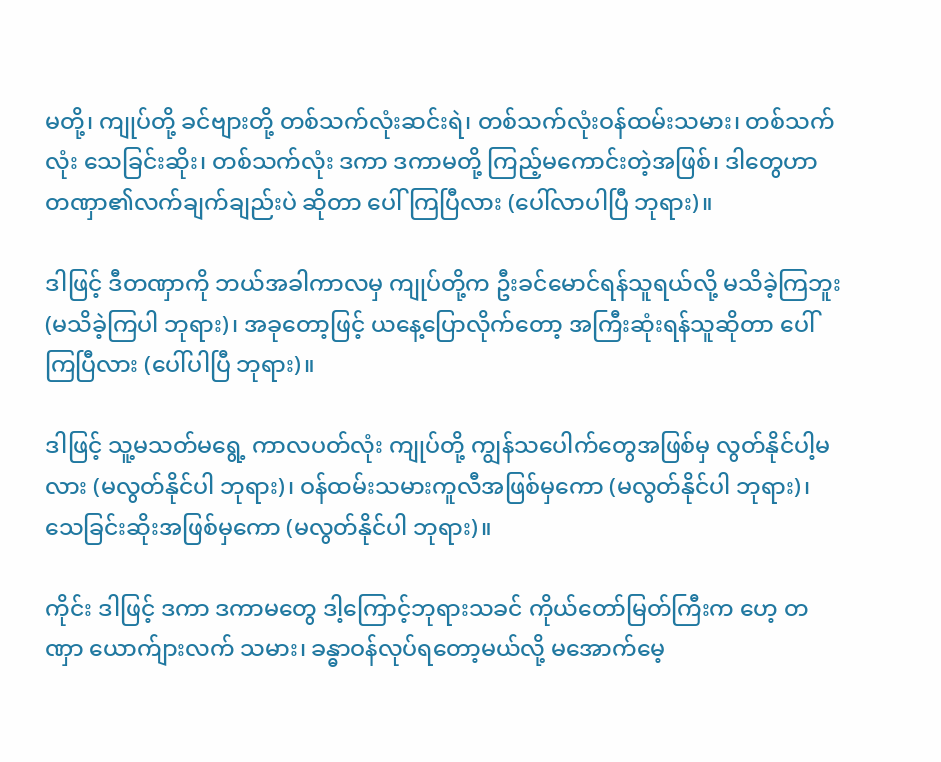မတို့၊ ကျုပ်တို့ ခင်ဗျားတို့ တစ်သက်လုံးဆင်းရဲ၊ တစ်သက်လုံးဝန်ထမ်းသမား၊ တစ်သက် လုံး သေခြင်းဆိုး၊ တစ်သက်လုံး ဒကာ ဒကာမတို့ ကြည့်မကောင်းတဲ့အဖြစ်၊ ဒါတွေဟာ တဏှာ၏လက်ချက်ချည်းပဲ ဆိုတာ ပေါ်ကြပြီလား (ပေါ်လာပါပြီ ဘုရား)။

ဒါဖြင့် ဒီတဏှာကို ဘယ်အခါကာလမှ ကျုပ်တို့က ဦးခင်မောင်ရန်သူရယ်လို့ မသိခဲ့ကြဘူး (မသိခဲ့ကြပါ ဘုရား)၊ အခုတော့ဖြင့် ယနေ့ပြောလိုက်တော့ အကြီးဆုံးရန်သူဆိုတာ ပေါ်ကြပြီလား (ပေါ်ပါပြီ ဘုရား)။

ဒါဖြင့် သူ့မသတ်မရွေ့ ကာလပတ်လုံး ကျုပ်တို့ ကျွန်သပေါက်တွေအဖြစ်မှ လွတ်နိုင်ပါ့မလား (မလွတ်နိုင်ပါ ဘုရား)၊ ဝန်ထမ်းသမားကူလီအဖြစ်မှကော (မလွတ်နိုင်ပါ ဘုရား)၊ သေခြင်းဆိုးအဖြစ်မှကော (မလွတ်နိုင်ပါ ဘုရား)။

ကိုင်း ဒါဖြင့် ဒကာ ဒကာမတွေ ဒါ့ကြောင့်ဘုရားသခင် ကိုယ်တော်မြတ်ကြီးက ဟေ့ တဏှာ ယောက်ျားလက် သမား၊ ခန္ဓာဝန်လုပ်ရတော့မယ်လို့ မအောက်မေ့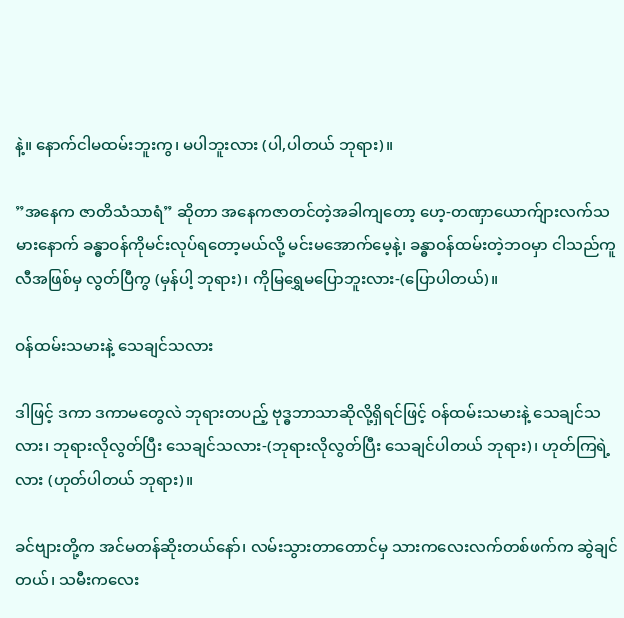နဲ့။ နောက်ငါမထမ်းဘူးကွ၊ မပါဘူးလား (ပါ,ပါတယ် ဘုရား)။

”အနေက ဇာတိသံသာရံ” ဆိုတာ အနေကဇာတင်တဲ့အခါကျတော့ ဟေ့-တဏှာယောက်ျားလက်သမားနောက် ခန္ဓာဝန်ကိုမင်းလုပ်ရတော့မယ်လို့ မင်းမအောက်မေ့နဲ့၊ ခန္ဓာဝန်ထမ်းတဲ့ဘဝမှာ ငါသည်ကူလီအဖြစ်မှ လွတ်ပြီကွ (မှန်ပါ့ ဘုရား)၊ ကိုမြရွှေမပြောဘူးလား-(ပြောပါတယ်)။

ဝန်ထမ်းသမားနဲ့ သေချင်သလား

ဒါဖြင့် ဒကာ ဒကာမတွေလဲ ဘုရားတပည့် ဗုဒ္ဓဘာသာဆိုလို့ရှိရင်ဖြင့် ဝန်ထမ်းသမားနဲ့ သေချင်သလား၊ ဘုရားလိုလွတ်ပြီး သေချင်သလား-(ဘုရားလိုလွတ်ပြီး သေချင်ပါတယ် ဘုရား)၊ ဟုတ်ကြရဲ့လား (ဟုတ်ပါတယ် ဘုရား)။

ခင်ဗျားတို့က အင်မတန်ဆိုးတယ်နော်၊ လမ်းသွားတာတောင်မှ သားကလေးလက်တစ်ဖက်က ဆွဲချင်တယ်၊ သမီးကလေး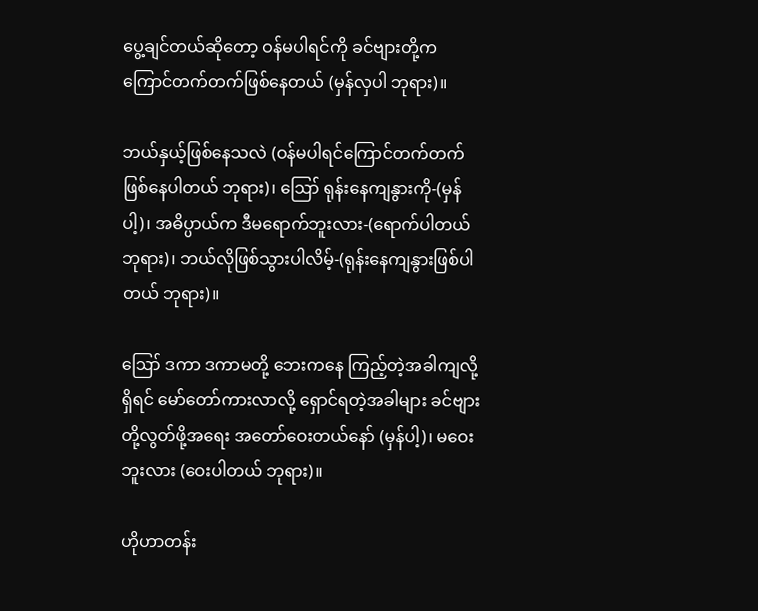ပွေ့ချင်တယ်ဆိုတော့ ဝန်မပါရင်ကို ခင်ဗျားတို့က ကြောင်တက်တက်ဖြစ်နေတယ် (မှန်လှပါ ဘုရား)။

ဘယ်နှယ့်ဖြစ်နေသလဲ (ဝန်မပါရင်ကြောင်တက်တက် ဖြစ်နေပါတယ် ဘုရား)၊ ဪ ရုန်းနေကျနွားကို-(မှန်ပါ့)၊ အဓိပ္ပာယ်က ဒီမရောက်ဘူးလား-(ရောက်ပါတယ် ဘုရား)၊ ဘယ်လိုဖြစ်သွားပါလိမ့်-(ရုန်းနေကျနွားဖြစ်ပါတယ် ဘုရား)။

ဪ ဒကာ ဒကာမတို့ ဘေးကနေ ကြည့်တဲ့အခါကျလို့ရှိရင် မော်တော်ကားလာလို့ ရှောင်ရတဲ့အခါများ ခင်ဗျားတို့လွတ်ဖို့အရေး အတော်ဝေးတယ်နော် (မှန်ပါ့)၊ မဝေးဘူးလား (ဝေးပါတယ် ဘုရား)။

ဟိုဟာတန်း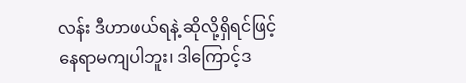လန်း ဒီဟာဖယ်ရနဲ့ ဆိုလို့ရှိရင်ဖြင့် နေရာမကျပါဘူး၊ ဒါကြောင့်ဒ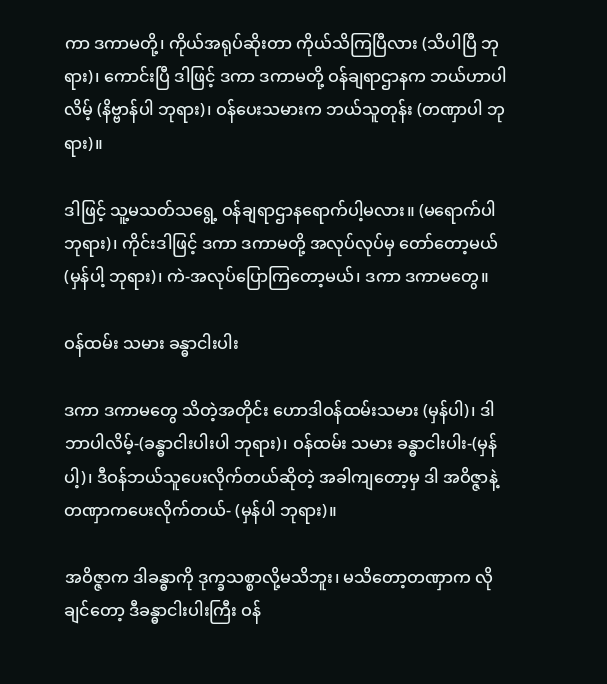ကာ ဒကာမတို့၊ ကိုယ်အရုပ်ဆိုးတာ ကိုယ်သိကြပြီလား (သိပါပြီ ဘုရား)၊ ကောင်းပြီ ဒါဖြင့် ဒကာ ဒကာမတို့ ဝန်ချရာဌာနက ဘယ်ဟာပါလိမ့် (နိဗ္ဗာန်ပါ ဘုရား)၊ ဝန်ပေးသမားက ဘယ်သူတုန်း (တဏှာပါ ဘုရား)။

ဒါဖြင့် သူ့မသတ်သရွေ့ ဝန်ချရာဌာနရောက်ပါ့မလား။ (မရောက်ပါ ဘုရား)၊ ကိုင်းဒါဖြင့် ဒကာ ဒကာမတို့ အလုပ်လုပ်မှ တော်တော့မယ် (မှန်ပါ့ ဘုရား)၊ ကဲ-အလုပ်ပြောကြတော့မယ်၊ ဒကာ ဒကာမတွေ။

ဝန်ထမ်း သမား ခန္ဓာငါးပါး

ဒကာ ဒကာမတွေ သိတဲ့အတိုင်း ဟောဒါဝန်ထမ်းသမား (မှန်ပါ)၊ ဒါဘာပါလိမ့်-(ခန္ဓာငါးပါးပါ ဘုရား)၊ ဝန်ထမ်း သမား ခန္ဓာငါးပါး-(မှန်ပါ့)၊ ဒီဝန်ဘယ်သူပေးလိုက်တယ်ဆိုတဲ့ အခါကျတော့မှ ဒါ အဝိဇ္ဇာနဲ့တဏှာကပေးလိုက်တယ်- (မှန်ပါ ဘုရား)။

အဝိဇ္ဇာက ဒါခန္ဓာကို ဒုက္ခသစ္စာလို့မသိဘူး၊ မသိတော့တဏှာက လိုချင်တော့ ဒီခန္ဓာငါးပါးကြီး ဝန်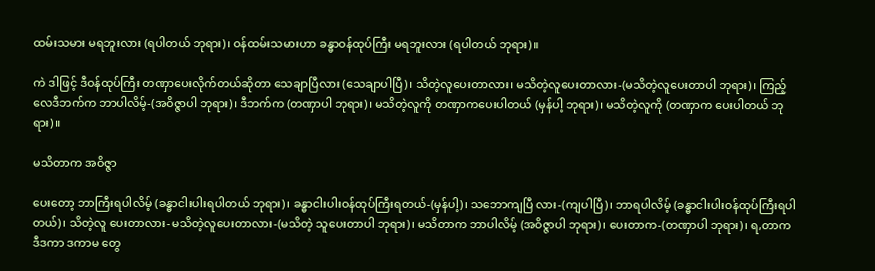ထမ်းသမား မရဘူးလား (ရပါတယ် ဘုရား)၊ ဝန်ထမ်းသမားဟာ ခန္ဓာဝန်ထုပ်ကြီး မရဘူးလား (ရပါတယ် ဘုရား)။

ကဲ ဒါဖြင့် ဒီဝန်ထုပ်ကြီး တဏှာပေးလိုက်တယ်ဆိုတာ သေချာပြီလား (သေချာပါပြီ)၊ သိတဲ့လူပေးတာလား၊ မသိတဲ့လူပေးတာလား-(မသိတဲ့လူပေးတာပါ ဘုရား)၊ ကြည့်လေဒီဘက်က ဘာပါလိမ့်-(အဝိဇ္ဇာပါ ဘုရား)၊ ဒီဘက်က (တဏှာပါ ဘုရား)၊ မသိတဲ့လူကို တဏှာကပေးပါတယ် (မှန်ပါ့ ဘုရား)၊ မသိတဲ့လူကို (တဏှာက ပေးပါတယ် ဘုရား)။

မသိတာက အဝိဇ္ဇာ

ပေးတော့ ဘာကြီးရပါလိမ့် (ခန္ဓာငါးပါးရပါတယ် ဘုရား)၊ ခန္ဓာငါးပါးဝန်ထုပ်ကြီးရတယ်-(မှန်ပါ့)၊ သဘောကျပြီ လား-(ကျပါပြီ)၊ ဘာရပါလိမ့် (ခန္ဓာငါးပါးဝန်ထုပ်ကြီးရပါတယ်)၊ သိတဲ့လူ ပေးတာလား-မသိတဲ့လူပေးတာလား-(မသိတဲ့ သူပေးတာပါ ဘုရား)၊ မသိတာက ဘာပါလိမ့် (အဝိဇ္ဇာပါ ဘုရား)၊ ပေးတာက-(တဏှာပါ ဘုရား)၊ ရ,တာက ဒီဒကာ ဒကာမ တွေ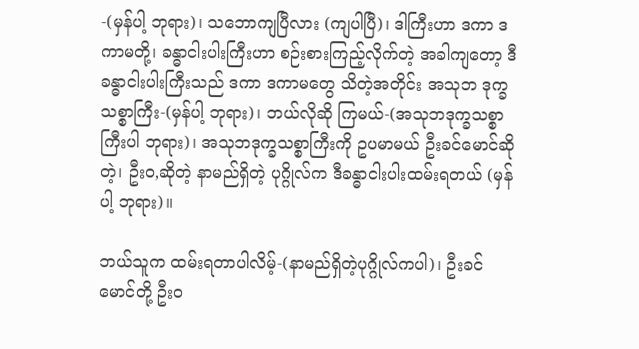-(မှန်ပါ့ ဘုရား)၊ သဘောကျပြီလား (ကျပါပြီ)၊ ဒါကြီးဟာ ဒကာ ဒကာမတို့၊ ခန္ဓာငါးပါးကြီးဟာ စဉ်းစားကြည့်လိုက်တဲ့ အခါကျတော့ ဒီခန္ဓာငါးပါးကြီးသည် ဒကာ ဒကာမတွေ သိတဲ့အတိုင်း အသုဘ ဒုက္ခသစ္စာကြီး-(မှန်ပါ့ ဘုရား)၊ ဘယ်လိုဆို ကြမယ်-(အသုဘဒုက္ခသစ္စာကြီးပါ ဘုရား)၊ အသုဘဒုက္ခသစ္စာကြီးကို ဥပမာမယ် ဦးခင်မောင်ဆိုတဲ့၊ ဦးဝ,ဆိုတဲ့ နာမည်ရှိတဲ့ ပုဂ္ဂိုလ်က ဒီခန္ဓာငါးပါးထမ်းရတယ် (မှန်ပါ့ ဘုရား)။

ဘယ်သူက ထမ်းရတာပါလိမ့်-(နာမည်ရှိတဲ့ပုဂ္ဂိုလ်ကပါ)၊ ဦးခင်မောင်တို့ ဦးဝ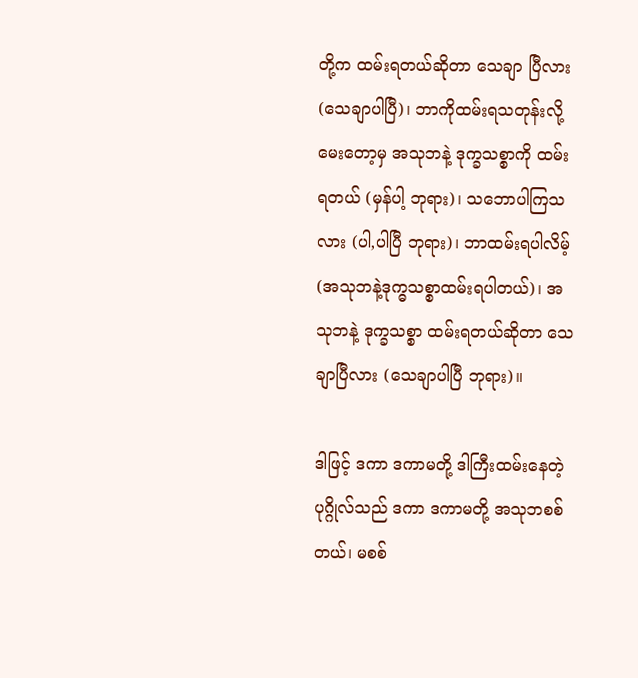တို့က ထမ်းရတယ်ဆိုတာ သေချာ ပြီလား (သေချာပါပြီ)၊ ဘာကိုထမ်းရသတုန်းလို့မေးတော့မှ အသုဘနဲ့ ဒုက္ခသစ္စာကို ထမ်းရတယ် (မှန်ပါ့ ဘုရား)၊ သဘောပါကြသလား (ပါ,ပါပြီ ဘုရား)၊ ဘာထမ်းရပါလိမ့် (အသုဘနဲ့ဒုက္ဓသစ္စာထမ်းရပါတယ်)၊ အသုဘနဲ့ ဒုက္ခသစ္စာ ထမ်းရတယ်ဆိုတာ သေချာပြီလား (သေချာပါပြီ ဘုရား)။

ဒါဖြင့် ဒကာ ဒကာမတို့ ဒါကြီးထမ်းနေတဲ့ ပုဂ္ဂိုလ်သည် ဒကာ ဒကာမတို့ အသုဘစစ်တယ်၊ မစစ်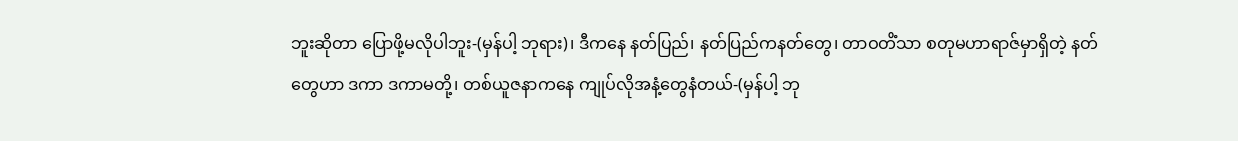ဘူးဆိုတာ ပြောဖို့မလိုပါဘူး-(မှန်ပါ့ ဘုရား)၊ ဒီကနေ နတ်ပြည်၊ နတ်ပြည်ကနတ်တွေ၊ တာဝတိံသာ စတုမဟာရာဇ်မှာရှိတဲ့ နတ်တွေဟာ ဒကာ ဒကာမတို့၊ တစ်ယူဇနာကနေ ကျုပ်လိုအနံ့တွေနံတယ်-(မှန်ပါ့ ဘု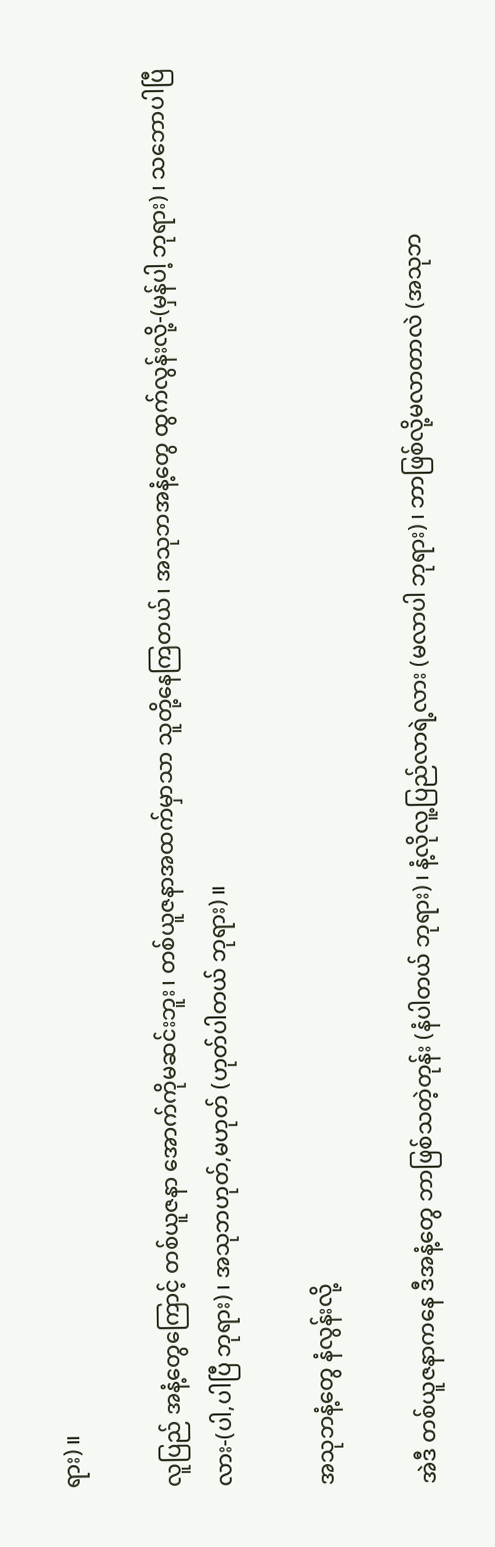ရား)။

လူပြည် အနံ့တွေကြောင့် တစ်ယူဇနာ အောက်ကိုမဆင်းဘူး၊ တစ်ယူဇနာအထက်မှာသာ သူတို့နေကြတယ်၊ အသုဘအနံ့တွေ ထွက်လွန်းလို့-(မှန်ပါ့ ဘုရား)၊ သဘောပါပြီလား-(ပါ,ပါပြီ ဘုရား)၊ အသုဘဟုတ်,မဟုတ် (ဟုတ်ပါတယ် ဘုရား)။

အသုဘနံ့တွေ နံလွန်းလို့

အဲဒီ တစ်ယူဇနာကနေ ဒီအနံ့တွေ ဘာဖြစ်သတဲ့တုန်း (နံပါတယ် ဘုရား)၊ နံ့လိုလူ့ပြည်လာရဲ့လား (မလာပါ ဘုရား)၊ ဘာဖြစ်လို့မလာတာလဲ (အသုဘ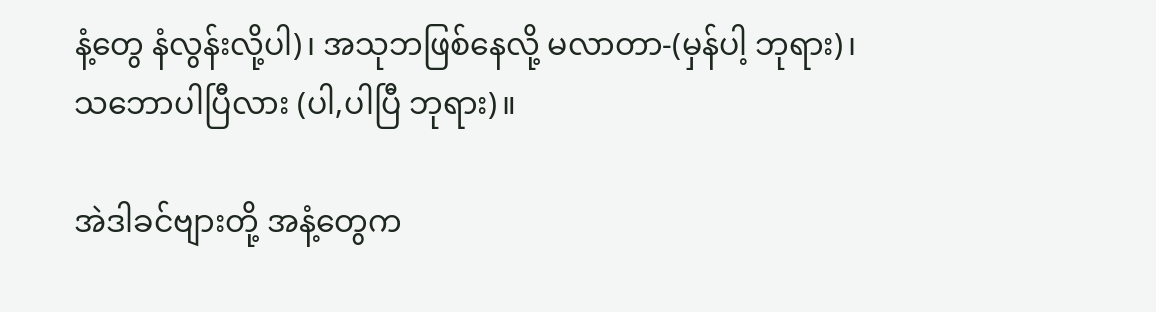နံ့တွေ နံလွန်းလို့ပါ)၊ အသုဘဖြစ်နေလို့ မလာတာ-(မှန်ပါ့ ဘုရား)၊ သဘောပါပြီလား (ပါ,ပါပြီ ဘုရား)။

အဲဒါခင်ဗျားတို့ အနံ့တွေက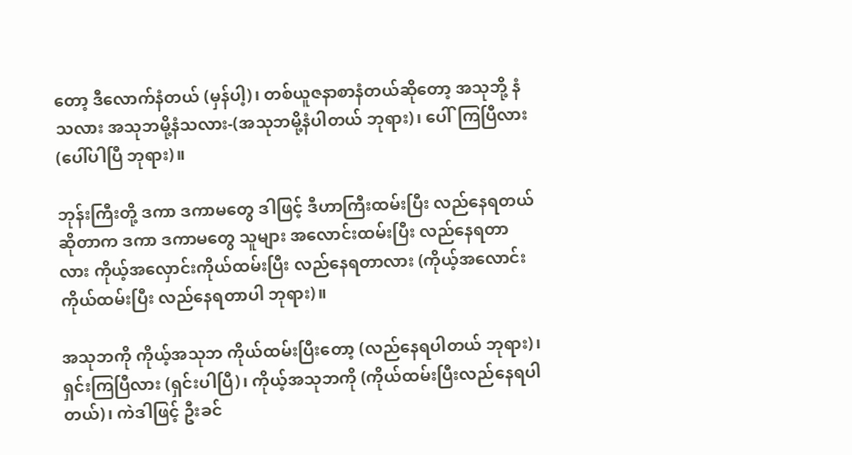တော့ ဒီလောက်နံတယ် (မှန်ပါ့)၊ တစ်ယူဇနာစာနံတယ်ဆိုတော့ အသုဘို့ နံသလား အသုဘမို့နံသလား-(အသုဘမို့နံပါတယ် ဘုရား)၊ ပေါ်ကြပြီလား (ပေါ်ပါပြီ ဘုရား)။

ဘုန်းကြီးတို့ ဒကာ ဒကာမတွေ ဒါဖြင့် ဒီဟာကြီးထမ်းပြီး လည်နေရတယ်ဆိုတာက ဒကာ ဒကာမတွေ သူများ အလောင်းထမ်းပြီး လည်နေရတာလား ကိုယ့်အလှောင်းကိုယ်ထမ်းပြီး လည်နေရတာလား (ကိုယ့်အလောင်း ကိုယ်ထမ်းပြီး လည်နေရတာပါ ဘုရား)။

အသုဘကို ကိုယ့်အသုဘ ကိုယ်ထမ်းပြီးတော့ (လည်နေရပါတယ် ဘုရား)၊ ရှင်းကြပြီလား (ရှင်းပါပြီ)၊ ကိုယ့်အသုဘကို (ကိုယ်ထမ်းပြီးလည်နေရပါတယ်)၊ ကဲဒါဖြင့် ဦးခင်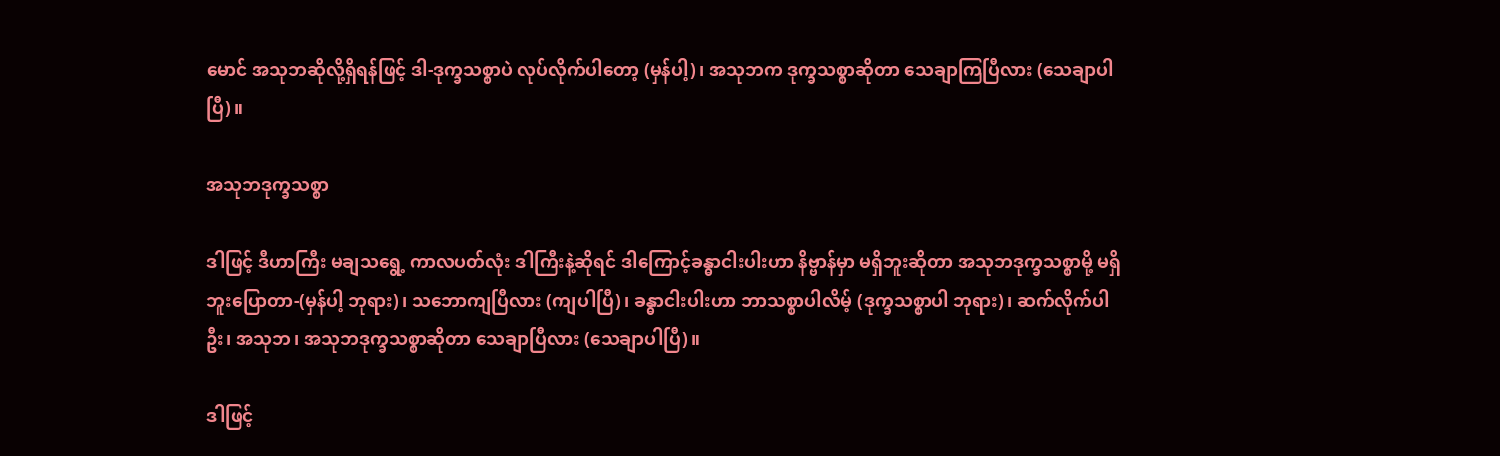မောင် အသုဘဆိုလို့ရှိရန်ဖြင့် ဒါ-ဒုက္ခသစ္စာပဲ လုပ်လိုက်ပါတော့ (မှန်ပါ့)၊ အသုဘက ဒုက္ခသစ္စာဆိုတာ သေချာကြပြီလား (သေချာပါပြီ)။

အသုဘဒုက္ခသစ္စာ

ဒါဖြင့် ဒီဟာကြီး မချသရွေ့ ကာလပတ်လုံး ဒါကြီးနဲ့ဆိုရင် ဒါကြောင့်ခန္ဓာငါးပါးဟာ နိဗ္ဗာန်မှာ မရှိဘူးဆိုတာ အသုဘဒုက္ခသစ္စာမို့ မရှိဘူးပြောတာ-(မှန်ပါ့ ဘုရား)၊ သဘောကျပြီလား (ကျပါပြီ)၊ ခန္ဓာငါးပါးဟာ ဘာသစ္စာပါလိမ့် (ဒုက္ခသစ္စာပါ ဘုရား)၊ ဆက်လိုက်ပါဦး၊ အသုဘ၊ အသုဘဒုက္ခသစ္စာဆိုတာ သေချာပြီလား (သေချာပါပြီ)။

ဒါဖြင့်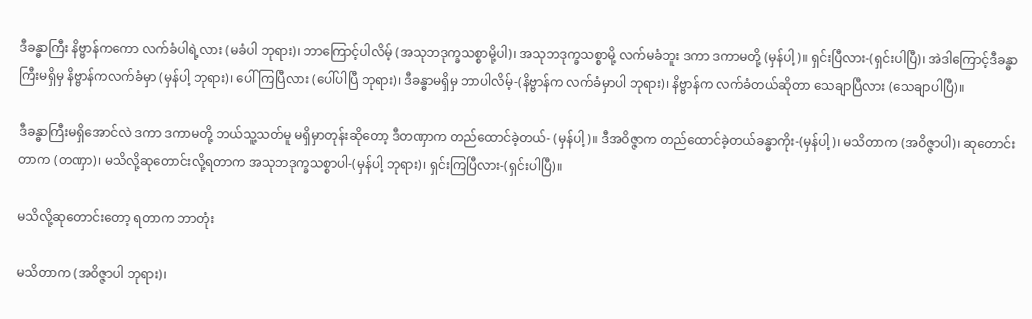ဒီခန္ဓာကြီး နိဗ္ဗာန်ကကော လက်ခံပါရဲ့လား (မခံပါ ဘုရား)၊ ဘာကြောင့်ပါလိမ့် (အသုဘဒုက္ခသစ္စာမို့ပါ)၊ အသုဘဒုက္ခသစ္စာမို့ လက်မခံဘူး ဒကာ ဒကာမတို့ (မှန်ပါ့)။ ရှင်းပြီလား-(ရှင်းပါပြီ)၊ အဲဒါကြောင့်ဒီခန္ဓာကြီးမရှိမှ နိဗ္ဗာန်ကလက်ခံမှာ (မှန်ပါ့ ဘုရား)၊ ပေါ်ကြပြီလား (ပေါ်ပါပြီ ဘုရား)၊ ဒီခန္ဓာမရှိမှ ဘာပါလိမ့်-(နိဗ္ဗာန်က လက်ခံမှာပါ ဘုရား)၊ နိဗ္ဗာန်က လက်ခံတယ်ဆိုတာ သေချာပြီလား (သေချာပါပြီ)။

ဒီခန္ဓာကြီးမရှိအောင်လဲ ဒကာ ဒကာမတို့ ဘယ်သူ့သတ်မူ မရှိမှာတုန်းဆိုတော့ ဒီတဏှာက တည်ထောင်ခဲ့တယ်- (မှန်ပါ့)။ ဒီအဝိဇ္ဇာက တည်ထောင်ခဲ့တယ်ခန္ဓာကိုး-(မှန်ပါ့)၊ မသိတာက (အဝိဇ္ဇာပါ)၊ ဆုတောင်းတာက (တဏှာ)၊ မသိလို့ဆုတောင်းလို့ရတာက အသုဘဒုက္ခသစ္စာပါ-(မှန်ပါ့ ဘုရား)၊ ရှင်းကြပြီလား-(ရှင်းပါပြီ)။

မသိလို့ဆုတောင်းတော့ ရတာက ဘာတုံး

မသိတာက (အဝိဇ္ဇာပါ ဘုရား)၊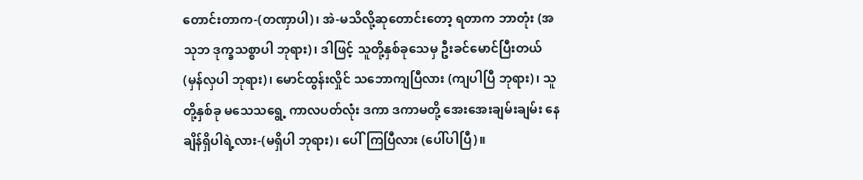တောင်းတာက-(တဏှာပါ)၊ အဲ-မသိလို့ဆုတောင်းတော့ ရတာက ဘာတုံး (အသုဘ ဒုက္ခသစ္စာပါ ဘုရား)၊ ဒါဖြင့် သူတို့နှစ်ခုသေမှ ဦးခင်မောင်ပြီးတယ် (မှန်လှပါ ဘုရား)၊ မောင်ထွန်းလှိုင် သဘောကျပြီလား (ကျပါပြီ ဘုရား)၊ သူတို့နှစ်ခု မသေသရွေ့ ကာလပတ်လုံး ဒကာ ဒကာမတို့ အေးအေးချမ်းချမ်း နေချိန်ရှိပါရဲ့လား-(မရှိပါ ဘုရား)၊ ပေါ်ကြပြီလား (ပေါ်ပါပြီ)။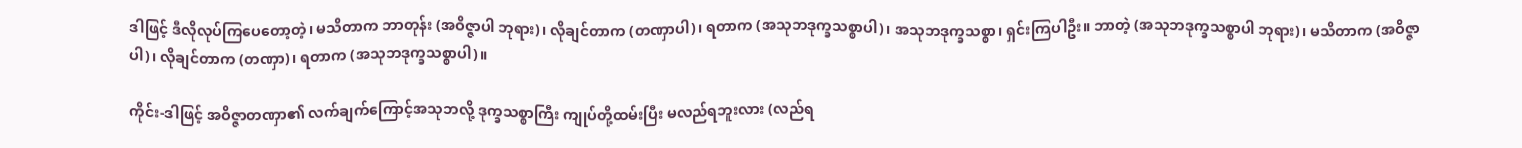ဒါဖြင့် ဒီလိုလုပ်ကြပေတော့တဲ့၊ မသိတာက ဘာတုန်း (အဝိဇ္ဇာပါ ဘုရား)၊ လိုချင်တာက (တဏှာပါ)၊ ရတာက (အသုဘဒုက္ခသစ္စာပါ)၊ အသုဘဒုက္ခသစ္စာ၊ ရှင်းကြပါဦး။ ဘာတဲ့ (အသုဘဒုက္ခသစ္စာပါ ဘုရား)၊ မသိတာက (အဝိဇ္ဇာ ပါ)၊ လိုချင်တာက (တဏှာ)၊ ရတာက (အသုဘဒုက္ခသစ္စာပါ)။

ကိုင်း-ဒါဖြင့် အဝိဇ္ဇာတဏှာ၏ လက်ချက်ကြောင့်အသုဘလို့ ဒုက္ခသစ္စာကြီး ကျုပ်တို့ထမ်းပြီး မလည်ရဘူးလား (လည်ရ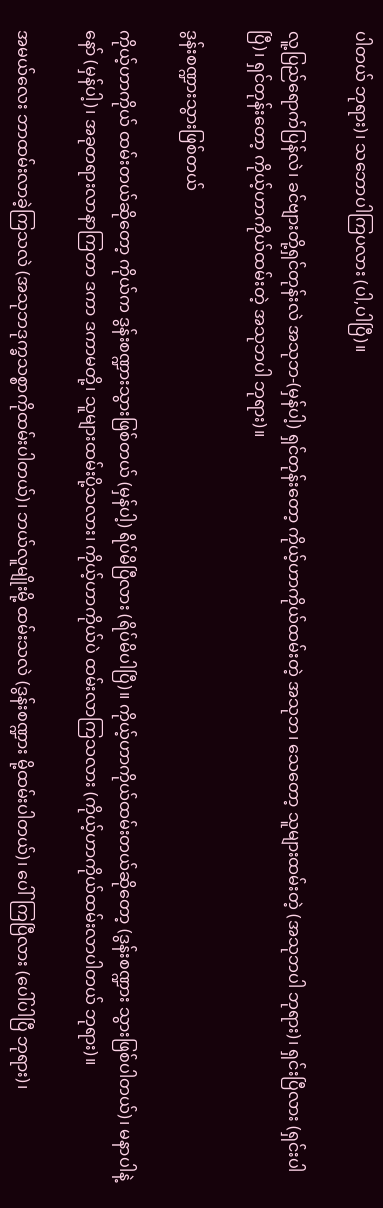ပါတယ် ဘုရား)၊ သဘောပါကြပလား (ပါ,ပါပြီ)။

လူ့ပြည်ရောက်ပြန်လဲ၊ ခင်ဗျားတို့ရှင်တုန်းလဲ အသုဘ-(မှန်ပါ့) ရှင်တုန်းတော့ ကိုယ့်ဟာကိုယ်ထမ်းတဲ့ အသုဘ၊ သေတော့ သူများထမ်းတဲ့ (အသုဘပါ ဘုရား)၊ ရှင်းပြီလား (ရှင်းပါပြီ)၊ ရှင်တုန်းတော့ ကိုယ့်ဟာကိုယ်ထမ်းတဲ့ အသုဘပါ ဘုရား)။

ဒွန်းစဏ္ဍားသွားဖြစ်တယ်

ကိုယ့်ဟာကိုယ် ထမ်းတယ်ဆိုတော့ ကိုယ်က ဒွန်းစဏ္ဍားသွားဖြစ်တယ် (မှန်ပါ့) ရိပ်မိပြီလား (ရိပ်မိပါပြီ)။ ကိုယ့်ဟာကိုယ်ထမ်းတယ်ဆိုတော့ (ဒွန်းစဏ္ဍား သွားဖြစ်ပါတယ်)၊ မနာပါနဲ့နော် (မှန်ပါ့)၊ အခုတရားလာနာကြတာ ဒကာ ဒကာမတို့၊ သူများထမ်းပို့သလား၊ ကိုယ့်ဟာကိုယ်ပဲ ထမ်းလာကြသလား (ကိုယ့်ဟာကိုယ်ထမ်းလာပါတယ် ဘုရား)။

အမယ်လေး ဘာထမ်းလာခဲ့ကြသလဲ (အသုဘဒုက္ခသစ္စာကိုထမ်းပါတယ်)၊ ဘယ်လူမျိုးမို့ ထမ်းသလဲ (ဒွန်းစဏ္ဍား မို့ထမ်းပါတယ်)၊ ပေါ်ကြပြီလား (ပေါ်ပါပြီ ဘုရား)၊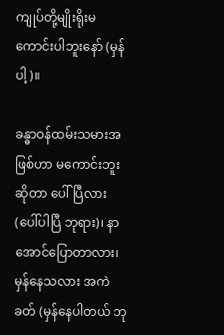ကျုပ်တို့မျိုးရိုးမကောင်းပါဘူးနော် (မှန်ပါ့)။

ခန္ဓာဝန်ထမ်းသမားအဖြစ်ဟာ မကောင်းဘူးဆိုတာ ပေါ်ပြီလား (ပေါ်ပါပြီ ဘုရား)၊ နာအောင်ပြောတာလား၊ မှန်နေသလား အကဲခတ် (မှန်နေပါတယ် ဘု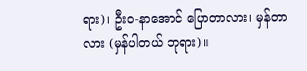ရား)၊ ဦးဝ-နာအောင် ပြောတာလား၊ မှန်တာလား (မှန်ပါတယ် ဘုရား)။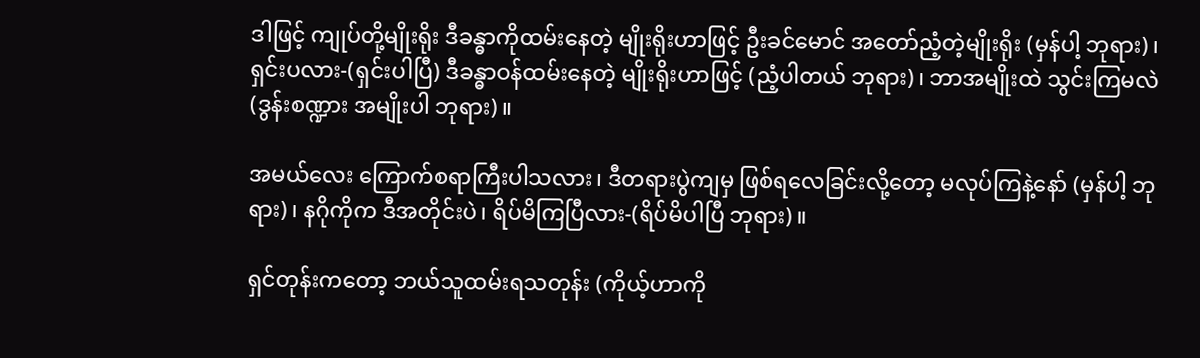ဒါဖြင့် ကျုပ်တို့မျိုးရိုး ဒီခန္ဓာကိုထမ်းနေတဲ့ မျိုးရိုးဟာဖြင့် ဦးခင်မောင် အတော်ညံ့တဲ့မျိုးရိုး (မှန်ပါ့ ဘုရား)၊ ရှင်းပလား-(ရှင်းပါပြီ) ဒီခန္ဓာဝန်ထမ်းနေတဲ့ မျိုးရိုးဟာဖြင့် (ညံ့ပါတယ် ဘုရား)၊ ဘာအမျိုးထဲ သွင်းကြမလဲ (ဒွန်းစဏ္ဍား အမျိုးပါ ဘုရား)။

အမယ်လေး ကြောက်စရာကြီးပါသလား၊ ဒီတရားပွဲကျမှ ဖြစ်ရလေခြင်းလို့တော့ မလုပ်ကြနဲ့နော် (မှန်ပါ့ ဘုရား)၊ နဂိုကိုက ဒီအတိုင်းပဲ၊ ရိပ်မိကြပြီလား-(ရိပ်မိပါပြီ ဘုရား)။

ရှင်တုန်းကတော့ ဘယ်သူထမ်းရသတုန်း (ကိုယ့်ဟာကို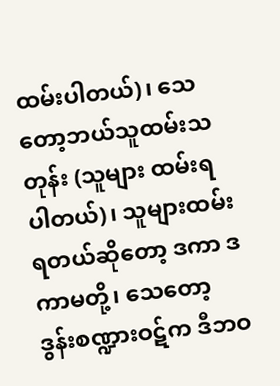ထမ်းပါတယ်)၊ သေတော့ဘယ်သူထမ်းသတုန်း (သူများ ထမ်းရပါတယ်)၊ သူများထမ်းရတယ်ဆိုတော့ ဒကာ ဒကာမတို့၊ သေတော့ ဒွန်းစဏ္ဍားဝဋ်က ဒီဘဝ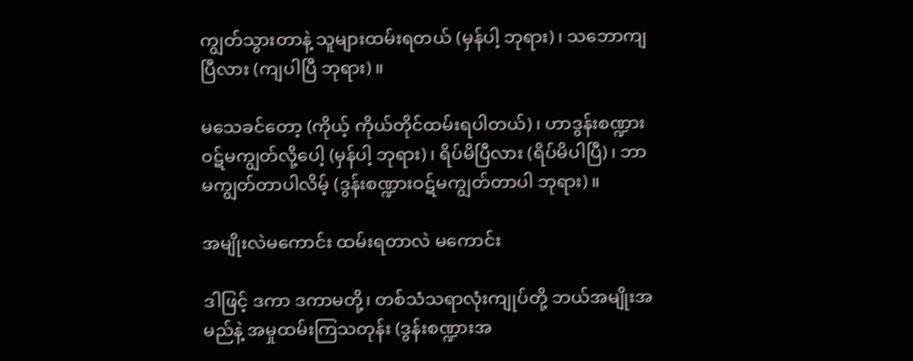ကျွတ်သွားတာနဲ့ သူများထမ်းရတယ် (မှန်ပါ့ ဘုရား)၊ သဘောကျပြီလား (ကျပါပြီ ဘုရား)။

မသေခင်တော့ (ကိုယ့် ကိုယ်တိုင်ထမ်းရပါတယ်)၊ ဟာဒွန်းစဏ္ဍားဝဋ်မကျွတ်လို့ပေါ့ (မှန်ပါ့ ဘုရား)၊ ရိပ်မိပြီလား (ရိပ်မိပါပြီ)၊ ဘာမကျွတ်တာပါလိမ့် (ဒွန်းစဏ္ဍားဝဋ်မကျွတ်တာပါ ဘုရား)။

အမျိုးလဲမကောင်း ထမ်းရတာလဲ မကောင်း

ဒါဖြင့် ဒကာ ဒကာမတို့၊ တစ်သံသရာလုံးကျုပ်တို့ ဘယ်အမျိုးအမည်နဲ့ အမှုထမ်းကြသတုန်း (ဒွန်းစဏ္ဍားအ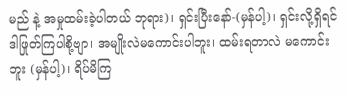မည် နဲ့ အမှုထမ်းခဲ့ပါတယ် ဘုရား)၊ ရှင်းပြီးနော်-(မှန်ပါ့)၊ ရှင်းလို့ရှိရင် ဒါဖြုတ်ကြပါစို့ဗျာ၊ အမျိုးလဲမကောင်းပါဘူး၊ ထမ်းရတာလဲ မကောင်းဘူး (မှန်ပါ့)၊ ရိပ်မိကြ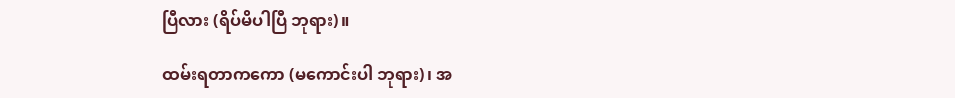ပြီလား (ရိပ်မိပါပြီ ဘုရား)။

ထမ်းရတာကကော (မကောင်းပါ ဘုရား)၊ အ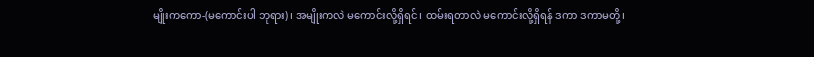မျိုးကကော-(မကောင်းပါ ဘုရား)၊ အမျိုးကလဲ မကောင်းလို့ရှိရင်၊ ထမ်းရတာလဲ မကောင်းလို့ရှိရန် ဒကာ ဒကာမတို့၊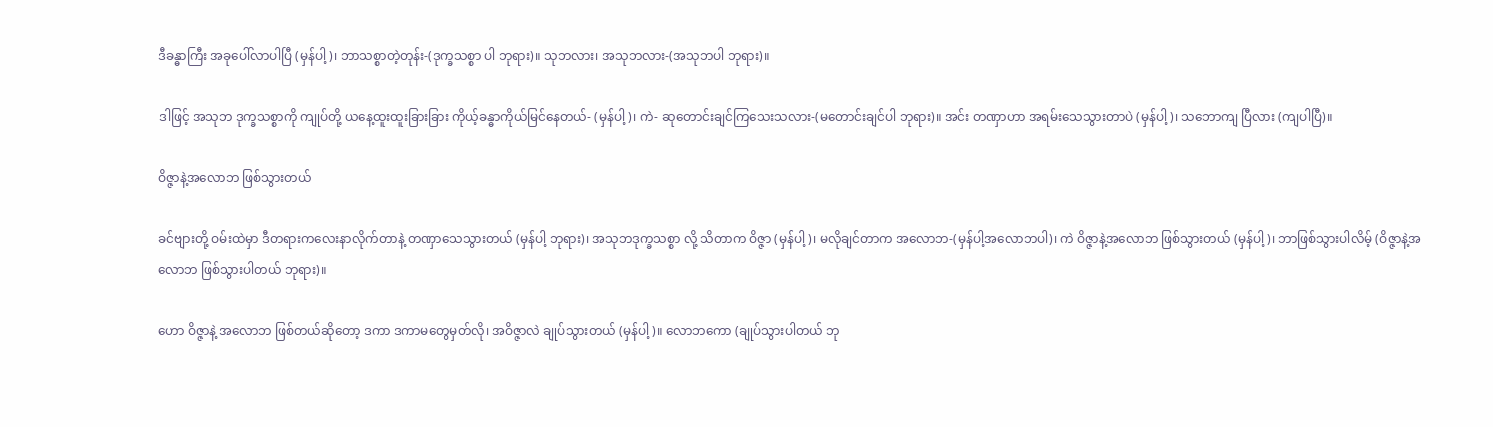ဒီခန္ဓာကြီး အခုပေါ်လာပါပြီ (မှန်ပါ့)၊ ဘာသစ္စာတဲ့တုန်း-(ဒုက္ခသစ္စာ ပါ ဘုရား)။ သုဘလား၊ အသုဘလား-(အသုဘပါ ဘုရား)။

ဒါဖြင့် အသုဘ ဒုက္ခသစ္စာကို ကျုပ်တို့ ယနေ့ထူးထူးခြားခြား ကိုယ့်ခန္ဓာကိုယ်မြင်နေတယ်- (မှန်ပါ့)၊ ကဲ- ဆုတောင်းချင်ကြသေးသလား-(မတောင်းချင်ပါ ဘုရား)။ အင်း တဏှာဟာ အရမ်းသေသွားတာပဲ (မှန်ပါ့)၊ သဘောကျ ပြီလား (ကျပါပြီ)။

ဝိဇ္ဇာနဲ့အလောဘ ဖြစ်သွားတယ်

ခင်ဗျားတို့ ဝမ်းထဲမှာ ဒီတရားကလေးနာလိုက်တာနဲ့ တဏှာသေသွားတယ် (မှန်ပါ့ ဘုရား)၊ အသုဘဒုက္ခသစ္စာ လို့ သိတာက ဝိဇ္ဇာ (မှန်ပါ့)၊ မလိုချင်တာက အလောဘ-(မှန်ပါ့အလောဘပါ)၊ ကဲ ဝိဇ္ဇာနဲ့အလောဘ ဖြစ်သွားတယ် (မှန်ပါ့)၊ ဘာဖြစ်သွားပါလိမ့် (ဝိဇ္ဇာနဲ့အလောဘ ဖြစ်သွားပါတယ် ဘုရား)။

ဟော ဝိဇ္ဇာနဲ့ အလောဘ ဖြစ်တယ်ဆိုတော့ ဒကာ ဒကာမတွေမှတ်လို၊ အဝိဇ္ဇာလဲ ချုပ်သွားတယ် (မှန်ပါ့)။ လောဘကော (ချုပ်သွားပါတယ် ဘု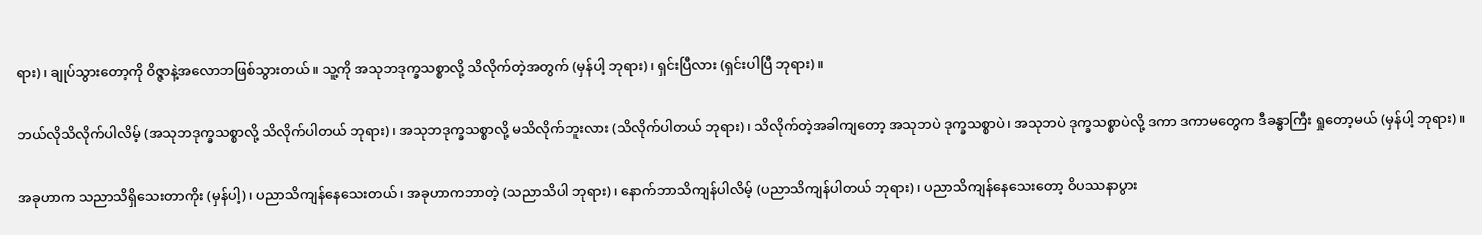ရား)၊ ချုပ်သွားတော့ကို ဝိဇ္ဇာနဲ့အလောဘဖြစ်သွားတယ်။ သူ့ကို အသုဘဒုက္ခသစ္စာလို့ သိလိုက်တဲ့အတွက် (မှန်ပါ့ ဘုရား)၊ ရှင်းပြီလား (ရှင်းပါပြီ ဘုရား)။

ဘယ်လိုသိလိုက်ပါလိမ့် (အသုဘဒုက္ခသစ္စာလို့ သိလိုက်ပါတယ် ဘုရား)၊ အသုဘဒုက္ခသစ္စာလို့ မသိလိုက်ဘူးလား (သိလိုက်ပါတယ် ဘုရား)၊ သိလိုက်တဲ့အခါကျတော့ အသုဘပဲ ဒုက္ခသစ္စာပဲ၊ အသုဘပဲ ဒုက္ခသစ္စာပဲလို့ ဒကာ ဒကာမတွေက ဒီခန္ဓာကြီး ရှုတော့မယ် (မှန်ပါ့ ဘုရား)။

အခုဟာက သညာသိရှိသေးတာကိုး (မှန်ပါ့)၊ ပညာသိကျန်နေသေးတယ်၊ အခုဟာကဘာတဲ့ (သညာသိပါ ဘုရား)၊ နောက်ဘာသိကျန်ပါလိမ့် (ပညာသိကျန်ပါတယ် ဘုရား)၊ ပညာသိကျန်နေသေးတော့ ဝိပဿနာပွား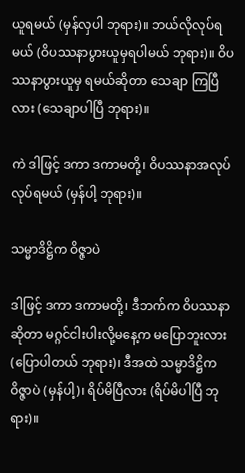ယူရမယ် (မှန်လှပါ ဘုရား)။ ဘယ်လိုလုပ်ရမယ် (ဝိပဿနာပွားယူမှရပါမယ် ဘုရား)။ ဝိပဿနာပွားယူမှ ရမယ်ဆိုတာ သေချာ ကြပြီလား (သေချာပါပြီ ဘုရား)။

ကဲ ဒါဖြင့် ဒကာ ဒကာမတို့၊ ဝိပဿနာအလုပ်လုပ်ရမယ် (မှန်ပါ့ ဘုရား)။

သမ္မာဒိဋ္ဌိက ဝိဇ္ဇာပဲ

ဒါဖြင့် ဒကာ ဒကာမတို့၊ ဒီဘက်က ဝိပဿနာဆိုတာ မဂ္ဂင်ငါးပါးလို့မနေ့က မပြောဘူးလား (ပြောပါတယ် ဘုရား)၊ ဒီအထဲ သမ္မာဒိဋ္ဌိက ဝိဇ္ဇာပဲ (မှန်ပါ့)၊ ရိပ်မိပြီလား (ရိပ်မိပါပြီ ဘုရား)။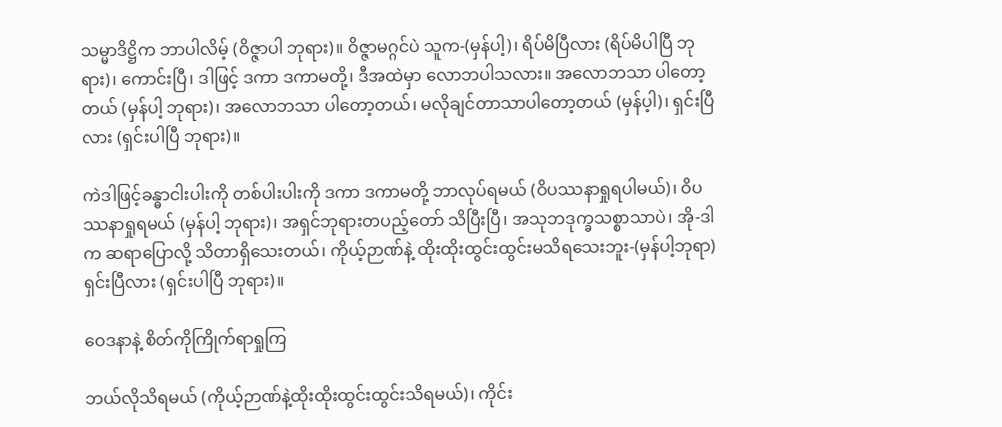သမ္မာဒိဋ္ဌိက ဘာပါလိမ့် (ဝိဇ္ဇာပါ ဘုရား)။ ဝိဇ္ဇာမဂ္ဂင်ပဲ သူက-(မှန်ပါ့)၊ ရိပ်မိပြီလား (ရိပ်မိပါပြီ ဘုရား)၊ ကောင်းပြီ၊ ဒါဖြင့် ဒကာ ဒကာမတို့၊ ဒီအထဲမှာ လောဘပါသလား။ အလောဘသာ ပါတော့တယ် (မှန်ပါ့ ဘုရား)၊ အလောဘသာ ပါတော့တယ်၊ မလိုချင်တာသာပါတော့တယ် (မှန်ပ့ါ)၊ ရှင်းပြီလား (ရှင်းပါပြီ ဘုရား)။

ကဲဒါဖြင့်ခန္ဓာငါးပါးကို တစ်ပါးပါးကို ဒကာ ဒကာမတို့ ဘာလုပ်ရမယ် (ဝိပဿနာရှုရပါမယ်)၊ ဝိပဿနာရှုရမယ် (မှန်ပါ့ ဘုရား)၊ အရှင်ဘုရားတပည့်တော် သိပြီးပြီ၊ အသုဘဒုက္ခသစ္စာသာပဲ၊ အို-ဒါက ဆရာပြောလို့ သိတာရှိသေးတယ်၊ ကိုယ့်ဉာဏ်နဲ့ ထိုးထိုးထွင်းထွင်းမသိရသေးဘူး-(မှန်ပါ့ဘုရာ)ရှင်းပြီလား (ရှင်းပါပြီ ဘုရား)။

ဝေဒနာနဲ့ စိတ်ကိုကြိုက်ရာရှုကြ

ဘယ်လိုသိရမယ် (ကိုယ့်ဉာဏ်နဲ့ထိုးထိုးထွင်းထွင်းသိရမယ်)၊ ကိုင်း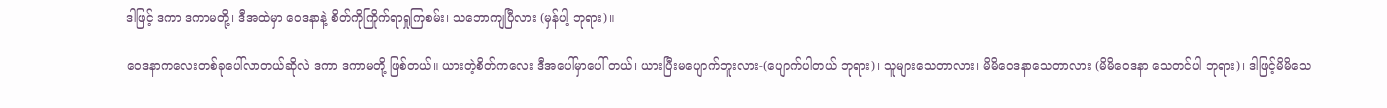ဒါဖြင့် ဒကာ ဒကာမတို့၊ ဒီအထဲမှာ ဝေဒနာနဲ့ စိတ်ကိုကြိုက်ရာရှုကြစမ်း၊ သဘောကျပြီလား (မှန်ပါ့ ဘုရား)။

ဝေဒနာကလေးတစ်ခုပေါ်လာတယ်ဆိုလဲ ဒကာ ဒကာမတို့ ဖြစ်တယ်။ ယားတဲ့စိတ်ကလေး ဒီအပေါ်မှာပေါ် တယ်၊ ယားပြီးမပျောက်ဘူးလား-(ပျောက်ပါတယ် ဘုရား)၊ သူများသေတာလား၊ မိမိဝေဒနာသေတာလား (မိမိဝေဒနာ သေတင်ပါ ဘုရား)၊ ဒါဖြင့်မိမိသေ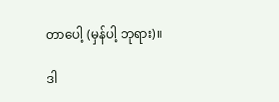တာပေါ့ (မှန်ပါ့ ဘုရား)။

ဒါ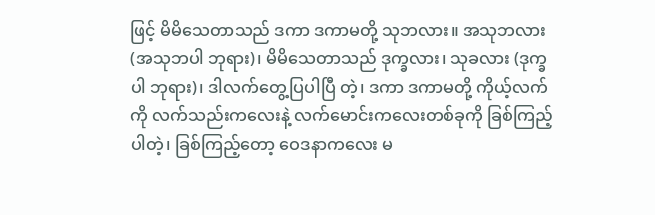ဖြင့် မိမိသေတာသည် ဒကာ ဒကာမတို့ သုဘလား။ အသုဘလား (အသုဘပါ ဘုရား)၊ မိမိသေတာသည် ဒုက္ခလား၊ သုခလား (ဒုက္ခပါ ဘုရား)၊ ဒါလက်တွေ့ပြပါပြီ တဲ့၊ ဒကာ ဒကာမတို့ ကိုယ့်လက်ကို လက်သည်းကလေးနဲ့ လက်မောင်းကလေးတစ်ခုကို ခြစ်ကြည့်ပါတဲ့၊ ခြစ်ကြည့်တော့ ဝေဒနာကလေး မ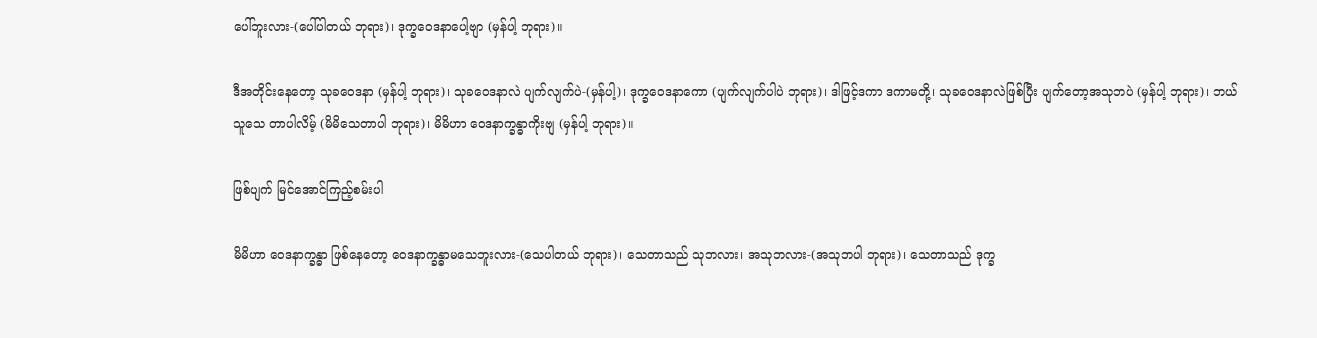ပေါ်ဘူးလား-(ပေါ်ပါတယ် ဘုရား)၊ ဒုက္ခဝေဒနာပေါ့ဗျာ (မှန်ပါ့ ဘုရား)။

ဒီအတိုင်းနေတော့ သုခဝေဒနာ (မှန်ပါ့ ဘုရား)၊ သုခဝေဒနာလဲ ပျက်လျက်ပဲ-(မှန်ပါ့)၊ ဒုက္ခဝေဒနာကော (ပျက်လျက်ပါပဲ ဘုရား)၊ ဒါဖြင့်ဒကာ ဒကာမတို့၊ သုခဝေဒနာလဲဖြစ်ပြီး ပျက်တော့အသုဘပဲ (မှန်ပါ့ ဘုရား)၊ ဘယ်သူသေ တာပါလိမ့် (မိမိသေတာပါ ဘုရား)၊ မိမိဟာ ဝေဒနာက္ခန္ဓာကိုးဗျ (မှန်ပါ့ ဘုရား)။

ဖြစ်ပျက် မြင်အောင်ကြည့်စမ်းပါ

မိမိဟာ ဝေဒနာက္ခန္ဓာ ဖြစ်နေတော့ ဝေဒနာက္ခန္ဓာမသေဘူးလား-(သေပါတယ် ဘုရား)၊ သေတာသည် သုဘလား၊ အသုဘလား-(အသုဘပါ ဘုရား)၊ သေတာသည် ဒုက္ခ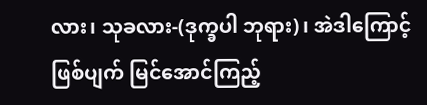လား၊ သုခလား-(ဒုက္ခပါ ဘုရား)၊ အဲဒါကြောင့်ဖြစ်ပျက် မြင်အောင်ကြည့်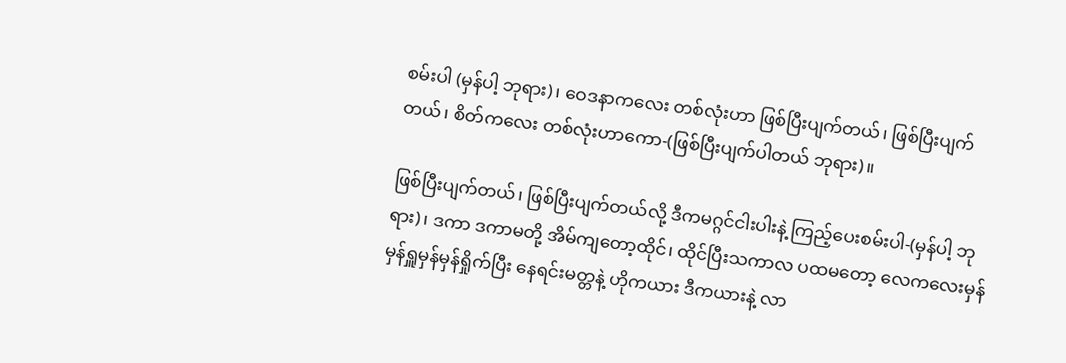စမ်းပါ (မှန်ပါ့ ဘုရား)၊ ဝေဒနာကလေး တစ်လုံးဟာ ဖြစ်ပြီးပျက်တယ်၊ ဖြစ်ပြီးပျက်တယ်၊ စိတ်ကလေး တစ်လုံးဟာကော-(ဖြစ်ပြီးပျက်ပါတယ် ဘုရား)။

ဖြစ်ပြီးပျက်တယ်၊ ဖြစ်ပြီးပျက်တယ်လို့ ဒီကမဂ္ဂင်ငါးပါးနဲ့ ကြည့်ပေးစမ်းပါ-(မှန်ပါ့ ဘုရား)၊ ဒကာ ဒကာမတို့ အိမ်ကျတော့ထိုင်၊ ထိုင်ပြီးသကာလ ပထမတော့ လေကလေးမှန်မှန်ရှူမှန်မှန်ရှိုက်ပြီး နေရင်းမတ္တနဲ့ ဟိုကယား ဒီကယားနဲ့ လာ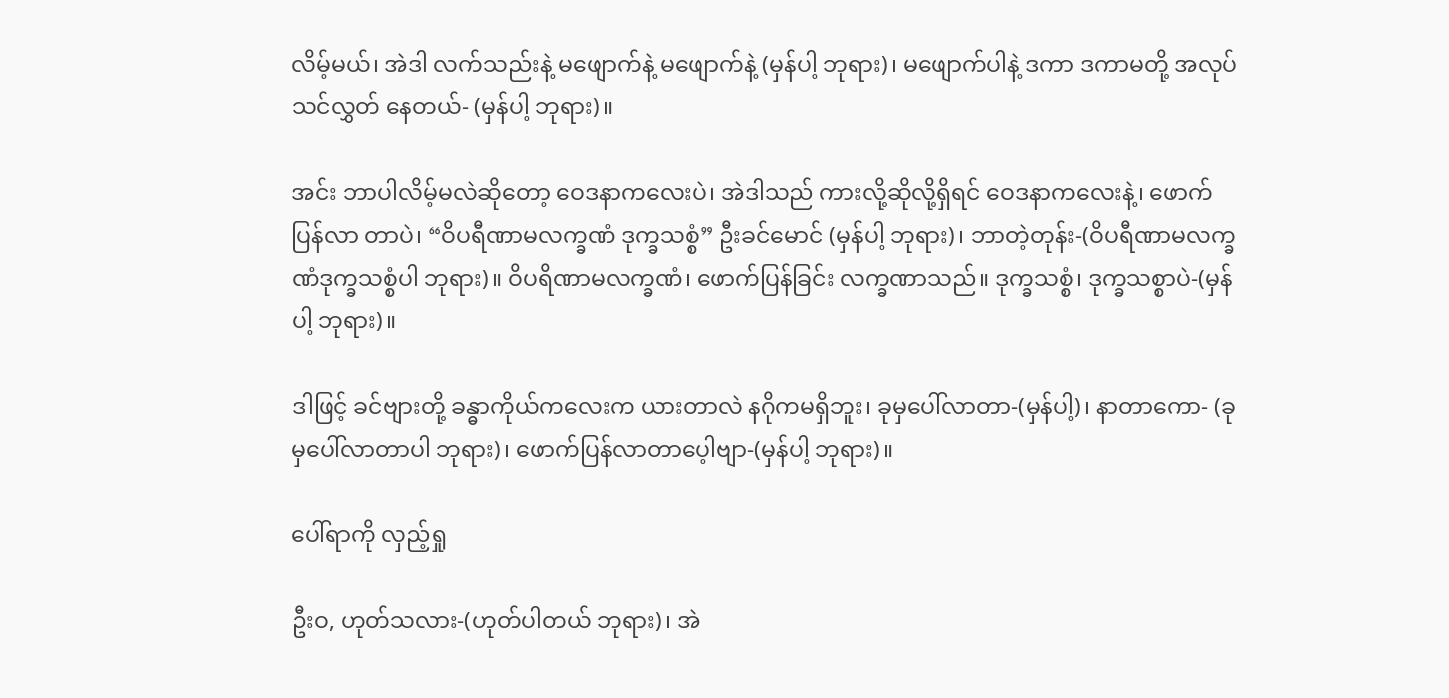လိမ့်မယ်၊ အဲဒါ လက်သည်းနဲ့ မဖျောက်နဲ့ မဖျောက်နဲ့ (မှန်ပါ့ ဘုရား)၊ မဖျောက်ပါနဲ့ ဒကာ ဒကာမတို့ အလုပ်သင်လွှတ် နေတယ်- (မှန်ပါ့ ဘုရား)။

အင်း ဘာပါလိမ့်မလဲဆိုတော့ ဝေဒနာကလေးပဲ၊ အဲဒါသည် ကားလို့ဆိုလို့ရှိရင် ဝေဒနာကလေးနဲ့၊ ဖောက်ပြန်လာ တာပဲ၊ “ဝိပရီဏာမလက္ခဏံ ဒုက္ခသစ္စံ” ဦးခင်မောင် (မှန်ပါ့ ဘုရား)၊ ဘာတဲ့တုန်း-(ဝိပရီဏာမလက္ခဏံဒုက္ခသစ္စံပါ ဘုရား)။ ဝိပရိဏာမလက္ခဏံ၊ ဖောက်ပြန်ခြင်း လက္ခဏာသည်။ ဒုက္ခသစ္စံ၊ ဒုက္ခသစ္စာပဲ-(မှန်ပါ့ ဘုရား)။

ဒါဖြင့် ခင်ဗျားတို့ ခန္ဓာကိုယ်ကလေးက ယားတာလဲ နဂိုကမရှိဘူး၊ ခုမှပေါ်လာတာ-(မှန်ပါ့)၊ နာတာကော- (ခုမှပေါ်လာတာပါ ဘုရား)၊ ဖောက်ပြန်လာတာပေ့ါဗျာ-(မှန်ပါ့ ဘုရား)။

ပေါ်ရာကို လှည့်ရှု

ဦးဝ, ဟုတ်သလား-(ဟုတ်ပါတယ် ဘုရား)၊ အဲ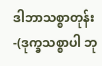ဒါဘာသစ္စာတုန်း-(ဒုက္ခသစ္စာပါ ဘု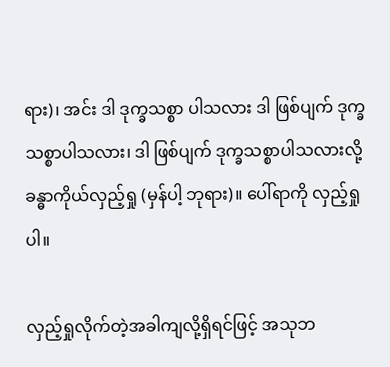ရား)၊ အင်း ဒါ ဒုက္ခသစ္စာ ပါသလား ဒါ ဖြစ်ပျက် ဒုက္ခသစ္စာပါသလား၊ ဒါ ဖြစ်ပျက် ဒုက္ခသစ္စာပါသလားလို့ ခန္ဓာကိုယ်လှည့်ရှု (မှန်ပါ့ ဘုရား)။ ပေါ်ရာကို လှည့်ရှုပါ။

လှည့်ရှုလိုက်တဲ့အခါကျလို့ရှိရင်ဖြင့် အသုဘ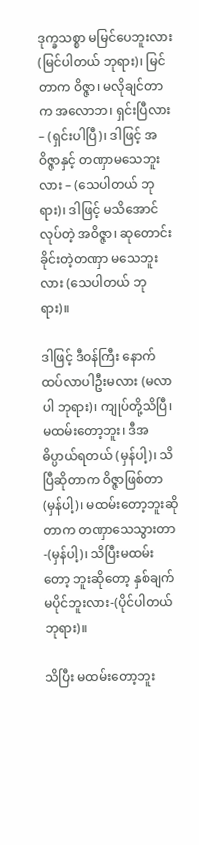ဒုက္ခသစ္စာ မမြင်ပေဘူးလား (မြင်ပါတယ် ဘုရား)၊ မြင်တာက ဝိဇ္ဇာ၊ မလိုချင်တာက အလောဘ၊ ရှင်းပြီလား – (ရှင်းပါပြီ)၊ ဒါဖြင့် အဝိဇ္ဇာနှင့် တဏှာမသေဘူးလား – (သေပါတယ် ဘုရား)၊ ဒါဖြင့် မသိအောင်လုပ်တဲ့ အဝိဇ္ဇာ၊ ဆုတောင်းခိုင်းတဲ့တဏှာ မသေဘူးလား (သေပါတယ် ဘုရား)။

ဒါဖြင့် ဒီဝန်ကြီး နောက်ထပ်လာပါဦးမလား (မလာပါ ဘုရား)၊ ကျုပ်တို့သိပြီ၊ မထမ်းတော့ဘူး၊ ဒီအဓိပ္ပာယ်ရတယ် (မှန်ပါ့)၊ သိပြီဆိုတာက ဝိဇ္ဇာဖြစ်တာ (မှန်ပါ့)၊ မထမ်းတော့ဘူးဆိုတာက တဏှာသေသွားတာ-(မှန်ပါ့)၊ သိပြီးမထမ်းတော့ ဘူးဆိုတော့ နှစ်ချက်မပိုင်ဘူးလား-(ပိုင်ပါတယ် ဘုရား)။

သိပြီး မထမ်းတော့ဘူး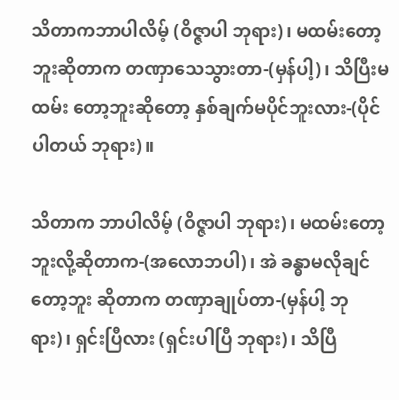သိတာကဘာပါလိမ့် (ဝိဇ္ဇာပါ ဘုရား)၊ မထမ်းတော့ဘူးဆိုတာက တဏှာသေသွားတာ-(မှန်ပါ့)၊ သိပြီးမထမ်း တော့ဘူးဆိုတော့ နှစ်ချက်မပိုင်ဘူးလား-(ပိုင်ပါတယ် ဘုရား)။

သိတာက ဘာပါလိမ့် (ဝိဇ္ဇာပါ ဘုရား)၊ မထမ်းတော့ဘူးလို့ဆိုတာက-(အလောဘပါ)၊ အဲ ခန္ဓာမလိုချင်တော့ဘူး ဆိုတာက တဏှာချုပ်တာ-(မှန်ပါ့ ဘုရား)၊ ရှင်းပြီလား (ရှင်းပါပြီ ဘုရား)၊ သိပြီ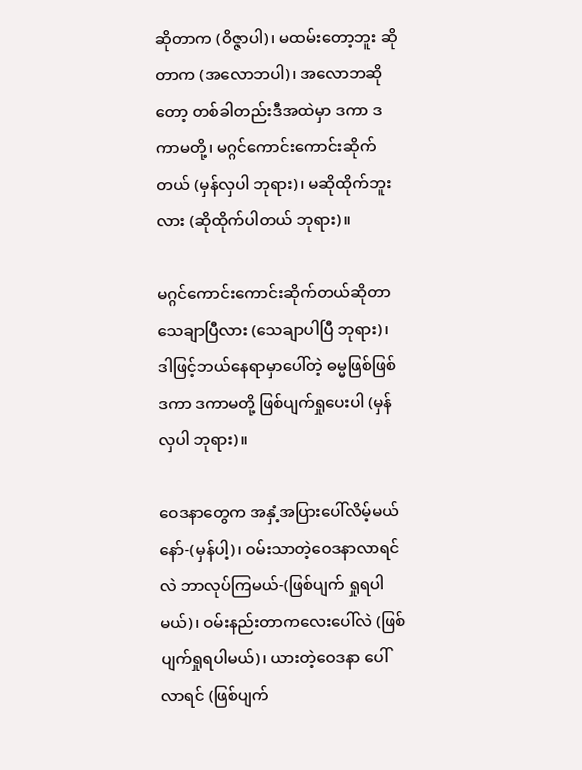ဆိုတာက (ဝိဇ္ဇာပါ)၊ မထမ်းတော့ဘူး ဆိုတာက (အလောဘပါ)၊ အလောဘဆိုတော့ တစ်ခါတည်းဒီအထဲမှာ ဒကာ ဒကာမတို့၊ မဂ္ဂင်ကောင်းကောင်းဆိုက်တယ် (မှန်လှပါ ဘုရား)၊ မဆိုထိုက်ဘူးလား (ဆိုထိုက်ပါတယ် ဘုရား)။

မဂ္ဂင်ကောင်းကောင်းဆိုက်တယ်ဆိုတာ သေချာပြီလား (သေချာပါပြီ ဘုရား)၊ ဒါဖြင့်ဘယ်နေရာမှာပေါ်တဲ့ ဓမ္မဖြစ်ဖြစ် ဒကာ ဒကာမတို့ ဖြစ်ပျက်ရှုပေးပါ (မှန်လှပါ ဘုရား)။

ဝေဒနာတွေက အနှံ့အပြားပေါ်လိမ့်မယ်နော်-(မှန်ပါ့)၊ ဝမ်းသာတဲ့ဝေဒနာလာရင်လဲ ဘာလုပ်ကြမယ်-(ဖြစ်ပျက် ရှုရပါမယ်)၊ ဝမ်းနည်းတာကလေးပေါ်လဲ (ဖြစ်ပျက်ရှုရပါမယ်)၊ ယားတဲ့ဝေဒနာ ပေါ်လာရင် (ဖြစ်ပျက်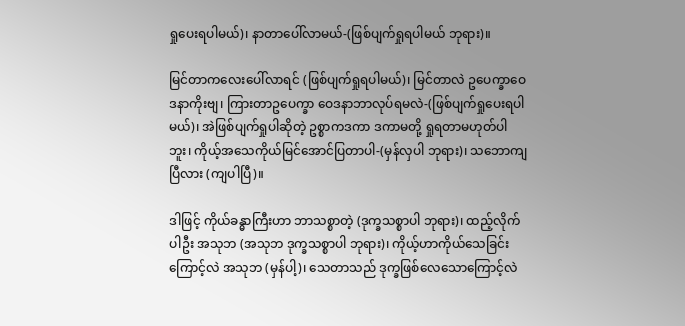ရှုပေးရပါမယ်)၊ နာတာပေါ်လာမယ်-(ဖြစ်ပျက်ရှုရပါမယ် ဘုရား)။

မြင်တာကလေးပေါ်လာရင် (ဖြစ်ပျက်ရှုရပါမယ်)၊ မြင်တာလဲ ဥပေက္ခာဝေဒနာကိုးဗျ၊ ကြားတာဥပေက္ခာ ဝေဒနာဘာလုပ်ရမလဲ-(ဖြစ်ပျက်ရှုပေးရပါမယ်)၊ အဲဖြစ်ပျက်ရှုပါဆိုတဲ့ ဥစ္စာကဒကာ ဒကာမတို့ ရှုရတာမဟုတ်ပါဘူး၊ ကိုယ့်အသေကိုယ်မြင်အောင်ပြတာပါ-(မှန်လှပါ ဘုရား)၊ သဘောကျပြီလား (ကျပါပြီ)။

ဒါဖြင့် ကိုယ်ခန္ဓာကြီးဟာ ဘာသစ္စာတဲ့ (ဒုက္ခသစ္စာပါ ဘုရား)၊ ထည့်လိုက်ပါဦး အသုဘ (အသုဘ ဒုက္ခသစ္စာပါ ဘုရား)၊ ကိုယ့်ဟာကိုယ်သေခြင်းကြောင့်လဲ အသုဘ (မှန်ပါ့)၊ သေတာသည် ဒုက္ခဖြစ်လေသောကြောင့်လဲ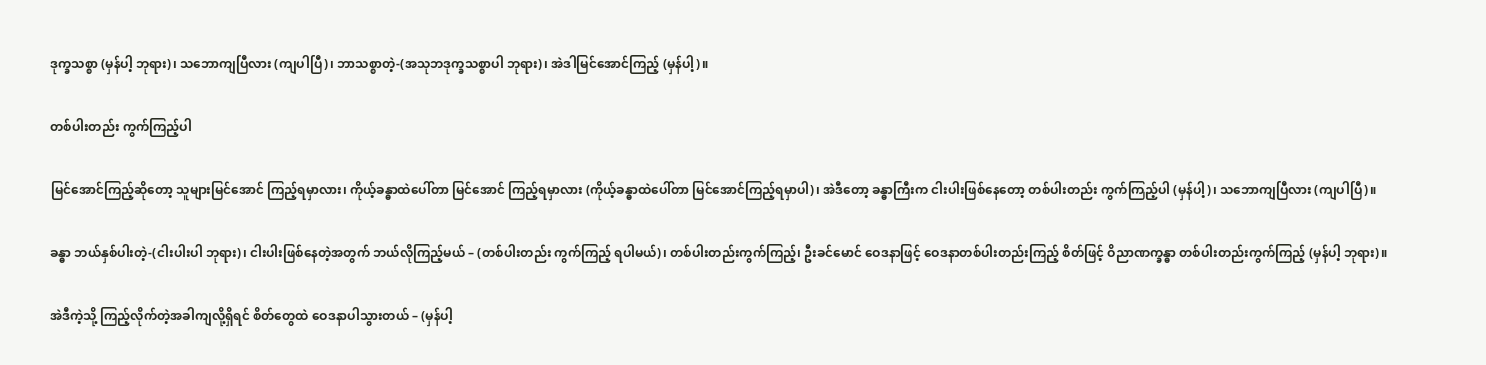ဒုက္ခသစ္စာ (မှန်ပါ့ ဘုရား)၊ သဘောကျပြီလား (ကျပါပြီ)၊ ဘာသစ္စာတဲ့-(အသုဘဒုက္ခသစ္စာပါ ဘုရား)၊ အဲဒါမြင်အောင်ကြည့် (မှန်ပါ့)။

တစ်ပါးတည်း ကွက်ကြည့်ပါ

မြင်အောင်ကြည့်ဆိုတော့ သူများမြင်အောင် ကြည့်ရမှာလား၊ ကိုယ့်ခန္ဓာထဲပေါ်တာ မြင်အောင် ကြည့်ရမှာလား (ကိုယ့်ခန္ဓာထဲပေါ်တာ မြင်အောင်ကြည့်ရမှာပါ)၊ အဲဒီတော့ ခန္ဓာကြီးက ငါးပါးဖြစ်နေတော့ တစ်ပါးတည်း ကွက်ကြည့်ပါ (မှန်ပါ့)၊ သဘောကျပြီလား (ကျပါပြီ)။

ခန္ဓာ ဘယ်နှစ်ပါးတဲ့-(ငါးပါးပါ ဘုရား)၊ ငါးပါးဖြစ်နေတဲ့အတွက် ဘယ်လိုကြည့်မယ် – (တစ်ပါးတည်း ကွက်ကြည့် ရပါမယ်)၊ တစ်ပါးတည်းကွက်ကြည့်၊ ဦးခင်မောင် ဝေဒနာဖြင့် ဝေဒနာတစ်ပါးတည်းကြည့် စိတ်ဖြင့် ဝိညာဏက္ခန္ဓာ တစ်ပါးတည်းကွက်ကြည့် (မှန်ပါ့ ဘုရား)။

အဲဒီကဲ့သို့ ကြည့်လိုက်တဲ့အခါကျလို့ရှိရင် စိတ်တွေထဲ ဝေဒနာပါသွားတယ် – (မှန်ပါ့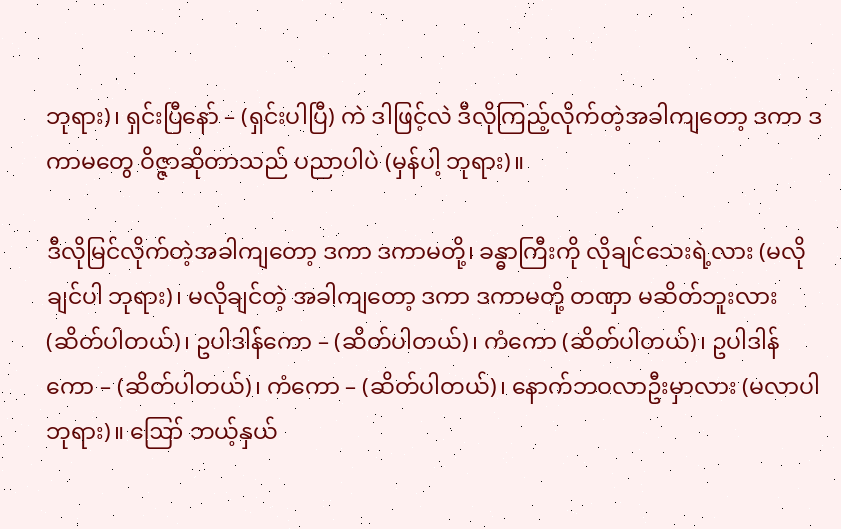ဘုရား)၊ ရှင်းပြီနော် – (ရှင်းပါပြီ) ကဲ ဒါဖြင့်လဲ ဒီလိုကြည့်လိုက်တဲ့အခါကျတော့ ဒကာ ဒကာမတွေ ဝိဇ္ဇာဆိုတာသည် ပညာပါပဲ (မှန်ပါ့ ဘုရား)။

ဒီလိုမြင်လိုက်တဲ့အခါကျတော့ ဒကာ ဒကာမတို့၊ ခန္ဓာကြီးကို လိုချင်သေးရဲ့လား (မလိုချင်ပါ ဘုရား)၊ မလိုချင်တဲ့ အခါကျတော့ ဒကာ ဒကာမတို့ တဏှာ မဆိတ်ဘူးလား (ဆိတ်ပါတယ်)၊ ဥပါဒါန်ကော – (ဆိတ်ပါတယ်)၊ ကံကော (ဆိတ်ပါတယ်)၊ ဥပါဒါန်ကော – (ဆိတ်ပါတယ်)၊ ကံကော – (ဆိတ်ပါတယ်)၊ နောက်ဘဝလာဦးမှာလား (မလာပါ ဘုရား)။ ဪ ဘယ့်နှယ်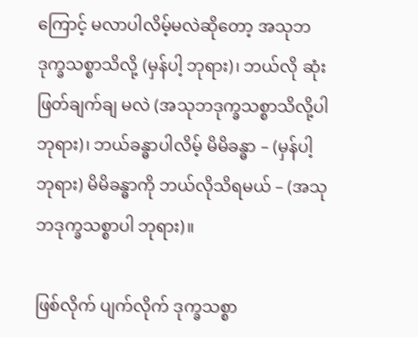ကြောင့် မလာပါလိမ့်မလဲဆိုတော့ အသုဘ ဒုက္ခသစ္စာသိလို့ (မှန်ပါ့ ဘုရား)၊ ဘယ်လို ဆုံးဖြတ်ချက်ချ မလဲ (အသုဘဒုက္ခသစ္စာသိလို့ပါ ဘုရား)၊ ဘယ်ခန္ဓာပါလိမ့် မိမိခန္ဓာ – (မှန်ပါ့ ဘုရား) မိမိခန္ဓာကို ဘယ်လိုသိရမယ် – (အသုဘဒုက္ခသစ္စာပါ ဘုရား)။

ဖြစ်လိုက် ပျက်လိုက် ဒုက္ခသစ္စာ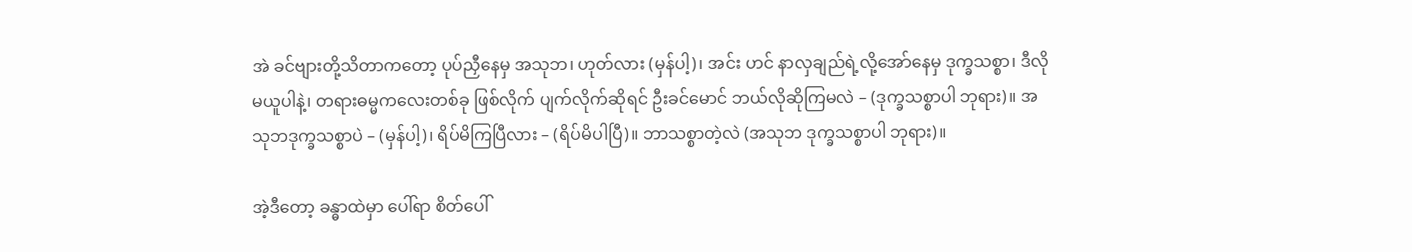အဲ ခင်ဗျားတို့သိတာကတော့ ပုပ်ညှီနေမှ အသုဘ၊ ဟုတ်လား (မှန်ပါ့)၊ အင်း ဟင် နာလှချည်ရဲ့လို့အော်နေမှ ဒုက္ခသစ္စာ၊ ဒီလိုမယူပါနဲ့၊ တရားဓမ္မကလေးတစ်ခု ဖြစ်လိုက် ပျက်လိုက်ဆိုရင် ဦးခင်မောင် ဘယ်လိုဆိုကြမလဲ – (ဒုက္ခသစ္စာပါ ဘုရား)။ အသုဘဒုက္ခသစ္စာပဲ – (မှန်ပါ့)၊ ရိပ်မိကြပြီလား – (ရိပ်မိပါပြီ)။ ဘာသစ္စာတဲ့လဲ (အသုဘ ဒုက္ခသစ္စာပါ ဘုရား)။

အဲ့ဒီတော့ ခန္ဓာထဲမှာ ပေါ်ရာ စိတ်ပေါ်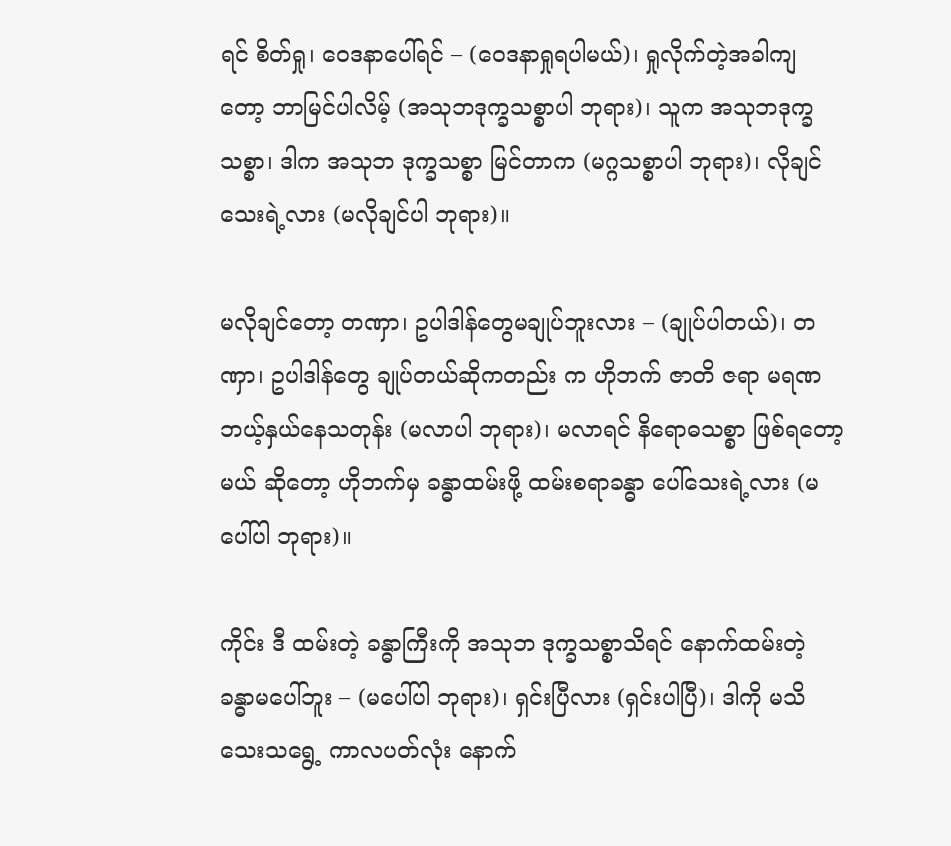ရင် စိတ်ရှု၊ ဝေဒနာပေါ်ရင် – (ဝေဒနာရှုရပါမယ်)၊ ရှုလိုက်တဲ့အခါကျ တော့ ဘာမြင်ပါလိမ့် (အသုဘဒုက္ခသစ္စာပါ ဘုရား)၊ သူက အသုဘဒုက္ခသစ္စာ၊ ဒါက အသုဘ ဒုက္ခသစ္စာ မြင်တာက (မဂ္ဂသစ္စာပါ ဘုရား)၊ လိုချင်သေးရဲ့လား (မလိုချင်ပါ ဘုရား)။

မလိုချင်တော့ တဏှာ၊ ဥပါဒါန်တွေမချုပ်ဘူးလား – (ချုပ်ပါတယ်)၊ တဏှာ၊ ဥပါဒါန်တွေ ချုပ်တယ်ဆိုကတည်း က ဟိုဘက် ဇာတိ ဇရာ မရဏ ဘယ့်နှယ်နေသတုန်း (မလာပါ ဘုရား)၊ မလာရင် နိရောဓသစ္စာ ဖြစ်ရတော့မယ် ဆိုတော့ ဟိုဘက်မှ ခန္ဓာထမ်းဖို့ ထမ်းစရာခန္ဓာ ပေါ်သေးရဲ့လား (မပေါ်ပါ ဘုရား)။

ကိုင်း ဒီ ထမ်းတဲ့ ခန္ဓာကြီးကို အသုဘ ဒုက္ခသစ္စာသိရင် နောက်ထမ်းတဲ့ ခန္ဓာမပေါ်ဘူး – (မပေါ်ပါ ဘုရား)၊ ရှင်းပြီလား (ရှင်းပါပြီ)၊ ဒါကို မသိသေးသရွေ့ ကာလပတ်လုံး နောက်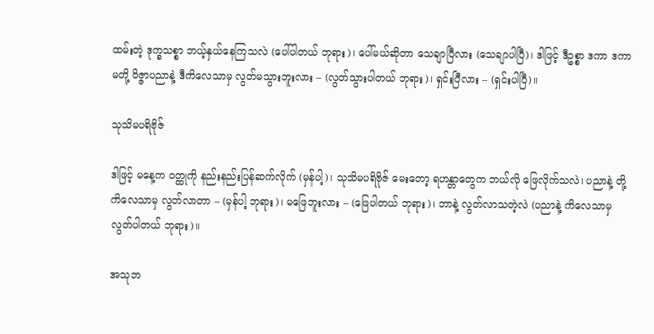ထမ်းတဲ့ ဒုက္ခသစ္စာ ဘယ့်နှယ်နေကြသလဲ (ပေါ်ပါတယ် ဘုရား)၊ ပေါ်မယ်ဆိုတာ သေချာပြီလား (သေချာပါပြီ)၊ ဒါဖြင့် ဒီဥစ္စာ ဒကာ ဒကာမတို့ ဝိဇ္ဇာပညာနဲ့ ဒီကိလေသာမှ လွတ်မသွားဘူးလား – (လွတ်သွားပါတယ် ဘုရား)၊ ရှင်းပြီလား – (ရှင်းပါပြီ)။

သုသိမပရိဗိုဇ်

ဒါဖြင့် မနေ့က ဝတ္ထုကို နည်းနည်းပြန်ဆက်လိုက် (မှန်ပါ့)၊ သုသိမပရိဗိုဇ် မေးတော့ ရဟန္တာတွေက ဘယ်လို ဖြေလိုက်သလဲ၊ ပညာနဲ့ တို့ ကိလေသာမှ လွတ်လာတာ – (မှန်ပါ့ ဘုရား)၊ မဖြေဘူးလား – (ဖြေပါတယ် ဘုရား)၊ ဘာနဲ့ လွတ်လာသတဲ့လဲ (ပညာနဲ့ ကိလေသာမှ လွတ်ပါတယ် ဘုရား)။

အသုဘ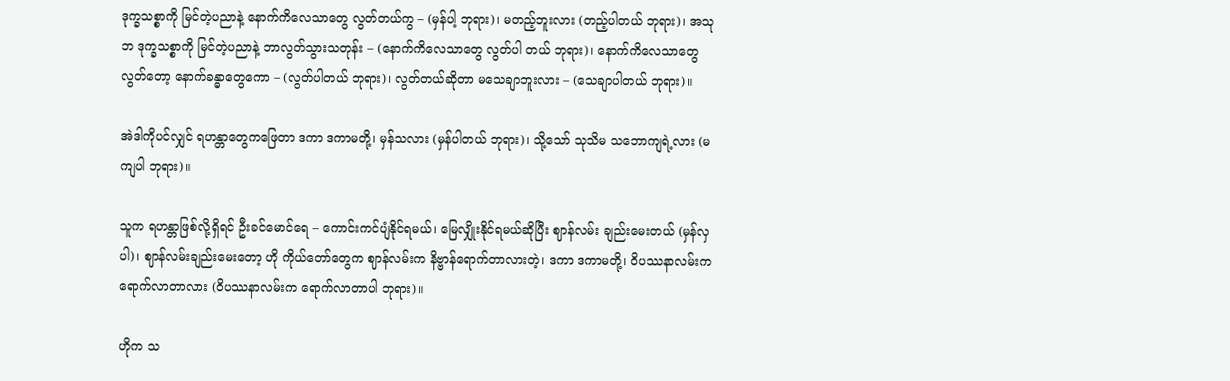ဒုက္ခသစ္စာကို မြင်တဲ့ပညာနဲ့ နောက်ကိလေသာတွေ လွတ်တယ်ကွ – (မှန်ပါ့ ဘုရား)၊ မတည့်ဘူးလား (တည့်ပါတယ် ဘုရား)၊ အသုဘ ဒုက္ခသစ္စာကို မြင်တဲ့ပညာနဲ့ ဘာလွတ်သွားသတုန်း – (နောက်ကိလေသာတွေ လွတ်ပါ တယ် ဘုရား)၊ နောက်ကိလေသာတွေ လွတ်တော့ နောက်ခန္ဓာတွေကော – (လွတ်ပါတယ် ဘုရား)၊ လွတ်တယ်ဆိုတာ မသေချာဘူးလား – (သေချာပါတယ် ဘုရား)။

အဲဒါကိုပင်လျှင် ရဟန္တာတွေကဖြေတာ ဒကာ ဒကာမတို့၊ မှန်သလား (မှန်ပါတယ် ဘုရား)၊ သို့သော် သုသိမ သဘောကျရဲ့လား (မကျပါ ဘုရား)။

သူက ရဟန္တာဖြစ်လို့ရှိရင် ဦးခင်မောင်ရေ – ကောင်းကင်ပျံနိုင်ရမယ်၊ မြေလျှိုးနိုင်ရမယ်ဆိုပြီး ဈာန်လမ်း ချည်းမေးတယ် (မှန်လှပါ)၊ ဈာန်လမ်းချည်းမေးတော့ ဟို ကိုယ်တော်တွေက ဈာန်လမ်းက နိဗ္ဗာန်ရောက်တာလားတဲ့၊ ဒကာ ဒကာမတို့၊ ဝိပဿနာလမ်းက ရောက်လာတာလား (ဝိပဿနာလမ်းက ရောက်လာတာပါ ဘုရား)။

ဟိုက သ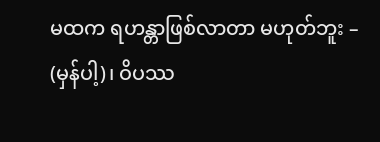မထက ရဟန္တာဖြစ်လာတာ မဟုတ်ဘူး – (မှန်ပါ့)၊ ဝိပဿ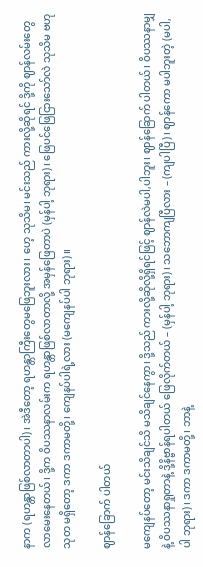နာက (ရဟန္တာဖြစ်လာတာပါ)၊ အဲဒီတော့ ရဟန္တာကြီးတွေမဖြေဘူးလား၊ ဟေ့ သုသိမ၊ မင်းသည် ကားလို့ဆိုရင် ဒို့ကို ဈာန်လမ်းတွေလာမေးနေတယ်၊ ဒို့က ဝိပဿနာလမ်းက ရဟန္တာဖြစ်လာတာလို့ အမှန်ဖြေတာပဲ (မှန်ပါ့ ဘုရား)၊ ဖြေပင်ဖြေငြားသော်လဲ သုသိမ ဗဟုသုတ မရှိတော့ ဒကာ ဒကာမတို့၊ ကျေနပ်ပါရဲ့လား (မကျေနပ်ပါ ဘုရား)။

ဈာန်ခြောက် ပါတယ်

မကျေနပ်တော့ မင်းသိချင်သိ မသိချင်နေကွာ၊ ဒို့သည် ကားလို့ဆိုလို့ရှိရင်ဖြင့် ဈာန်လဲမပါ,ပါဘူး၊ ဈာန်ခြောက် ပါတယ်၊ ဝိပဿနာမျှနဲ့ ဝိပဿနာရှုတာနဲ့ ဒို့နိဗ္ဗာန်ရပါတယ် ဖြေလိုက်တယ် – (မှန်ပါ့ ဘုရား)၊ သဘောကျပြီလား – (ကျပါပြီ)၊ ဈာန်ကော မပါဘူးတဲ့ (မပါ,ပါ ဘုရား)၊ ဒကာ ဒကာမတို့၊ ဘာနဲ့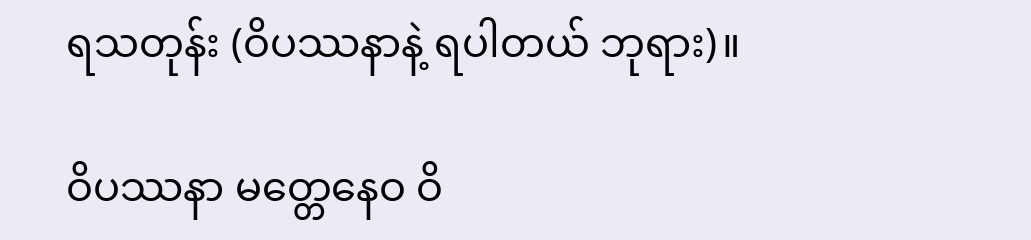ရသတုန်း (ဝိပဿနာနဲ့ ရပါတယ် ဘုရား)။

ဝိပဿနာ မတ္တေနေဝ ဝိ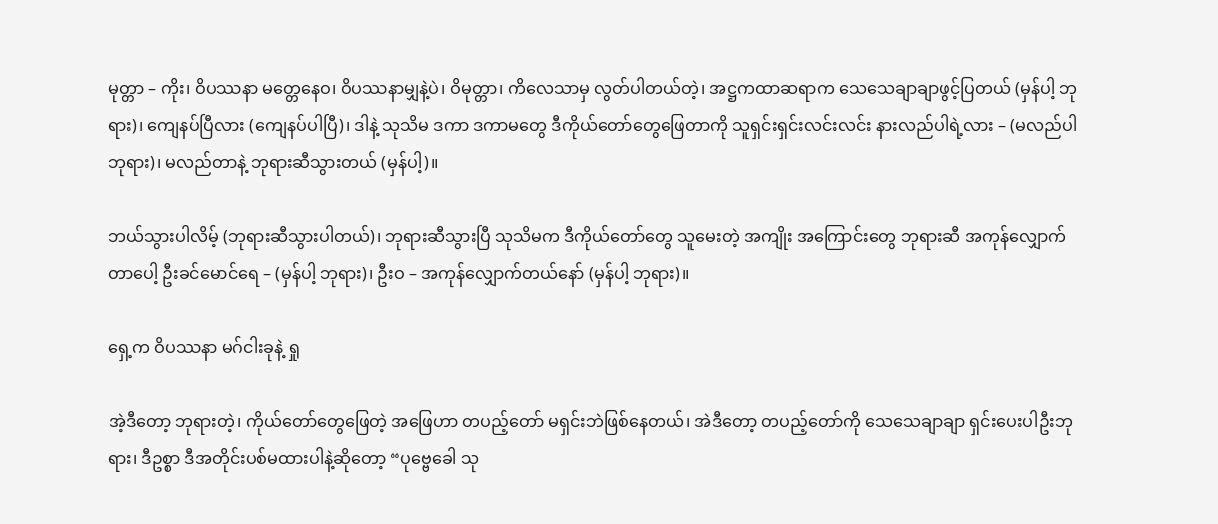မုတ္တာ – ကိုး၊ ဝိပဿနာ မတ္တေနေဝ၊ ဝိပဿနာမျှနဲ့ပဲ၊ ဝိမုတ္တာ၊ ကိလေသာမှ လွတ်ပါတယ်တဲ့၊ အဋ္ဌကထာဆရာက သေသေချာချာဖွင့်ပြတယ် (မှန်ပါ့ ဘုရား)၊ ကျေနပ်ပြီလား (ကျေနပ်ပါပြီ)၊ ဒါနဲ့ သုသိမ ဒကာ ဒကာမတွေ ဒီကိုယ်တော်တွေဖြေတာကို သူရှင်းရှင်းလင်းလင်း နားလည်ပါရဲ့လား – (မလည်ပါ ဘုရား)၊ မလည်တာနဲ့ ဘုရားဆီသွားတယ် (မှန်ပါ့)။

ဘယ်သွားပါလိမ့် (ဘုရားဆီသွားပါတယ်)၊ ဘုရားဆီသွားပြီ သုသိမက ဒီကိုယ်တော်တွေ သူမေးတဲ့ အကျိုး အကြောင်းတွေ ဘုရားဆီ အကုန်လျှောက်တာပေါ့ ဦးခင်မောင်ရေ – (မှန်ပါ့ ဘုရား)၊ ဦးဝ – အကုန်လျှောက်တယ်နော် (မှန်ပါ့ ဘုရား)။

ရှေ့က ဝိပဿနာ မဂ်ငါးခုနဲ့ ရှု

အဲ့ဒီတော့ ဘုရားတဲ့၊ ကိုယ်တော်တွေဖြေတဲ့ အဖြေဟာ တပည့်တော် မရှင်းဘဲဖြစ်နေတယ်၊ အဲဒီတော့ တပည့်တော်ကို သေသေချာချာ ရှင်းပေးပါဦးဘုရား၊ ဒီဥစ္စာ ဒီအတိုင်းပစ်မထားပါနဲ့ဆိုတော့ “ပုဗ္ဗေခေါ သု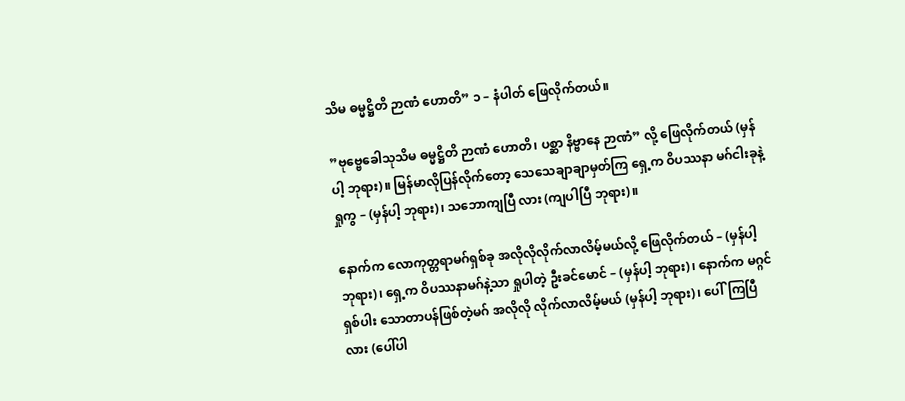သိမ ဓမ္မဋ္ဌိတိ ဉာဏံ ဟောတိ” ၁ – နံပါတ် ဖြေလိုက်တယ်။

”ဗုဗ္ဗေခေါသုသိမ ဓမ္မဋ္ဌိတိ ဉာဏံ ဟောတိ၊ ပစ္ဆာ နိဗ္ဗာနေ ဉာဏံ” လို့ ဖြေလိုက်တယ် (မှန်ပါ့ ဘုရား)။ မြန်မာလိုပြန်လိုက်တော့ သေသေချာချာမှတ်ကြ ရှေ့က ဝိပဿနာ မဂ်ငါးခုနဲ့ ရှုကွ – (မှန်ပါ့ ဘုရား)၊ သဘောကျပြီ လား (ကျပါပြီ ဘုရား)။

နောက်က လောကုတ္တရာမဂ်ရှစ်ခု အလိုလိုလိုက်လာလိမ့်မယ်လို့ ဖြေလိုက်တယ် – (မှန်ပါ့ ဘုရား)၊ ရှေ့က ဝိပဿနာမဂ်နဲ့သာ ရှုပါတဲ့ ဦးခင်မောင် – (မှန်ပါ့ ဘုရား)၊ နောက်က မဂ္ဂင်ရှစ်ပါး သောတာပန်ဖြစ်တဲ့မဂ် အလိုလို လိုက်လာလိမ့်မယ် (မှန်ပါ့ ဘုရား)၊ ပေါ်ကြပြီလား (ပေါ်ပါ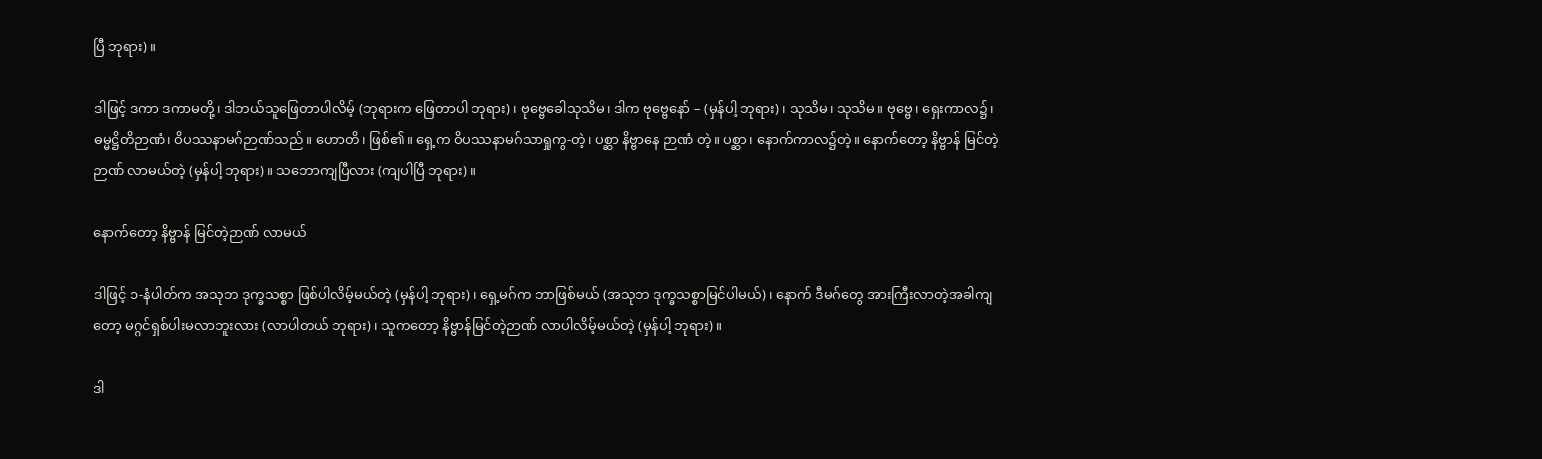ပြီ ဘုရား)။

ဒါဖြင့် ဒကာ ဒကာမတို့၊ ဒါဘယ်သူဖြေတာပါလိမ့် (ဘုရားက ဖြေတာပါ ဘုရား)၊ ဗုဗ္ဗေခေါသုသိမ၊ ဒါက ဗုဗ္ဗေနော် – (မှန်ပါ့ ဘုရား)၊ သုသိမ၊ သုသိမ။ ဗုဗ္ဗေ၊ ရှေးကာလ၌၊ ဓမ္မဋ္ဌိတိဉာဏံ၊ ဝိပဿနာမဂ်ဉာဏ်သည်။ ဟောတိ၊ ဖြစ်၏။ ရှေ့က ဝိပဿနာမဂ်သာရှုကွ-တဲ့၊ ပစ္ဆာ နိဗ္ဗာနေ ဉာဏံ တဲ့။ ပစ္ဆာ၊ နောက်ကာလ၌တဲ့။ နောက်တော့ နိဗ္ဗာန် မြင်တဲ့ဉာဏ် လာမယ်တဲ့ (မှန်ပါ့ ဘုရား)။ သဘောကျပြီလား (ကျပါပြီ ဘုရား)။

နောက်တော့ နိဗ္ဗာန် မြင်တဲ့ဉာဏ် လာမယ်

ဒါဖြင့် ၁-နံပါတ်က အသုဘ ဒုက္ခသစ္စာ ဖြစ်ပါလိမ့်မယ်တဲ့ (မှန်ပါ့ ဘုရား)၊ ရှေ့မဂ်က ဘာဖြစ်မယ် (အသုဘ ဒုက္ခသစ္စာမြင်ပါမယ်)၊ နောက် ဒီမဂ်တွေ အားကြီးလာတဲ့အခါကျတော့ မဂ္ဂင်ရှစ်ပါးမလာဘူးလား (လာပါတယ် ဘုရား)၊ သူကတော့ နိဗ္ဗာန်မြင်တဲ့ဉာဏ် လာပါလိမ့်မယ်တဲ့ (မှန်ပါ့ ဘုရား)။

ဒါ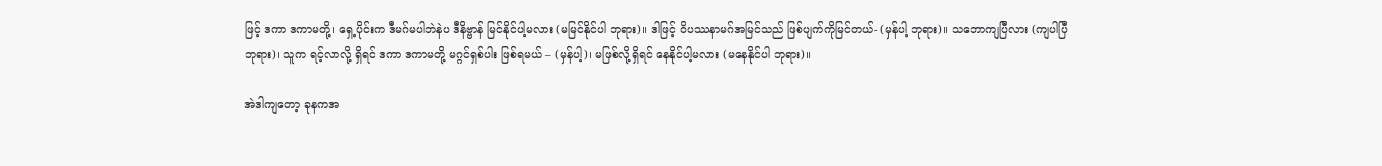ဖြင့် ဒကာ ဒကာမတို့၊ ရှေ့ပိုင်းက ဒီမဂ်မပါဘဲနဲပ ဒီနိဗ္ဗာန် မြင်နိုင်ပါ့မလား (မမြင်နိုင်ပါ ဘုရား)။ ဒါဖြင့် ဝိပဿနာမဂ်အမြင်သည် ဖြစ်ပျက်ကိုမြင်တယ်- (မှန်ပါ့ ဘုရား)။ သဘောကျပြီလား (ကျပါပြီ ဘုရား)၊ သူက ရင့်လာလို့ ရှိရင် ဒကာ ဒကာမတို့ မဂ္ဂင်ရှစ်ပါး ဖြစ်ရမယ် – (မှန်ပါ့)၊ မဖြစ်လို့ရှိရင် နေနိုင်ပါ့မလား (မနေနိုင်ပါ ဘုရား)။

အဲဒါကျတော့ ခုနကအ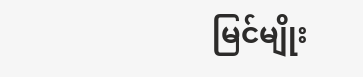မြင်မျိုး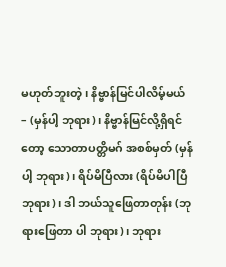မဟုတ်ဘူးတဲ့၊ နိဗ္ဗာန်မြင်ပါလိမ့်မယ် – (မှန်ပါ့ ဘုရား)၊ နိဗ္ဗာန်မြင်လို့ရှိရင်တော့ သောတာပတ္တိမဂ် အစစ်မှတ် (မှန်ပါ့ ဘုရား)၊ ရိပ်မိပြီလား (ရိပ်မိပါပြီ ဘုရား)၊ ဒါ ဘယ်သူဖြေတာတုန်း (ဘုရားဖြေတာ ပါ ဘုရား)၊ ဘုရား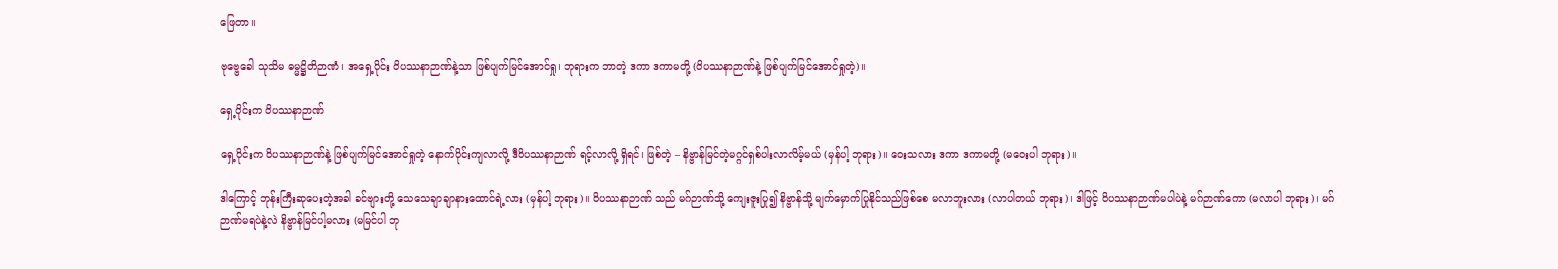ဖြေတာ။

ဗုဗ္ဗေခေါ သုသိမ ဓမ္မဋ္ဌိတိဉာဏံ၊ အရှေ့ပိုင်း ဝိပဿနာဉာဏ်နဲ့သာ ဖြစ်ပျက်မြင်အောင်ရှု၊ ဘုရားက ဘာတဲ့ ဒကာ ဒကာမတို့ (ဝိပဿနာဉာဏ်နဲ့ ဖြစ်ပျက်မြင်အောင်ရှုတဲ့)။

ရှေ့ပိုင်းက ဝိပဿနာဉာဏ်

ရှေ့ပိုင်းက ဝိပဿနာဉာဏ်နဲ့ ဖြစ်ပျက်မြင်အောင်ရှုတဲ့ နောက်ပိုင်းကျလာလို့ ဒီဝိပဿနာဉာဏ် ရင့်လာလို့ ရှိရင်၊ ဖြစ်တဲ့ – နိဗ္ဗာန်မြင်တဲ့မဂ္ဂင်ရှစ်ပါးလာလိမ့်မယ် (မှန်ပါ့ ဘုရား)။ ဝေးသလား ဒကာ ဒကာမတို့ (မဝေးပါ ဘုရား)။

ဒါကြောင့် ဘုန်းကြီးဆုပေးတဲ့အခါ ခင်ဗျားတို့ သေသေချာချာနားထောင်ရဲ့လား (မှန်ပါ့ ဘုရား)။ ဝိပဿနာဉာဏ် သည် မဂ်ဉာဏ်သို့ ကျေးဇူးပြု၍ နိဗ္ဗာန်သို့ မျက်မှောက်ပြုနိုင်သည်ဖြစ်စေ မလာဘူးလား (လာပါတယ် ဘုရား)၊ ဒါဖြင့် ဝိပဿနာဉာဏ်မပါပဲနဲ့ မဂ်ဉာဏ်ကော (မလာပါ ဘုရား)၊ မဂ်ဉာဏ်မရပဲနဲ့လဲ နိဗ္ဗာန်မြင်ပါ့မလား (မမြင်ပါ ဘု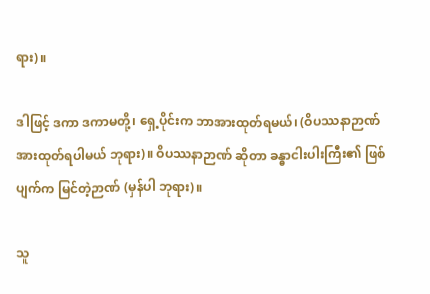ရား)။

ဒါဖြင့် ဒကာ ဒကာမတို့၊ ရှေ့ပိုင်းက ဘာအားထုတ်ရမယ်၊ (ဝိပဿနာဉာဏ် အားထုတ်ရပါမယ် ဘုရား)။ ဝိပဿနာဉာဏ် ဆိုတာ ခန္ဓာငါးပါးကြီး၏ ဖြစ်ပျက်က မြင်တဲ့ဉာဏ် (မှန်ပါ ဘုရား)။

သူ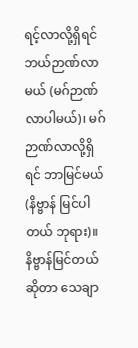ရင့်လာလို့ရှိရင် ဘယ်ဉာဏ်လာမယ် (မဂ်ဉာဏ်လာပါမယ်)၊ မဂ်ဉာဏ်လာလို့ရှိရင် ဘာမြင်မယ် (နိဗ္ဗာန် မြင်ပါတယ် ဘုရား)။ နိဗ္ဗာန်မြင်တယ်ဆိုတာ သေချာ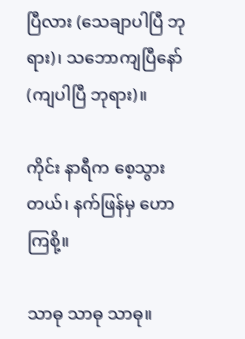ပြီလား (သေချာပါပြီ ဘုရား)၊ သဘောကျပြီနော် (ကျပါပြီ ဘုရား)။

ကိုင်း နာရီက စေ့သွားတယ်၊ နက်ဖြန်မှ ဟောကြစို့။

သာဓု သာဓု သာဓု။